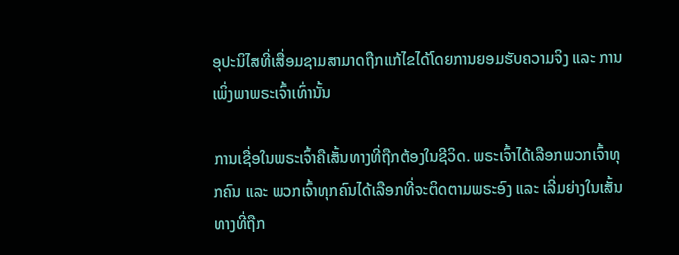ອຸປະນິໄສທີ່ເສື່ອມຊາມສາມາດຖືກແກ້ໄຂໄດ້ໂດຍການຍອມຮັບຄວາມຈິງ ແລະ ການເພິ່ງພາພຣະເຈົ້າເທົ່ານັ້ນ

ການເຊື່ອໃນພຣະເຈົ້າຄືເສັ້ນທາງທີ່ຖືກຕ້ອງໃນຊີວິດ. ພຣະເຈົ້າໄດ້ເລືອກພວກເຈົ້າທຸກຄົນ ແລະ ພວກເຈົ້າທຸກຄົນໄດ້ເລືອກທີ່ຈະຕິດຕາມພຣະອົງ ແລະ ເລີ່ມຍ່າງໃນເສັ້ນທາງທີ່ຖືກ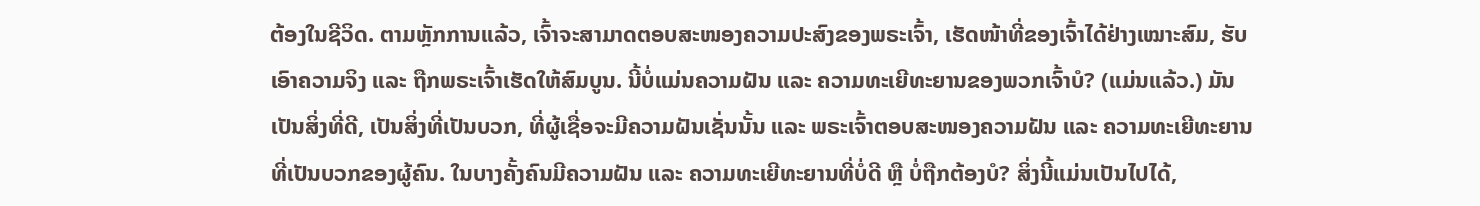ຕ້ອງໃນຊີວິດ. ຕາມຫຼັກການແລ້ວ, ເຈົ້າຈະສາມາດຕອບສະໜອງຄວາມປະສົງຂອງພຣະເຈົ້າ, ເຮັດໜ້າທີ່ຂອງເຈົ້າໄດ້ຢ່າງເໝາະສົມ, ຮັບເອົາຄວາມຈິງ ແລະ ຖືກພຣະເຈົ້າເຮັດໃຫ້ສົມບູນ. ນີ້ບໍ່ແມ່ນຄວາມຝັນ ແລະ ຄວາມທະເຍີທະຍານຂອງພວກເຈົ້າບໍ? (ແມ່ນແລ້ວ.) ມັນເປັນສິ່ງທີ່ດີ, ເປັນສິ່ງທີ່ເປັນບວກ, ທີ່ຜູ້ເຊື່ອຈະມີຄວາມຝັນເຊັ່ນນັ້ນ ແລະ ພຣະເຈົ້າຕອບສະໜອງຄວາມຝັນ ແລະ ຄວາມທະເຍີທະຍານທີ່ເປັນບວກຂອງຜູ້ຄົນ. ໃນບາງຄັ້ງຄົນມີຄວາມຝັນ ແລະ ຄວາມທະເຍີທະຍານທີ່ບໍ່ດີ ຫຼື ບໍ່ຖືກຕ້ອງບໍ? ສິ່ງນີ້ແມ່ນເປັນໄປໄດ້,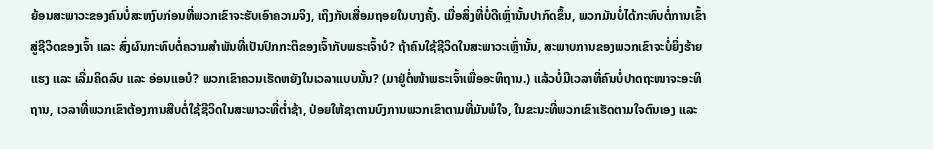ຍ້ອນສະພາວະຂອງຄົນບໍ່ສະຫງົບກ່ອນທີ່ພວກເຂົາຈະຮັບເອົາຄວາມຈິງ, ເຖິງກັບເສື່ອມຖອຍໃນບາງຄັ້ງ. ເມື່ອສິ່ງທີ່ບໍ່ດີເຫຼົ່ານັ້ນປາກົດຂຶ້ນ, ພວກມັນບໍ່ໄດ້ກະທົບຕໍ່ການເຂົ້າສູ່ຊີວິດຂອງເຈົ້າ ແລະ ສົ່ງຜົນກະທົບຕໍ່ຄວາມສຳພັນທີ່ເປັນປົກກະຕິຂອງເຈົ້າກັບພຣະເຈົ້າບໍ? ຖ້າຄົນໃຊ້ຊີວິດໃນສະພາວະເຫຼົ່ານັ້ນ, ສະພາບການຂອງພວກເຂົາຈະບໍ່ຍິ່ງຮ້າຍແຮງ ແລະ ເລີ່ມຄິດລົບ ແລະ ອ່ອນແອບໍ? ພວກເຂົາຄວນເຮັດຫຍັງໃນເວລາແບບນັ້ນ? (ມາຢູ່ຕໍ່ໜ້າພຣະເຈົ້າເພື່ອອະທິຖານ.) ແລ້ວບໍ່ມີເວລາທີ່ຄົນບໍ່ປາດຖະໜາຈະອະທິຖານ, ເວລາທີ່ພວກເຂົາຕ້ອງການສືບຕໍ່ໃຊ້ຊີວິດໃນສະພາວະທີ່ຕໍ່າຊ້າ, ປ່ອຍໃຫ້ຊາຕານບົງການພວກເຂົາຕາມທີ່ມັນພໍໃຈ, ໃນຂະນະທີ່ພວກເຂົາເຮັດຕາມໃຈຕົນເອງ ແລະ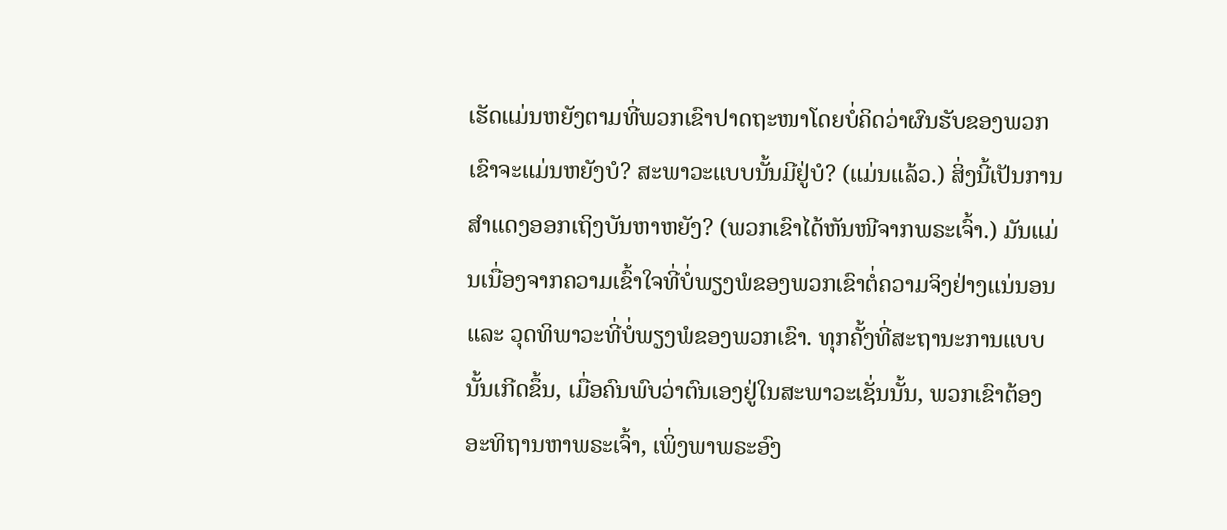ເຮັດແມ່ນຫຍັງຕາມທີ່ພວກເຂົາປາດຖະໜາໂດຍບໍ່ຄິດວ່າຜົນຮັບຂອງພວກເຂົາຈະແມ່ນຫຍັງບໍ? ສະພາວະແບບນັ້ນມີຢູ່ບໍ? (ແມ່ນແລ້ວ.) ສິ່ງນີ້ເປັນການສຳແດງອອກເຖິງບັນຫາຫຍັງ? (ພວກເຂົາໄດ້ຫັນໜີຈາກພຣະເຈົ້າ.) ມັນແມ່ນເນື່ອງຈາກຄວາມເຂົ້າໃຈທີ່ບໍ່ພຽງພໍຂອງພວກເຂົາຕໍ່ຄວາມຈິງຢ່າງແນ່ນອນ ແລະ ວຸດທິພາວະທີ່ບໍ່ພຽງພໍຂອງພວກເຂົາ. ທຸກຄັ້ງທີ່ສະຖານະການແບບນັ້ນເກີດຂຶ້ນ, ເມື່ອຄົນພົບວ່າຕົນເອງຢູ່ໃນສະພາວະເຊັ່ນນັ້ນ, ພວກເຂົາຕ້ອງອະທິຖານຫາພຣະເຈົ້າ, ເພິ່ງພາພຣະອົງ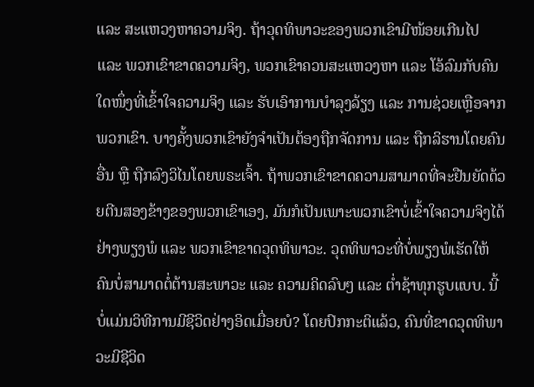ແລະ ສະແຫວງຫາຄວາມຈິງ. ຖ້າວຸດທິພາວະຂອງພວກເຂົາມີໜ້ອຍເກີນໄປ ແລະ ພວກເຂົາຂາດຄວາມຈິງ, ພວກເຂົາຄວນສະແຫວງຫາ ແລະ ໂອ້ລົມກັບຄົນໃດໜຶ່ງທີ່ເຂົ້າໃຈຄວາມຈິງ ແລະ ຮັບເອົາການບຳລຸງລ້ຽງ ແລະ ການຊ່ວຍເຫຼືອຈາກພວກເຂົາ. ບາງຄັ້ງພວກເຂົາຍັງຈຳເປັນຕ້ອງຖືກຈັດການ ແລະ ຖືກລິຮານໂດຍຄົນອື່ນ ຫຼື ຖືກລົງວິໄນໂດຍພຣະເຈົ້າ. ຖ້າພວກເຂົາຂາດຄວາມສາມາດທີ່ຈະຢືນຍັດດ້ວຍຕີນສອງຂ້າງຂອງພວກເຂົາເອງ, ມັນກໍເປັນເພາະພວກເຂົາບໍ່ເຂົ້າໃຈຄວາມຈິງໄດ້ຢ່າງພຽງພໍ ແລະ ພວກເຂົາຂາດວຸດທິພາວະ. ວຸດທິພາວະທີ່ບໍ່ພຽງພໍເຮັດໃຫ້ຄົນບໍ່ສາມາດຕໍ່ຕ້ານສະພາວະ ແລະ ຄວາມຄິດລົບໆ ແລະ ຕໍ່າຊ້າທຸກຮູບແບບ. ນີ້ບໍ່ແມ່ນວິທີການມີຊີວິດຢ່າງອິດເມື່ອຍບໍ? ໂດຍປົກກະຕິແລ້ວ, ຄົນທີ່ຂາດວຸດທິພາວະມີຊີວິດ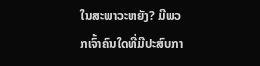ໃນສະພາວະຫຍັງ? ມີພວກເຈົ້າຄົນໃດທີ່ມີປະສົບກາ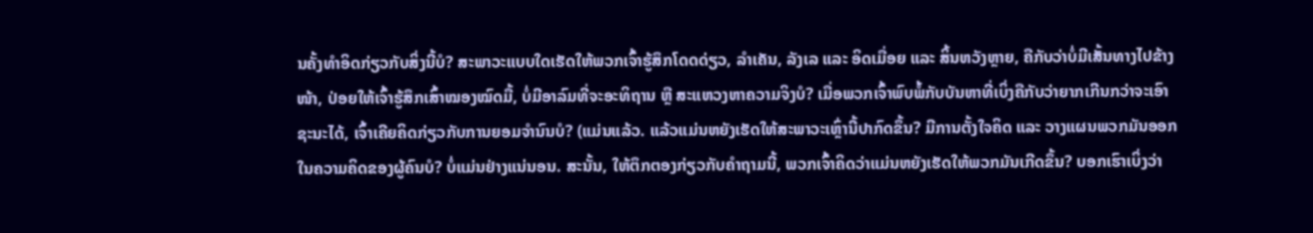ນຄັ້ງທຳອິດກ່ຽວກັບສິ່ງນີ້ບໍ? ສະພາວະແບບໃດເຮັດໃຫ້ພວກເຈົ້າຮູ້ສຶກໂດດດ່ຽວ, ລຳເຄັນ, ລັງເລ ແລະ ອິດເມື່ອຍ ແລະ ສິ້ນຫວັງຫຼາຍ, ຄືກັບວ່າບໍ່ມີເສັ້ນທາງໄປຂ້າງໜ້າ, ປ່ອຍໃຫ້ເຈົ້າຮູ້ສຶກເສົ້າໝອງໝົດມື້, ບໍ່ມີອາລົມທີ່ຈະອະທິຖານ ຫຼື ສະແຫວງຫາຄວາມຈິງບໍ? ເມື່ອພວກເຈົ້າພົບພໍ້ກັບບັນຫາທີ່ເບິ່ງຄືກັບວ່າຍາກເກີນກວ່າຈະເອົາຊະນະໄດ້, ເຈົ້າເຄີຍຄິດກ່ຽວກັບການຍອມຈຳນົນບໍ? (ແມ່ນແລ້ວ. ແລ້ວແມ່ນຫຍັງເຮັດໃຫ້ສະພາວະເຫຼົ່ານີ້ປາກົດຂຶ້ນ? ມີການຕັ້ງໃຈຄິດ ແລະ ວາງແຜນພວກມັນອອກໃນຄວາມຄິດຂອງຜູ້ຄົນບໍ? ບໍ່ແມ່ນຢ່າງແນ່ນອນ. ສະນັ້ນ, ໃຫ້ຕຶກຕອງກ່ຽວກັບຄຳຖາມນີ້, ພວກເຈົ້າຄິດວ່າແມ່ນຫຍັງເຮັດໃຫ້ພວກມັນເກີດຂຶ້ນ? ບອກເຮົາເບິ່ງວ່າ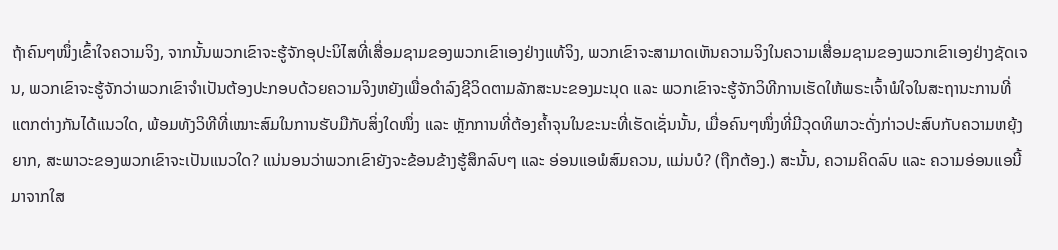ຖ້າຄົນໆໜຶ່ງເຂົ້າໃຈຄວາມຈິງ, ຈາກນັ້ນພວກເຂົາຈະຮູ້ຈັກອຸປະນິໄສທີ່ເສື່ອມຊາມຂອງພວກເຂົາເອງຢ່າງແທ້ຈິງ, ພວກເຂົາຈະສາມາດເຫັນຄວາມຈິງໃນຄວາມເສື່ອມຊາມຂອງພວກເຂົາເອງຢ່າງຊັດເຈນ, ພວກເຂົາຈະຮູ້ຈັກວ່າພວກເຂົາຈຳເປັນຕ້ອງປະກອບດ້ວຍຄວາມຈິງຫຍັງເພື່ອດຳລົງຊີວິດຕາມລັກສະນະຂອງມະນຸດ ແລະ ພວກເຂົາຈະຮູ້ຈັກວິທີການເຮັດໃຫ້ພຣະເຈົ້າພໍໃຈໃນສະຖານະການທີ່ແຕກຕ່າງກັນໄດ້ແນວໃດ, ພ້ອມທັງວິທີທີ່ເໝາະສົມໃນການຮັບມືກັບສິ່ງໃດໜຶ່ງ ແລະ ຫຼັກການທີ່ຕ້ອງຄໍ້າຈຸນໃນຂະນະທີ່ເຮັດເຊັ່ນນັ້ນ, ເມື່ອຄົນໆໜຶ່ງທີ່ມີວຸດທິພາວະດັ່ງກ່າວປະສົບກັບຄວາມຫຍຸ້ງຍາກ, ສະພາວະຂອງພວກເຂົາຈະເປັນແນວໃດ? ແນ່ນອນວ່າພວກເຂົາຍັງຈະຂ້ອນຂ້າງຮູ້ສຶກລົບໆ ແລະ ອ່ອນແອພໍສົມຄວນ, ແມ່ນບໍ? (ຖືກຕ້ອງ.) ສະນັ້ນ, ຄວາມຄິດລົບ ແລະ ຄວາມອ່ອນແອນີ້ມາຈາກໃສ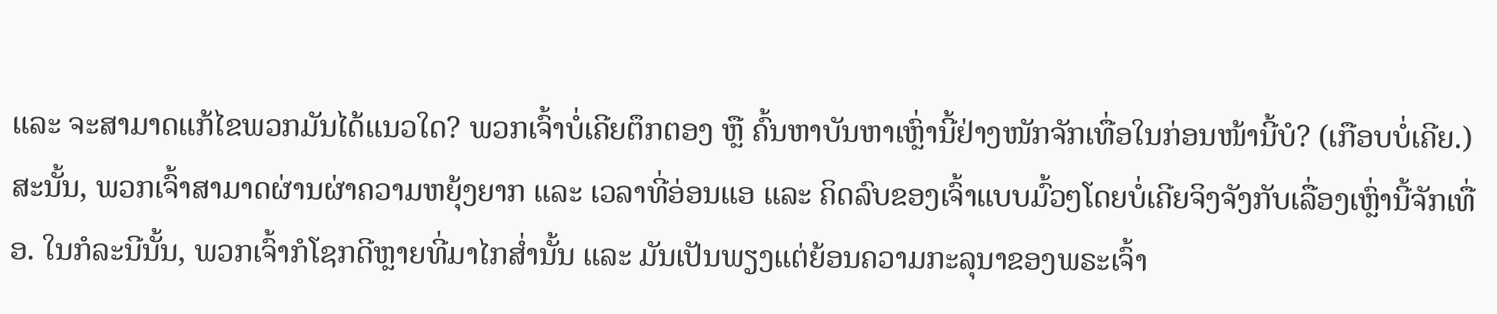ແລະ ຈະສາມາດແກ້ໄຂພວກມັນໄດ້ແນວໃດ? ພວກເຈົ້າບໍ່ເຄີຍຕຶກຕອງ ຫຼື ຄົ້ນຫາບັນຫາເຫຼົ່ານີ້ຢ່າງໜັກຈັກເທື່ອໃນກ່ອນໜ້ານີ້ບໍ? (ເກືອບບໍ່ເຄີຍ.) ສະນັ້ນ, ພວກເຈົ້າສາມາດຜ່ານຜ່າຄວາມຫຍຸ້ງຍາກ ແລະ ເວລາທີ່ອ່ອນແອ ແລະ ຄິດລົບຂອງເຈົ້າແບບມົ້ວໆໂດຍບໍ່ເຄີຍຈິງຈັງກັບເລື່ອງເຫຼົ່ານີ້ຈັກເທື່ອ. ໃນກໍລະນີນັ້ນ, ພວກເຈົ້າກໍໂຊກດີຫຼາຍທີ່ມາໄກສໍ່ານັ້ນ ແລະ ມັນເປັນພຽງແຕ່ຍ້ອນຄວາມກະລຸນາຂອງພຣະເຈົ້າ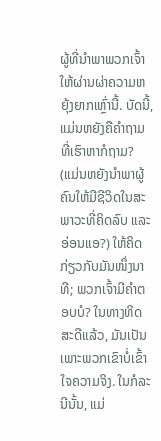ຜູ້ທີ່ນໍາພາພວກເຈົ້າໃຫ້ຜ່ານຜ່າຄວາມຫຍຸ້ງຍາກເຫຼົ່ານີ້. ບັດນີ້, ແມ່ນຫຍັງຄືຄຳຖາມທີ່ເຮົາຫາກໍຖາມ? (ແມ່ນຫຍັງນໍາພາຜູ້ຄົນໃຫ້ມີຊີວິດໃນສະພາວະທີ່ຄິດລົບ ແລະ ອ່ອນແອ?) ໃຫ້ຄິດກ່ຽວກັບມັນໜຶ່ງນາທີ; ພວກເຈົ້າມີຄຳຕອບບໍ? ໃນທາງທິດສະດີແລ້ວ, ມັນເປັນເພາະພວກເຂົາບໍ່ເຂົ້າໃຈຄວາມຈິງ. ໃນກໍລະນີນັ້ນ, ແມ່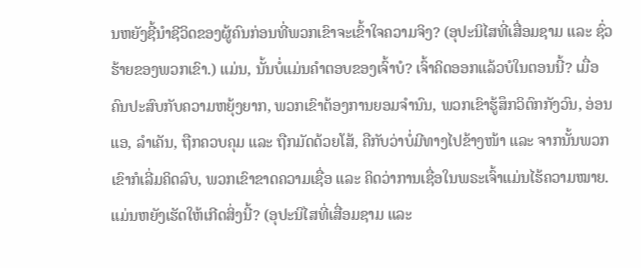ນຫຍັງຊີ້ນໍາຊີວິດຂອງຜູ້ຄົນກ່ອນທີ່ພວກເຂົາຈະເຂົ້າໃຈຄວາມຈິງ? (ອຸປະນິໄສທີ່ເສື່ອມຊາມ ແລະ ຊົ່ວຮ້າຍຂອງພວກເຂົາ.) ແມ່ນ, ນັ້ນບໍ່ແມ່ນຄຳຕອບຂອງເຈົ້າບໍ? ເຈົ້າຄິດອອກແລ້ວບໍໃນຕອນນີ້? ເມື່ອຄົນປະສົບກັບຄວາມຫຍຸ້ງຍາກ, ພວກເຂົາຕ້ອງການຍອມຈຳນົນ, ພວກເຂົາຮູ້ສຶກວິຕົກກັງວົນ, ອ່ອນແອ, ລຳເຄັນ, ຖືກຄວບຄຸມ ແລະ ຖືກມັດດ້ວຍໂສ້, ຄືກັບວ່າບໍ່ມີທາງໄປຂ້າງໜ້າ ແລະ ຈາກນັ້ນພວກເຂົາກໍເລີ່ມຄິດລົບ, ພວກເຂົາຂາດຄວາມເຊື່ອ ແລະ ຄິດວ່າການເຊື່ອໃນພຣະເຈົ້າແມ່ນໄຮ້ຄວາມໝາຍ. ແມ່ນຫຍັງເຮັດໃຫ້ເກີດສິ່ງນີ້? (ອຸປະນິໄສທີ່ເສື່ອມຊາມ ແລະ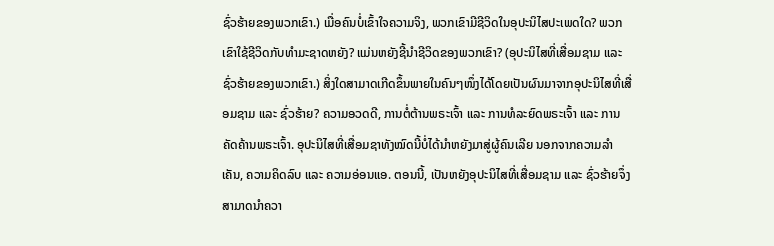ຊົ່ວຮ້າຍຂອງພວກເຂົາ.) ເມື່ອຄົນບໍ່ເຂົ້າໃຈຄວາມຈິງ, ພວກເຂົາມີຊີວິດໃນອຸປະນິໄສປະເພດໃດ? ພວກເຂົາໃຊ້ຊີວິດກັບທຳມະຊາດຫຍັງ? ແມ່ນຫຍັງຊີ້ນໍາຊີວິດຂອງພວກເຂົາ? (ອຸປະນິໄສທີ່ເສື່ອມຊາມ ແລະ ຊົ່ວຮ້າຍຂອງພວກເຂົາ.) ສິ່ງໃດສາມາດເກີດຂຶ້ນພາຍໃນຄົນໆໜຶ່ງໄດ້ໂດຍເປັນຜົນມາຈາກອຸປະນິໄສທີ່ເສື່ອມຊາມ ແລະ ຊົ່ວຮ້າຍ? ຄວາມອວດດີ, ການຕໍ່ຕ້ານພຣະເຈົ້າ ແລະ ການທໍລະຍົດພຣະເຈົ້າ ແລະ ການຄັດຄ້ານພຣະເຈົ້າ. ອຸປະນິໄສທີ່ເສື່ອມຊາທັງໝົດນີ້ບໍ່ໄດ້ນໍາຫຍັງມາສູ່ຜູ້ຄົນເລີຍ ນອກຈາກຄວາມລຳເຄັນ, ຄວາມຄິດລົບ ແລະ ຄວາມອ່ອນແອ. ຕອນນີ້, ເປັນຫຍັງອຸປະນິໄສທີ່ເສື່ອມຊາມ ແລະ ຊົ່ວຮ້າຍຈຶ່ງສາມາດນໍາຄວາ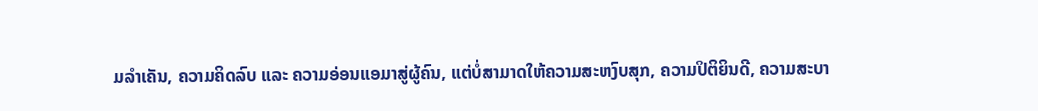ມລຳເຄັນ, ຄວາມຄິດລົບ ແລະ ຄວາມອ່ອນແອມາສູ່ຜູ້ຄົນ, ແຕ່ບໍ່ສາມາດໃຫ້ຄວາມສະຫງົບສຸກ, ຄວາມປິຕິຍິນດີ, ຄວາມສະບາ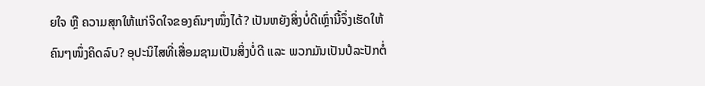ຍໃຈ ຫຼື ຄວາມສຸກໃຫ້ແກ່ຈິດໃຈຂອງຄົນໆໜຶ່ງໄດ້? ເປັນຫຍັງສິ່ງບໍ່ດີເຫຼົ່ານີ້ຈຶ່ງເຮັດໃຫ້ຄົນໆໜຶ່ງຄິດລົບ? ອຸປະນິໄສທີ່ເສື່ອມຊາມເປັນສິ່ງບໍ່ດີ ແລະ ພວກມັນເປັນປໍລະປັກຕໍ່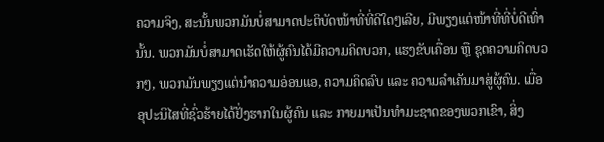ຄວາມຈິງ, ສະນັ້ນພວກມັນບໍ່ສາມາດປະຕິບັດໜ້າທີ່ທີ່ດີໃດໆເລີຍ, ມີພຽງແຕ່ໜ້າທີ່ທີ່ບໍ່ດີເທົ່ານັ້ນ. ພວກມັນບໍ່ສາມາດເຮັດໃຫ້ຜູ້ຄົນໄດ້ມີຄວາມຄິດບວກ, ແຮງຂັບເຄື່ອນ ຫຼື ຊຸດຄວາມຄິດບວກໆ, ພວກມັນພຽງແຕ່ນໍາຄວາມອ່ອນແອ, ຄວາມຄິດລົບ ແລະ ຄວາມລຳເຄັນມາສູ່ຜູ້ຄົນ. ເມື່ອອຸປະນິໄສທີ່ຊົ່ວຮ້າຍໄດ້ຢັ່ງຮາກໃນຜູ້ຄົນ ແລະ ກາຍມາເປັນທຳມະຊາດຂອງພວກເຂົາ, ສິ່ງ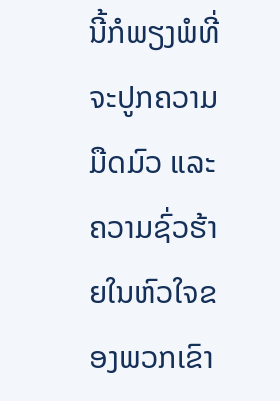ນີ້ກໍພຽງພໍທີ່ຈະປູກຄວາມມືດມົວ ແລະ ຄວາມຊົ່ວຮ້າຍໃນຫົວໃຈຂອງພວກເຂົາ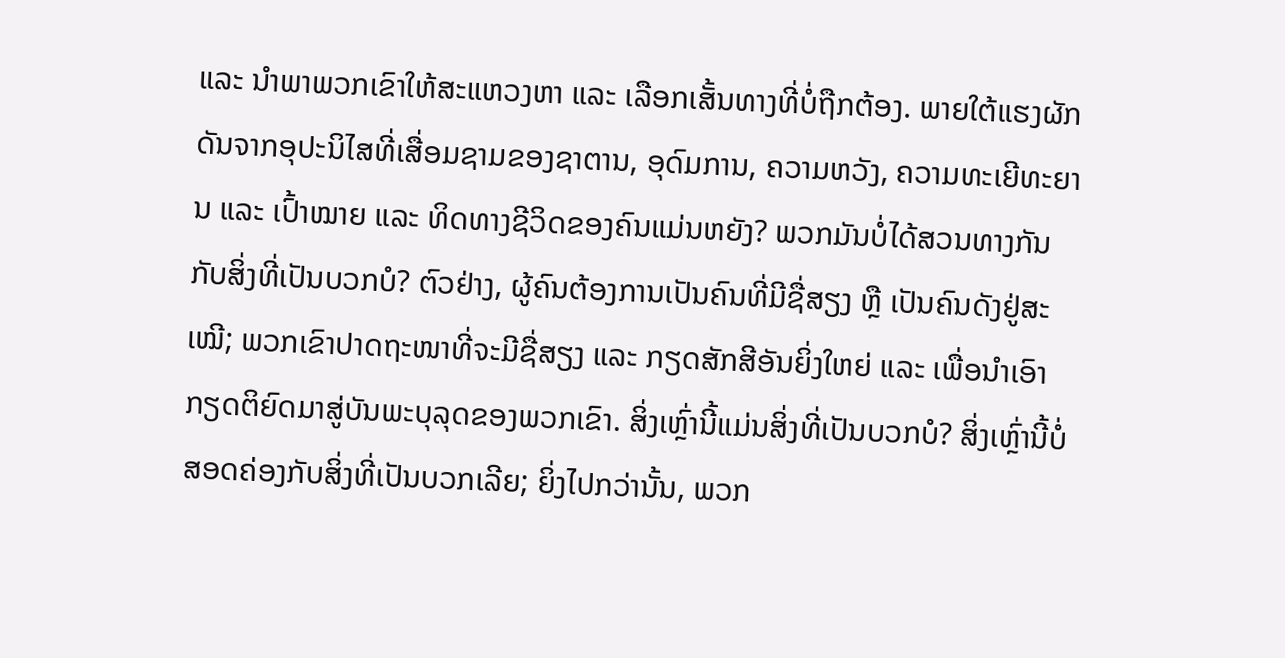ແລະ ນໍາພາພວກເຂົາໃຫ້ສະແຫວງຫາ ແລະ ເລືອກເສັ້ນທາງທີ່ບໍ່ຖືກຕ້ອງ. ພາຍໃຕ້ແຮງຜັກດັນຈາກອຸປະນິໄສທີ່ເສື່ອມຊາມຂອງຊາຕານ, ອຸດົມການ, ຄວາມຫວັງ, ຄວາມທະເຍີທະຍານ ແລະ ເປົ້າໝາຍ ແລະ ທິດທາງຊີວິດຂອງຄົນແມ່ນຫຍັງ? ພວກມັນບໍ່ໄດ້ສວນທາງກັນກັບສິ່ງທີ່ເປັນບວກບໍ? ຕົວຢ່າງ, ຜູ້ຄົນຕ້ອງການເປັນຄົນທີ່ມີຊື່ສຽງ ຫຼື ເປັນຄົນດັງຢູ່ສະເໝີ; ພວກເຂົາປາດຖະໜາທີ່ຈະມີຊື່ສຽງ ແລະ ກຽດສັກສີອັນຍິ່ງໃຫຍ່ ແລະ ເພື່ອນຳເອົາກຽດຕິຍົດມາສູ່ບັນພະບຸລຸດຂອງພວກເຂົາ. ສິ່ງເຫຼົ່ານີ້ແມ່ນສິ່ງທີ່ເປັນບວກບໍ? ສິ່ງເຫຼົ່ານີ້ບໍ່ສອດຄ່ອງກັບສິ່ງທີ່ເປັນບວກເລີຍ; ຍິ່ງໄປກວ່ານັ້ນ, ພວກ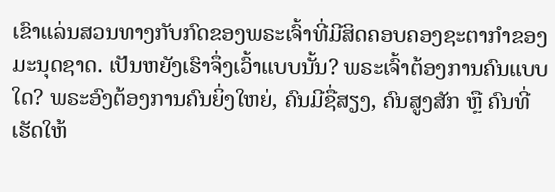ເຂົາແລ່ນສວນທາງກັບກົດຂອງພຣະເຈົ້າທີ່ມີສິດຄອບຄອງຊະຕາກໍາຂອງມະນຸດຊາດ. ເປັນຫຍັງເຮົາຈຶ່ງເວົ້າແບບນັ້ນ? ພຣະເຈົ້າຕ້ອງການຄົນແບບໃດ? ພຣະອົງຕ້ອງການຄົນຍິ່ງໃຫຍ່, ຄົນມີຊື່ສຽງ, ຄົນສູງສັກ ຫຼື ຄົນທີ່ເຮັດໃຫ້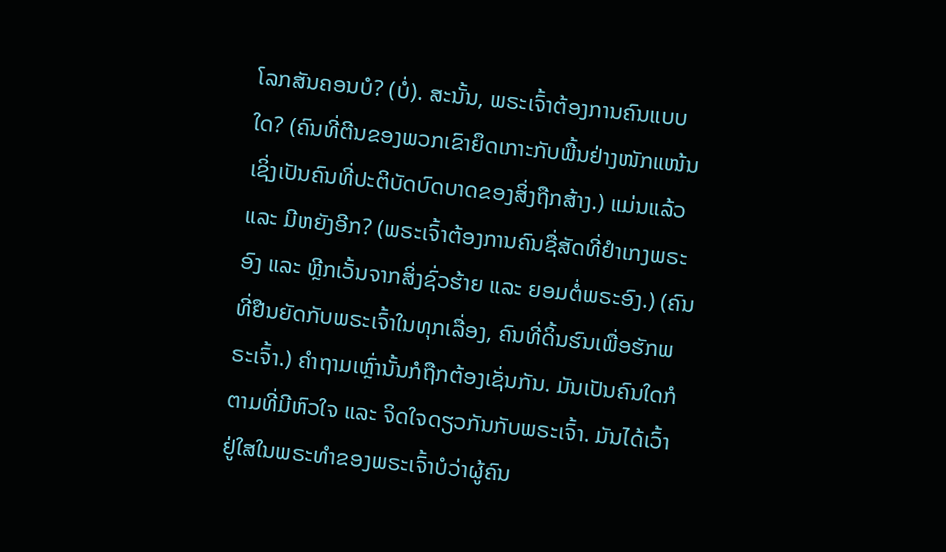ໂລກສັນຄອນບໍ? (ບໍ່). ສະນັ້ນ, ພຣະເຈົ້າຕ້ອງການຄົນແບບໃດ? (ຄົນທີ່ຕີນຂອງພວກເຂົາຍຶດເກາະກັບພື້ນຢ່າງໜັກແໜ້ນ ເຊິ່ງເປັນຄົນທີ່ປະຕິບັດບົດບາດຂອງສິ່ງຖືກສ້າງ.) ແມ່ນແລ້ວ ແລະ ມີຫຍັງອີກ? (ພຣະເຈົ້າຕ້ອງການຄົນຊື່ສັດທີ່ຢຳເກງພຣະອົງ ແລະ ຫຼີກເວັ້ນຈາກສິ່ງຊົ່ວຮ້າຍ ແລະ ຍອມຕໍ່ພຣະອົງ.) (ຄົນທີ່ຢືນຍັດກັບພຣະເຈົ້າໃນທຸກເລື່ອງ, ຄົນທີ່ດິ້ນຮົນເພື່ອຮັກພຣະເຈົ້າ.) ຄຳຖາມເຫຼົ່ານັ້ນກໍຖືກຕ້ອງເຊັ່ນກັນ. ມັນເປັນຄົນໃດກໍຕາມທີ່ມີຫົວໃຈ ແລະ ຈິດໃຈດຽວກັນກັບພຣະເຈົ້າ. ມັນໄດ້ເວົ້າຢູ່ໃສໃນພຣະທຳຂອງພຣະເຈົ້າບໍວ່າຜູ້ຄົນ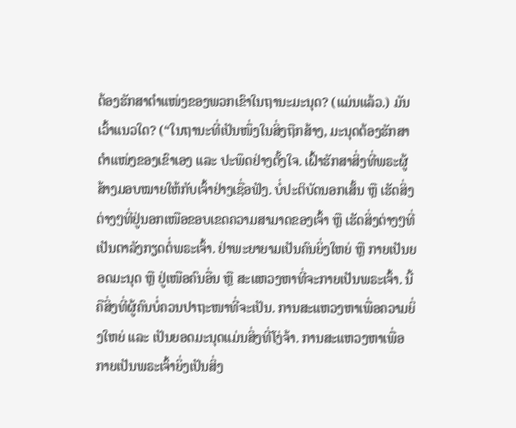ຕ້ອງຮັກສາຕຳແໜ່ງຂອງພວກເຂົາໃນຖານະມະນຸດ? (ແມ່ນແລ້ວ.) ມັນເວົ້າແນວໃດ? (“ໃນຖານະທີ່ເປັນໜຶ່ງໃນສິ່ງຖືກສ້າງ, ມະນຸດຕ້ອງຮັກສາຕໍາແໜ່ງຂອງເຂົາເອງ ແລະ ປະພຶດຢ່າງຕັ້ງໃຈ. ເຝົ້າຮັກສາສິ່ງທີ່ພຣະຜູ້ສ້າງມອບໝາຍໃຫ້ກັບເຈົ້າຢ່າງເຊື່ອຟັງ. ບໍ່ປະຕິບັດນອກເສັ້ນ ຫຼື ເຮັດສິ່ງຕ່າງໆທີ່ຢູ່ນອກເໜືອຂອບເຂດຄວາມສາມາດຂອງເຈົ້າ ຫຼື ເຮັດສິ່ງຕ່າງໆທີ່ເປັນຕາລັງກຽດຕໍ່ພຣະເຈົ້າ. ຢ່າພະຍາຍາມເປັນຄົນຍິ່ງໃຫຍ່ ຫຼື ກາຍເປັນຍອດມະນຸດ ຫຼື ຢູ່ເໜືອຄົນອື່ນ ຫຼື ສະແຫວງຫາທີ່ຈະກາຍເປັນພຣະເຈົ້າ. ນີ້ຄືສິ່ງທີ່ຜູ້ຄົນບໍ່ຄວນປາຖະໜາທີ່ຈະເປັນ. ການສະແຫວງຫາເພື່ອຄວາມຍິ່ງໃຫຍ່ ແລະ ເປັນຍອດມະນຸດແມ່ນສິ່ງທີ່ໂງ່ຈ້າ. ການສະແຫວງຫາເພື່ອກາຍເປັນພຣະເຈົ້າຍິ່ງເປັນສິ່ງ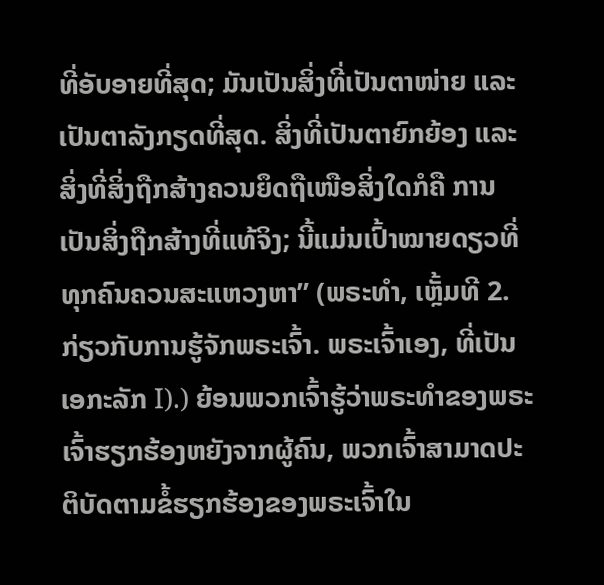ທີ່ອັບອາຍທີ່ສຸດ; ມັນເປັນສິ່ງທີ່ເປັນຕາໜ່າຍ ແລະ ເປັນຕາລັງກຽດທີ່ສຸດ. ສິ່ງທີ່ເປັນຕາຍົກຍ້ອງ ແລະ ສິ່ງທີ່ສິ່ງຖືກສ້າງຄວນຍຶດຖືເໜືອສິ່ງໃດກໍຄື ການເປັນສິ່ງຖືກສ້າງທີ່ແທ້ຈິງ; ນີ້ແມ່ນເປົ້າໝາຍດຽວທີ່ທຸກຄົນຄວນສະແຫວງຫາ” (ພຣະທຳ, ເຫຼັ້ມທີ 2. ກ່ຽວກັບການຮູ້ຈັກພຣະເຈົ້າ. ພຣະເຈົ້າເອງ, ທີ່ເປັນເອກະລັກ I).) ຍ້ອນພວກເຈົ້າຮູ້ວ່າພຣະທຳຂອງພຣະເຈົ້າຮຽກຮ້ອງຫຍັງຈາກຜູ້ຄົນ, ພວກເຈົ້າສາມາດປະຕິບັດຕາມຂໍ້ຮຽກຮ້ອງຂອງພຣະເຈົ້າໃນ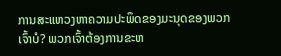ການສະແຫວງຫາຄວາມປະພຶດຂອງມະນຸດຂອງພວກເຈົ້າບໍ? ພວກເຈົ້າຕ້ອງການຂະຫ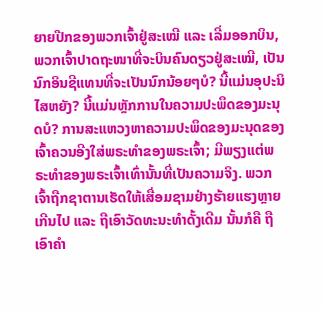ຍາຍປີກຂອງພວກເຈົ້າຢູ່ສະເໝີ ແລະ ເລີ່ມອອກບິນ, ພວກເຈົ້າປາດຖະໜາທີ່ຈະບິນຄົນດຽວຢູ່ສະເໝີ, ເປັນນົກອິນຊີແທນທີ່ຈະເປັນນົກນ້ອຍໆບໍ? ນີ້ແມ່ນອຸປະນິໄສຫຍັງ? ນີ້ແມ່ນຫຼັກການໃນຄວາມປະພຶດຂອງມະນຸດບໍ? ການສະແຫວງຫາຄວາມປະພຶດຂອງມະນຸດຂອງເຈົ້າຄວນອີງໃສ່ພຣະທຳຂອງພຣະເຈົ້າ; ມີພຽງແຕ່ພຣະທຳຂອງພຣະເຈົ້າເທົ່ານັ້ນທີ່ເປັນຄວາມຈິງ. ພວກເຈົ້າຖືກຊາຕານເຮັດໃຫ້ເສື່ອມຊາມຢ່າງຮ້າຍແຮງຫຼາຍເກີນໄປ ແລະ ຖືເອົາວັດທະນະທຳດັ້ງເດີມ ນັ້ນກໍຄື ຖືເອົາຄຳ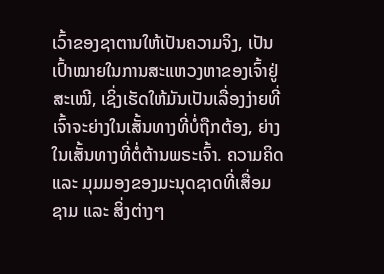ເວົ້າຂອງຊາຕານໃຫ້ເປັນຄວາມຈິງ, ເປັນເປົ້າໝາຍໃນການສະແຫວງຫາຂອງເຈົ້າຢູ່ສະເໝີ, ເຊິ່ງເຮັດໃຫ້ມັນເປັນເລື່ອງງ່າຍທີ່ເຈົ້າຈະຍ່າງໃນເສັ້ນທາງທີ່ບໍ່ຖືກຕ້ອງ, ຍ່າງໃນເສັ້ນທາງທີ່ຕໍ່ຕ້ານພຣະເຈົ້າ. ຄວາມຄິດ ແລະ ມຸມມອງຂອງມະນຸດຊາດທີ່ເສື່ອມຊາມ ແລະ ສິ່ງຕ່າງໆ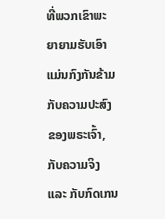ທີ່ພວກເຂົາພະຍາຍາມຮັບເອົາແມ່ນກົງກັນຂ້າມກັບຄວາມປະສົງຂອງພຣະເຈົ້າ, ກັບຄວາມຈິງ ແລະ ກັບກົດເກນ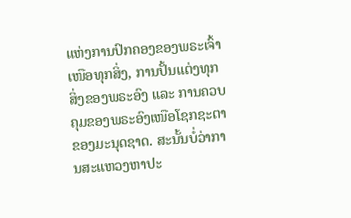ແຫ່ງການປົກຄອງຂອງພຣະເຈົ້າເໜືອທຸກສິ່ງ, ການປັ້ນແຕ່ງທຸກສິ່ງຂອງພຣະອົງ ແລະ ການຄວບຄຸມຂອງພຣະອົງເໜືອໂຊກຊະຕາຂອງມະນຸດຊາດ. ສະນັ້ນບໍ່ວ່າການສະແຫວງຫາປະ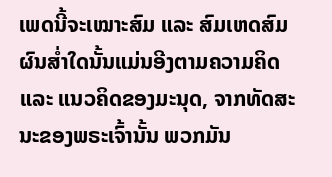ເພດນີ້ຈະເໝາະສົມ ແລະ ສົມເຫດສົມຜົນສໍ່າໃດນັ້ນແມ່ນອີງຕາມຄວາມຄິດ ແລະ ແນວຄິດຂອງມະນຸດ, ຈາກທັດສະນະຂອງພຣະເຈົ້ານັ້ນ ພວກມັນ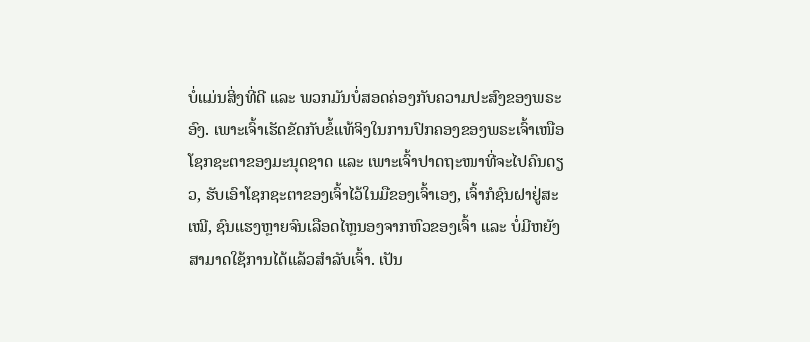ບໍ່ແມ່ນສິ່ງທີ່ດີ ແລະ ພວກມັນບໍ່ສອດຄ່ອງກັບຄວາມປະສົງຂອງພຣະອົງ. ເພາະເຈົ້າເຮັດຂັດກັບຂໍ້ແທ້ຈິງໃນການປົກຄອງຂອງພຣະເຈົ້າເໜືອໂຊກຊະຕາຂອງມະນຸດຊາດ ແລະ ເພາະເຈົ້າປາດຖະໜາທີ່ຈະໄປຄົນດຽວ, ຮັບເອົາໂຊກຊະຕາຂອງເຈົ້າໄວ້ໃນມືຂອງເຈົ້າເອງ, ເຈົ້າກໍຊົນຝາຢູ່ສະເໝີ, ຊົນແຮງຫຼາຍຈົນເລືອດໄຫຼນອງຈາກຫົວຂອງເຈົ້າ ແລະ ບໍ່ມີຫຍັງສາມາດໃຊ້ການໄດ້ແລ້ວສຳລັບເຈົ້າ. ເປັນ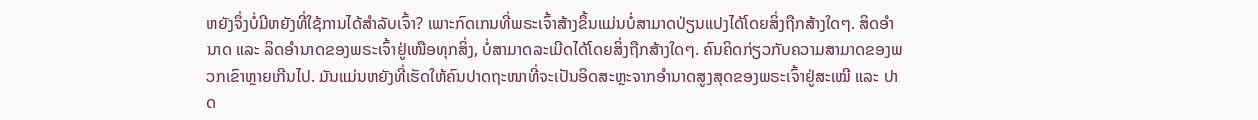ຫຍັງຈຶ່ງບໍ່ມີຫຍັງທີ່ໃຊ້ການໄດ້ສຳລັບເຈົ້າ? ເພາະກົດເກນທີ່ພຣະເຈົ້າສ້າງຂຶ້ນແມ່ນບໍ່ສາມາດປ່ຽນແປງໄດ້ໂດຍສິ່ງຖືກສ້າງໃດໆ. ສິດອຳນາດ ແລະ ລິດອຳນາດຂອງພຣະເຈົ້າຢູ່ເໜືອທຸກສິ່ງ, ບໍ່ສາມາດລະເມີດໄດ້ໂດຍສິ່ງຖືກສ້າງໃດໆ. ຄົນຄິດກ່ຽວກັບຄວາມສາມາດຂອງພວກເຂົາຫຼາຍເກີນໄປ. ມັນແມ່ນຫຍັງທີ່ເຮັດໃຫ້ຄົນປາດຖະໜາທີ່ຈະເປັນອິດສະຫຼະຈາກອຳນາດສູງສຸດຂອງພຣະເຈົ້າຢູ່ສະເໝີ ແລະ ປາດ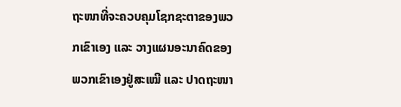ຖະໜາທີ່ຈະຄວບຄຸມໂຊກຊະຕາຂອງພວກເຂົາເອງ ແລະ ວາງແຜນອະນາຄົດຂອງພວກເຂົາເອງຢູ່ສະເໝີ ແລະ ປາດຖະໜາ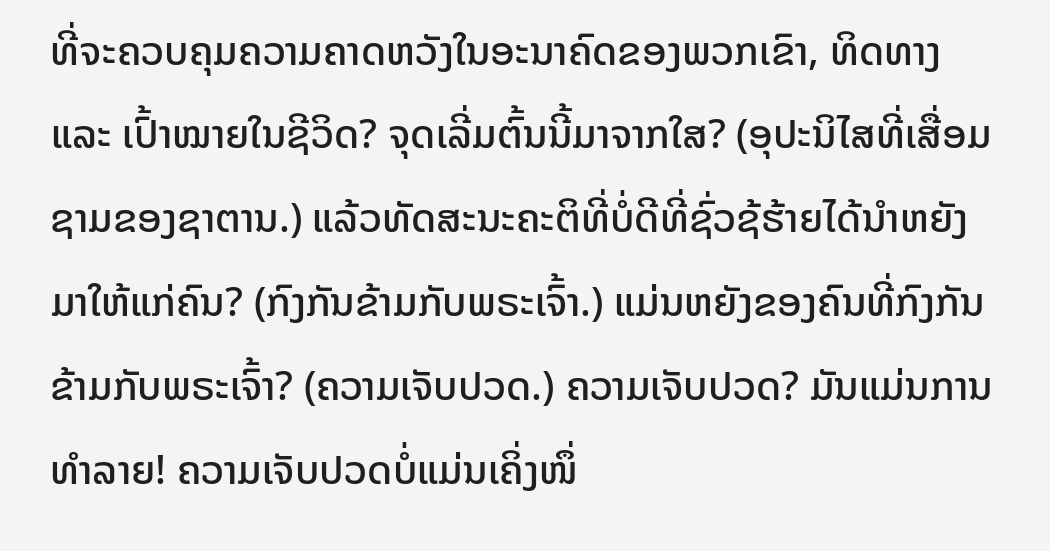ທີ່ຈະຄວບຄຸມຄວາມຄາດຫວັງໃນອະນາຄົດຂອງພວກເຂົາ, ທິດທາງ ແລະ ເປົ້າໝາຍໃນຊີວິດ? ຈຸດເລີ່ມຕົ້ນນີ້ມາຈາກໃສ? (ອຸປະນິໄສທີ່ເສື່ອມຊາມຂອງຊາຕານ.) ແລ້ວທັດສະນະຄະຕິທີ່ບໍ່ດີທີ່ຊົ່ວຊ້ຮ້າຍໄດ້ນໍາຫຍັງມາໃຫ້ແກ່ຄົນ? (ກົງກັນຂ້າມກັບພຣະເຈົ້າ.) ແມ່ນຫຍັງຂອງຄົນທີ່ກົງກັນຂ້າມກັບພຣະເຈົ້າ? (ຄວາມເຈັບປວດ.) ຄວາມເຈັບປວດ? ມັນແມ່ນການທໍາລາຍ! ຄວາມເຈັບປວດບໍ່ແມ່ນເຄິ່ງໜຶ່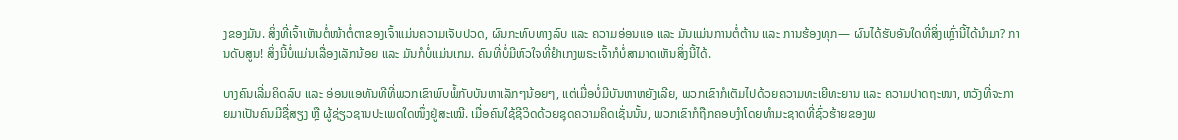ງຂອງມັນ. ສິ່ງທີ່ເຈົ້າເຫັນຕໍ່ໜ້າຕໍ່ຕາຂອງເຈົ້າແມ່ນຄວາມເຈັບປວດ, ຜົນກະທົບທາງລົບ ແລະ ຄວາມອ່ອນແອ ແລະ ມັນແມ່ນການຕໍ່ຕ້ານ ແລະ ການຮ້ອງທຸກ— ຜົນໄດ້ຮັບອັນໃດທີ່ສິ່ງເຫຼົ່ານີ້ໄດ້ນໍາມາ? ການດັບສູນ! ສິ່ງນີ້ບໍ່ແມ່ນເລື່ອງເລັກນ້ອຍ ແລະ ມັນກໍບໍ່ແມ່ນເກມ. ຄົນທີ່ບໍ່ມີຫົວໃຈທີ່ຢຳເກງພຣະເຈົ້າກໍບໍ່ສາມາດເຫັນສິ່ງນີ້ໄດ້.

ບາງຄົນເລີ່ມຄິດລົບ ແລະ ອ່ອນແອທັນທີທີ່ພວກເຂົາພົບພໍ້ກັບບັນຫາເລັກໆນ້ອຍໆ, ແຕ່ເມື່ອບໍ່ມີບັນຫາຫຍັງເລີຍ, ພວກເຂົາກໍເຕັມໄປດ້ວຍຄວາມທະເຍີທະຍານ ແລະ ຄວາມປາດຖະໜາ, ຫວັງທີ່ຈະກາຍມາເປັນຄົນມີຊື່ສຽງ ຫຼື ຜູ້ຊ່ຽວຊານປະເພດໃດໜຶ່ງຢູ່ສະເໝີ. ເມື່ອຄົນໃຊ້ຊີວິດດ້ວຍຊຸດຄວາມຄິດເຊັ່ນນັ້ນ, ພວກເຂົາກໍຖືກຄອບງໍາໂດຍທຳມະຊາດທີ່ຊົ່ວຮ້າຍຂອງພ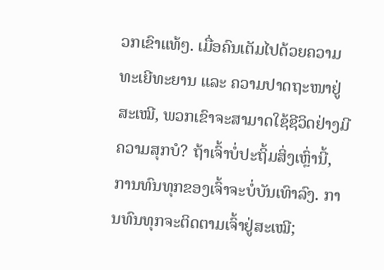ວກເຂົາແທ້ໆ. ເມື່ອຄົນເຕັມໄປດ້ວຍຄວາມທະເຍີທະຍານ ແລະ ຄວາມປາດຖະໜາຢູ່ສະເໝີ, ພວກເຂົາຈະສາມາດໃຊ້ຊີວິດຢ່າງມີຄວາມສຸກບໍ? ຖ້າເຈົ້າບໍ່ປະຖິ້ມສິ່ງເຫຼົ່ານີ້, ການທົນທຸກຂອງເຈົ້າຈະບໍ່ບັນເທົາລົງ. ການທົນທຸກຈະຕິດຕາມເຈົ້າຢູ່ສະເໝີ;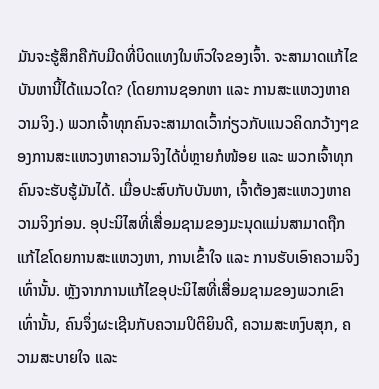ມັນຈະຮູ້ສຶກຄືກັບມີດທີ່ບິດແທງໃນຫົວໃຈຂອງເຈົ້າ. ຈະສາມາດແກ້ໄຂບັນຫານີ້ໄດ້ແນວໃດ? (ໂດຍການຊອກຫາ ແລະ ການສະແຫວງຫາຄວາມຈິງ.) ພວກເຈົ້າທຸກຄົນຈະສາມາດເວົ້າກ່ຽວກັບແນວຄິດກວ້າງໆຂອງການສະແຫວງຫາຄວາມຈິງໄດ້ບໍ່ຫຼາຍກໍໜ້ອຍ ແລະ ພວກເຈົ້າທຸກຄົນຈະຮັບຮູ້ມັນໄດ້. ເມື່ອປະສົບກັບບັນຫາ, ເຈົ້າຕ້ອງສະແຫວງຫາຄວາມຈິງກ່ອນ. ອຸປະນິໄສທີ່ເສື່ອມຊາມຂອງມະນຸດແມ່ນສາມາດຖືກແກ້ໄຂໂດຍການສະແຫວງຫາ, ການເຂົ້າໃຈ ແລະ ການຮັບເອົາຄວາມຈິງເທົ່ານັ້ນ. ຫຼັງຈາກການແກ້ໄຂອຸປະນິໄສທີ່ເສື່ອມຊາມຂອງພວກເຂົາເທົ່ານັ້ນ, ຄົນຈຶ່ງຜະເຊີນກັບຄວາມປິຕິຍິນດີ, ຄວາມສະຫງົບສຸກ, ຄວາມສະບາຍໃຈ ແລະ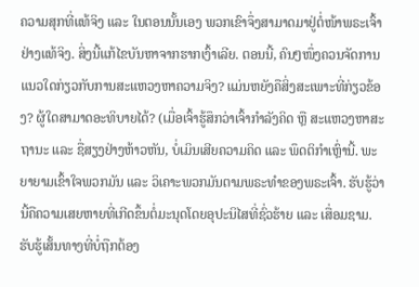ຄວາມສຸກທີ່ແທ້ຈິງ ແລະ ໃນຕອນນັ້ນເອງ ພວກເຂົາຈຶ່ງສາມາດມາຢູ່ຕໍ່ໜ້າພຣະເຈົ້າຢ່າງແທ້ຈິງ. ສິ່ງນີ້ແກ້ໄຂບັນຫາຈາກຮາກເງົ້າເລີຍ. ຕອນນີ້, ຄົນໆໜຶ່ງຄວນຈັດການແນວໃດກ່ຽວກັບການສະແຫວງຫາຄວາມຈິງ? ແມ່ນຫຍັງຄືສິ່ງສະເພາະທີ່ກ່ຽວຂ້ອງ? ຜູ້ໃດສາມາດອະທິບາຍໄດ້? (ເມື່ອເຈົ້າຮູ້ສຶກວ່າເຈົ້າກຳລັງຄິດ ຫຼື ສະແຫວງຫາສະຖານະ ແລະ ຊື່ສຽງຢ່າງຫ້າວຫັນ, ບໍ່ເມິນເສີຍຄວາມຄິດ ແລະ ພຶດຕິກຳເຫຼົ່ານີ້. ພະຍາຍາມເຂົ້າໃຈພວກມັນ ແລະ ວິເຄາະພວກມັນຕາມພຣະທຳຂອງພຣະເຈົ້າ. ຮັບຮູ້ວ່ານີ້ຄືຄວາມເສຍຫາຍທີ່ເກີດຂຶ້ນຕໍ່ມະນຸດໂດຍອຸປະນິໄສທີ່ຊົ່ວຮ້າຍ ແລະ ເສື່ອມຊາມ. ຮັບຮູ້ເສັ້ນທາງທີ່ບໍ່ຖືກຕ້ອງ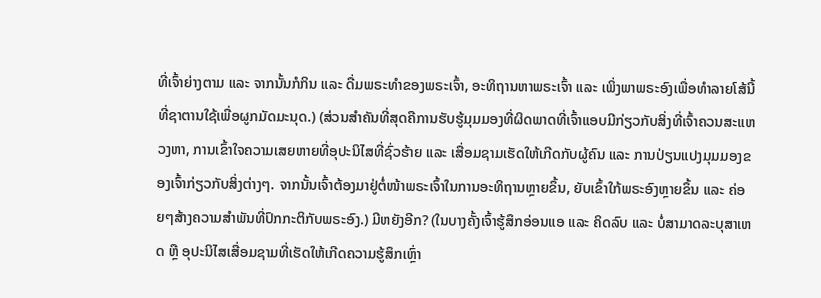ທີ່ເຈົ້າຍ່າງຕາມ ແລະ ຈາກນັ້ນກໍກິນ ແລະ ດື່ມພຣະທຳຂອງພຣະເຈົ້າ, ອະທິຖານຫາພຣະເຈົ້າ ແລະ ເພິ່ງພາພຣະອົງເພື່ອທຳລາຍໂສ້ນີ້ທີ່ຊາຕານໃຊ້ເພື່ອຜູກມັດມະນຸດ.) (ສ່ວນສຳຄັນທີ່ສຸດຄືການຮັບຮູ້ມຸມມອງທີ່ຜິດພາດທີ່ເຈົ້າແອບມີກ່ຽວກັບສິ່ງທີ່ເຈົ້າຄວນສະແຫວງຫາ, ການເຂົ້າໃຈຄວາມເສຍຫາຍທີ່ອຸປະນິໄສທີ່ຊົ່ວຮ້າຍ ແລະ ເສື່ອມຊາມເຮັດໃຫ້ເກີດກັບຜູ້ຄົນ ແລະ ການປ່ຽນແປງມຸມມອງຂອງເຈົ້າກ່ຽວກັບສິ່ງຕ່າງໆ. ຈາກນັ້ນເຈົ້າຕ້ອງມາຢູ່ຕໍ່ໜ້າພຣະເຈົ້າໃນການອະທິຖານຫຼາຍຂຶ້ນ, ຍັບເຂົ້າໃກ້ພຣະອົງຫຼາຍຂຶ້ນ ແລະ ຄ່ອຍໆສ້າງຄວາມສຳພັນທີ່ປົກກະຕິກັບພຣະອົງ.) ມີຫຍັງອີກ? (ໃນບາງຄັ້ງເຈົ້າຮູ້ສຶກອ່ອນແອ ແລະ ຄິດລົບ ແລະ ບໍ່ສາມາດລະບຸສາເຫດ ຫຼື ອຸປະນິໄສເສື່ອມຊາມທີ່ເຮັດໃຫ້ເກີດຄວາມຮູ້ສຶກເຫຼົ່າ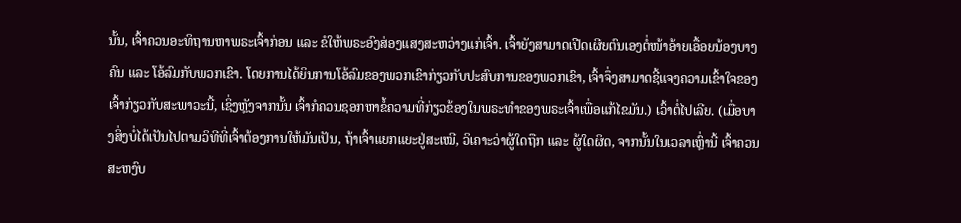ນັ້ນ, ເຈົ້າຄວນອະທິຖານຫາພຣະເຈົ້າກ່ອນ ແລະ ຂໍໃຫ້ພຣະອົງສ່ອງແສງສະຫວ່າງແກ່ເຈົ້າ. ເຈົ້າຍັງສາມາດເປີດເຜີຍຕົນເອງຕໍ່ໜ້າອ້າຍເອື້ອຍນ້ອງບາງຄົນ ແລະ ໂອ້ລົມກັບພວກເຂົາ. ໂດຍການໄດ້ຍິນການໂອ້ລົມຂອງພວກເຂົາກ່ຽວກັບປະສົບການຂອງພວກເຂົາ, ເຈົ້າຈຶ່ງສາມາດຊີ້ແຈງຄວາມເຂົ້າໃຈຂອງເຈົ້າກ່ຽວກັບສະພາວະນີ້, ເຊິ່ງຫຼັງຈາກນັ້ນ ເຈົ້າກໍຄວນຊອກຫາຂໍ້ຄວາມທີ່ກ່ຽວຂ້ອງໃນພຣະທຳຂອງພຣະເຈົ້າເພື່ອແກ້ໄຂມັນ.) ເວົ້າຕໍ່ໄປເລີຍ. (ເມື່ອບາງສິ່ງບໍ່ໄດ້ເປັນໄປຕາມວິທີທີ່ເຈົ້າຕ້ອງການໃຫ້ມັນເປັນ, ຖ້າເຈົ້າແຍກແຍະຢູ່ສະເໝີ, ວິເຄາະວ່າຜູ້ໃດຖືກ ແລະ ຜູ້ໃດຜິດ, ຈາກນັ້ນໃນເວລາເຫຼົ່ານີ້ ເຈົ້າຄວນສະຫງົບ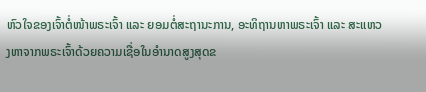ຫົວໃຈຂອງເຈົ້າຕໍ່ໜ້າພຣະເຈົ້າ ແລະ ຍອມຕໍ່ສະຖານະການ, ອະທິຖານຫາພຣະເຈົ້າ ແລະ ສະແຫວງຫາຈາກພຣະເຈົ້າດ້ວຍຄວາມເຊື່ອໃນອຳນາດສູງສຸດຂ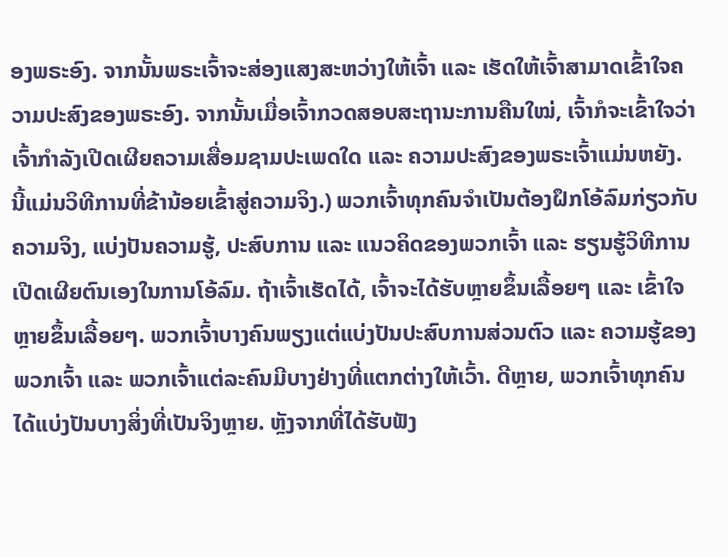ອງພຣະອົງ. ຈາກນັ້ນພຣະເຈົ້າຈະສ່ອງແສງສະຫວ່າງໃຫ້ເຈົ້າ ແລະ ເຮັດໃຫ້ເຈົ້າສາມາດເຂົ້າໃຈຄວາມປະສົງຂອງພຣະອົງ. ຈາກນັ້ນເມື່ອເຈົ້າກວດສອບສະຖານະການຄືນໃໝ່, ເຈົ້າກໍຈະເຂົ້າໃຈວ່າເຈົ້າກຳລັງເປີດເຜີຍຄວາມເສື່ອມຊາມປະເພດໃດ ແລະ ຄວາມປະສົງຂອງພຣະເຈົ້າແມ່ນຫຍັງ. ນີ້ແມ່ນວິທີການທີ່ຂ້ານ້ອຍເຂົ້າສູ່ຄວາມຈິງ.) ພວກເຈົ້າທຸກຄົນຈຳເປັນຕ້ອງຝຶກໂອ້ລົມກ່ຽວກັບຄວາມຈິງ, ແບ່ງປັນຄວາມຮູ້, ປະສົບການ ແລະ ແນວຄິດຂອງພວກເຈົ້າ ແລະ ຮຽນຮູ້ວິທີການເປີດເຜີຍຕົນເອງໃນການໂອ້ລົມ. ຖ້າເຈົ້າເຮັດໄດ້, ເຈົ້າຈະໄດ້ຮັບຫຼາຍຂຶ້ນເລື້ອຍໆ ແລະ ເຂົ້າໃຈຫຼາຍຂຶ້ນເລື້ອຍໆ. ພວກເຈົ້າບາງຄົນພຽງແຕ່ແບ່ງປັນປະສົບການສ່ວນຕົວ ແລະ ຄວາມຮູ້ຂອງພວກເຈົ້າ ແລະ ພວກເຈົ້າແຕ່ລະຄົນມີບາງຢ່າງທີ່ແຕກຕ່າງໃຫ້ເວົ້າ. ດີຫຼາຍ, ພວກເຈົ້າທຸກຄົນໄດ້ແບ່ງປັນບາງສິ່ງທີ່ເປັນຈິງຫຼາຍ. ຫຼັງຈາກທີ່ໄດ້ຮັບຟັງ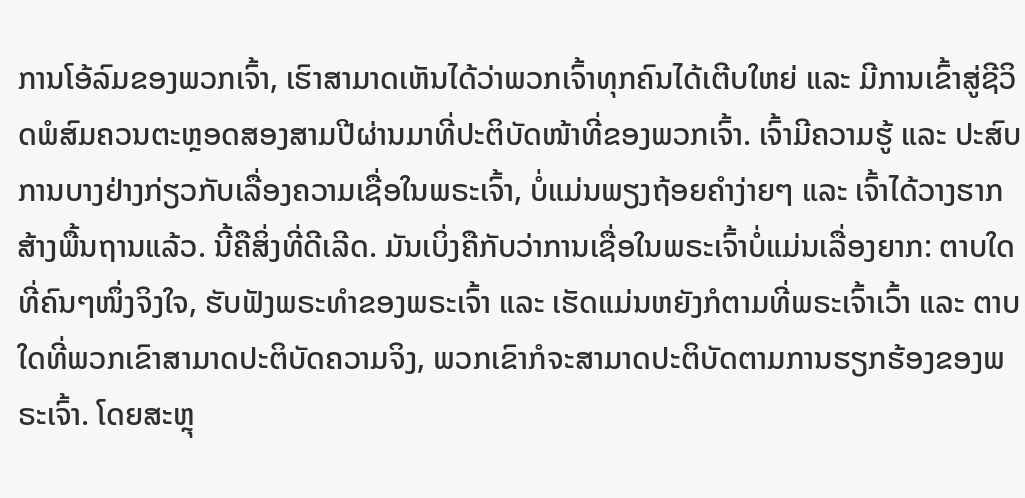ການໂອ້ລົມຂອງພວກເຈົ້າ, ເຮົາສາມາດເຫັນໄດ້ວ່າພວກເຈົ້າທຸກຄົນໄດ້ເຕີບໃຫຍ່ ແລະ ມີການເຂົ້າສູ່ຊີວິດພໍສົມຄວນຕະຫຼອດສອງສາມປີຜ່ານມາທີ່ປະຕິບັດໜ້າທີ່ຂອງພວກເຈົ້າ. ເຈົ້າມີຄວາມຮູ້ ແລະ ປະສົບການບາງຢ່າງກ່ຽວກັບເລື່ອງຄວາມເຊື່ອໃນພຣະເຈົ້າ, ບໍ່ແມ່ນພຽງຖ້ອຍຄຳງ່າຍໆ ແລະ ເຈົ້າໄດ້ວາງຮາກສ້າງພື້ນຖານແລ້ວ. ນີ້ຄືສິ່ງທີ່ດີເລີດ. ມັນເບິ່ງຄືກັບວ່າການເຊື່ອໃນພຣະເຈົ້າບໍ່ແມ່ນເລື່ອງຍາກ: ຕາບໃດທີ່ຄົນໆໜຶ່ງຈິງໃຈ, ຮັບຟັງພຣະທຳຂອງພຣະເຈົ້າ ແລະ ເຮັດແມ່ນຫຍັງກໍຕາມທີ່ພຣະເຈົ້າເວົ້າ ແລະ ຕາບໃດທີ່ພວກເຂົາສາມາດປະຕິບັດຄວາມຈິງ, ພວກເຂົາກໍຈະສາມາດປະຕິບັດຕາມການຮຽກຮ້ອງຂອງພຣະເຈົ້າ. ໂດຍສະຫຼຸ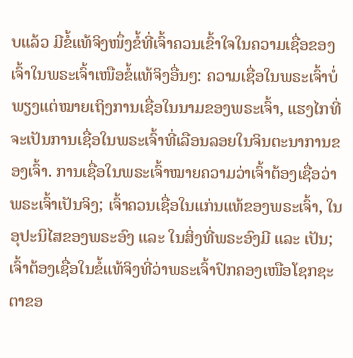ບແລ້ວ ມີຂໍ້ແທ້ຈິງໜຶ່ງຂໍ້ທີ່ເຈົ້າຄວນເຂົ້າໃຈໃນຄວາມເຊື່ອຂອງເຈົ້າໃນພຣະເຈົ້າເໜືອຂໍ້ແທ້ຈິງອື່ນໆ: ຄວາມເຊື່ອໃນພຣະເຈົ້າບໍ່ພຽງແຕ່ໝາຍເຖິງການເຊື່ອໃນນາມຂອງພຣະເຈົ້າ, ແຮງໄກທີ່ຈະເປັນການເຊື່ອໃນພຣະເຈົ້າທີ່ເລືອນລອຍໃນຈິນຕະນາການຂອງເຈົ້າ. ການເຊື່ອໃນພຣະເຈົ້າໝາຍຄວາມວ່າເຈົ້າຕ້ອງເຊື່ອວ່າພຣະເຈົ້າເປັນຈິງ; ເຈົ້າຄວນເຊື່ອໃນແກ່ນແທ້ຂອງພຣະເຈົ້າ, ໃນອຸປະນິໄສຂອງພຣະອົງ ແລະ ໃນສິ່ງທີ່ພຣະອົງມີ ແລະ ເປັນ; ເຈົ້າຕ້ອງເຊື່ອໃນຂໍ້ແທ້ຈິງທີ່ວ່າພຣະເຈົ້າປົກຄອງເໜືອໂຊກຊະຕາຂອ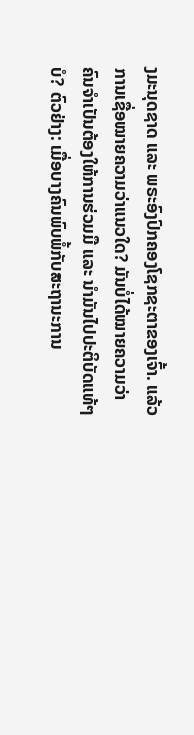ງມະນຸດຊາດ ແລະ ພຣະອົງປົກຄອງໂຊກຊະຕາຂອງເຈົ້າ. ແລ້ວການເຊື່ອໝາຍຄວາມວ່າແນວໃດ? ມັນບໍ່ໄດ້ໝາຍຄວາມວ່າຄົນຈຳເປັນຕ້ອງໃຫ້ການຮ່ວມມື ແລະ ນໍາມັນໄປປະຕິບັດແທ້ໆບໍ? ຕົວຢ່າງ: ເມື່ອບາງຄົນພົບພໍ້ກັບສະຖານະການ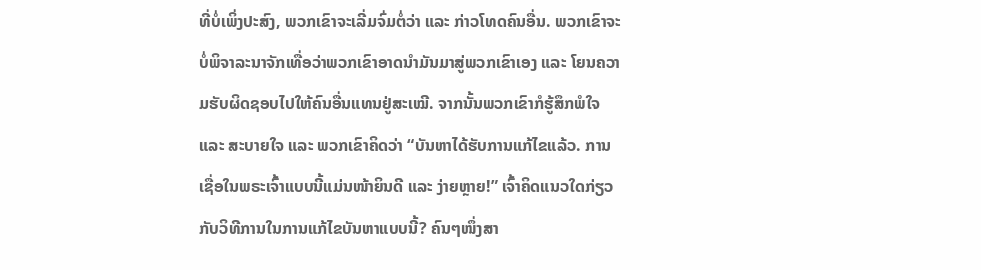ທີ່ບໍ່ເພິ່ງປະສົງ, ພວກເຂົາຈະເລີ່ມຈົ່ມຕໍ່ວ່າ ແລະ ກ່າວໂທດຄົນອື່ນ. ພວກເຂົາຈະບໍ່ພິຈາລະນາຈັກເທື່ອວ່າພວກເຂົາອາດນໍາມັນມາສູ່ພວກເຂົາເອງ ແລະ ໂຍນຄວາມຮັບຜິດຊອບໄປໃຫ້ຄົນອື່ນແທນຢູ່ສະເໝີ. ຈາກນັ້ນພວກເຂົາກໍຮູ້ສຶກພໍໃຈ ແລະ ສະບາຍໃຈ ແລະ ພວກເຂົາຄິດວ່າ “ບັນຫາໄດ້ຮັບການແກ້ໄຂແລ້ວ. ການເຊື່ອໃນພຣະເຈົ້າແບບນີ້ແມ່ນໜ້າຍິນດີ ແລະ ງ່າຍຫຼາຍ!” ເຈົ້າຄິດແນວໃດກ່ຽວກັບວິທີການໃນການແກ້ໄຂບັນຫາແບບນີ້? ຄົນໆໜຶ່ງສາ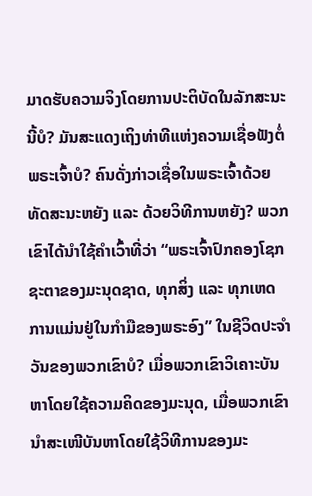ມາດຮັບຄວາມຈິງໂດຍການປະຕິບັດໃນລັກສະນະນີ້ບໍ? ມັນສະແດງເຖິງທ່າທີແຫ່ງຄວາມເຊື່ອຟັງຕໍ່ພຣະເຈົ້າບໍ? ຄົນດັ່ງກ່າວເຊື່ອໃນພຣະເຈົ້າດ້ວຍທັດສະນະຫຍັງ ແລະ ດ້ວຍວິທີການຫຍັງ? ພວກເຂົາໄດ້ນໍາໃຊ້ຄຳເວົ້າທີ່ວ່າ “ພຣະເຈົ້າປົກຄອງໂຊກຊະຕາຂອງມະນຸດຊາດ, ທຸກສິ່ງ ແລະ ທຸກເຫດການແມ່ນຢູ່ໃນກໍາມືຂອງພຣະອົງ” ໃນຊີວິດປະຈຳວັນຂອງພວກເຂົາບໍ? ເມື່ອພວກເຂົາວິເຄາະບັນຫາໂດຍໃຊ້ຄວາມຄິດຂອງມະນຸດ, ເມື່ອພວກເຂົານໍາສະເໜີບັນຫາໂດຍໃຊ້ວິທີການຂອງມະ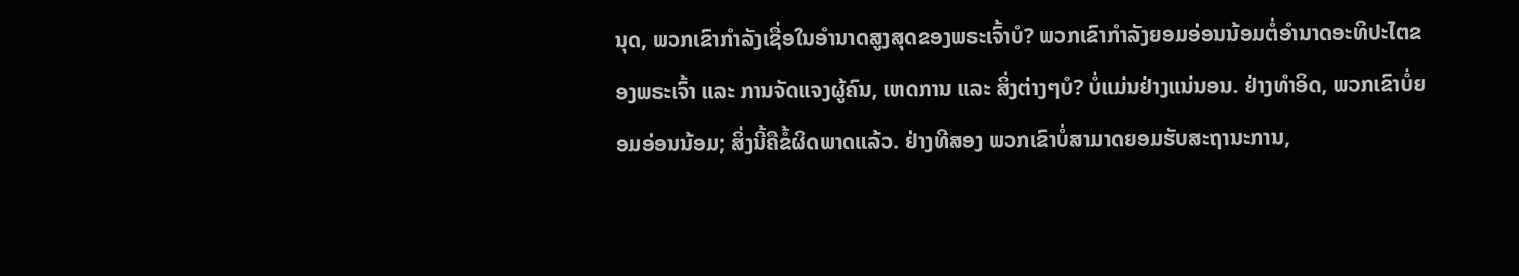ນຸດ, ພວກເຂົາກຳລັງເຊື່ອໃນອຳນາດສູງສຸດຂອງພຣະເຈົ້າບໍ? ພວກເຂົາກຳລັງຍອມອ່ອນນ້ອມຕໍ່ອຳນາດອະທິປະໄຕຂອງພຣະເຈົ້າ ແລະ ການຈັດແຈງຜູ້ຄົນ, ເຫດການ ແລະ ສິ່ງຕ່າງໆບໍ? ບໍ່ແມ່ນຢ່າງແນ່ນອນ. ຢ່າງທຳອິດ, ພວກເຂົາບໍ່ຍອມອ່ອນນ້ອມ; ສິ່ງນີ້ຄືຂໍ້ຜິດພາດແລ້ວ. ຢ່າງທີສອງ ພວກເຂົາບໍ່ສາມາດຍອມຮັບສະຖານະການ,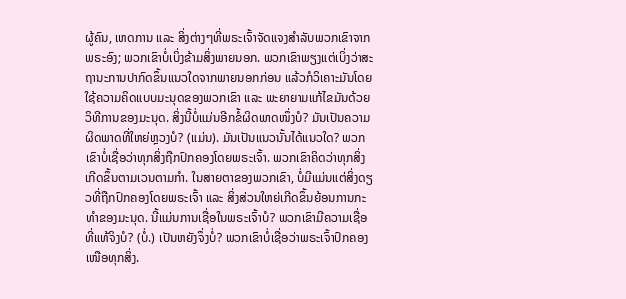ຜູ້ຄົນ, ເຫດການ ແລະ ສິ່ງຕ່າງໆທີ່ພຣະເຈົ້າຈັດແຈງສຳລັບພວກເຂົາຈາກພຣະອົງ; ພວກເຂົາບໍ່ເບິ່ງຂ້າມສິ່ງພາຍນອກ. ພວກເຂົາພຽງແຕ່ເບິ່ງວ່າສະຖານະການປາກົດຂຶ້ນແນວໃດຈາກພາຍນອກກ່ອນ ແລ້ວກໍວິເຄາະມັນໂດຍໃຊ້ຄວາມຄິດແບບມະນຸດຂອງພວກເຂົາ ແລະ ພະຍາຍາມແກ້ໄຂມັນດ້ວຍວິທີການຂອງມະນຸດ. ສິ່ງນີ້ບໍ່ແມ່ນອີກຂໍ້ຜິດພາດໜຶ່ງບໍ? ມັນເປັນຄວາມຜິດພາດທີ່ໃຫຍ່ຫຼວງບໍ? (ແມ່ນ). ມັນເປັນແນວນັ້ນໄດ້ແນວໃດ? ພວກເຂົາບໍ່ເຊື່ອວ່າທຸກສິ່ງຖືກປົກຄອງໂດຍພຣະເຈົ້າ. ພວກເຂົາຄິດວ່າທຸກສິ່ງເກີດຂຶ້ນຕາມເວນຕາມກຳ. ໃນສາຍຕາຂອງພວກເຂົາ, ບໍ່ມີແມ່ນແຕ່ສິ່ງດຽວທີ່ຖືກປົກຄອງໂດຍພຣະເຈົ້າ ແລະ ສິ່ງສ່ວນໃຫຍ່ເກີດຂຶ້ນຍ້ອນການກະທຳຂອງມະນຸດ. ນີ້ແມ່ນການເຊື່ອໃນພຣະເຈົ້າບໍ? ພວກເຂົາມີຄວາມເຊື່ອທີ່ແທ້ຈິງບໍ? (ບໍ່.) ເປັນຫຍັງຈຶ່ງບໍ່? ພວກເຂົາບໍ່ເຊື່ອວ່າພຣະເຈົ້າປົກຄອງເໜືອທຸກສິ່ງ.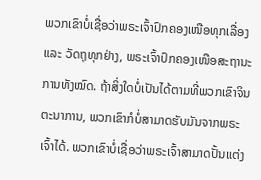ພວກເຂົາບໍ່ເຊື່ອວ່າພຣະເຈົ້າປົກຄອງເໜືອທຸກເລື່ອງ ແລະ ວັດຖຸທຸກຢ່າງ, ພຣະເຈົ້າປົກຄອງເໜືອສະຖານະການທັງໝົດ. ຖ້າສິ່ງໃດບໍ່ເປັນໄດ້ຕາມທີ່ພວກເຂົາຈິນຕະນາການ, ພວກເຂົາກໍບໍ່ສາມາດຮັບມັນຈາກພຣະເຈົ້າໄດ້. ພວກເຂົາບໍ່ເຊື່ອວ່າພຣະເຈົ້າສາມາດປັ້ນແຕ່ງ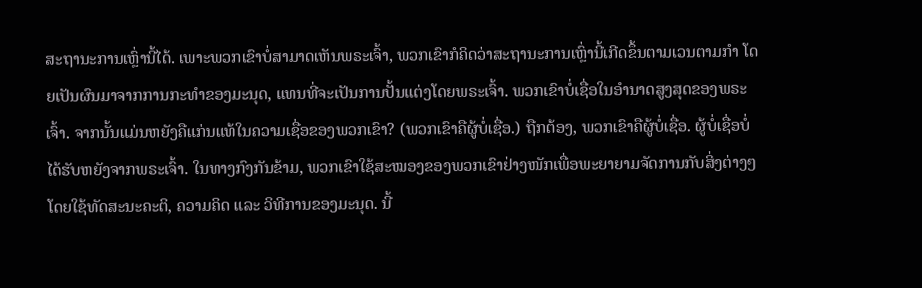ສະຖານະການເຫຼົ່ານີ້ໄດ້. ເພາະພວກເຂົາບໍ່ສາມາດເຫັນພຣະເຈົ້າ, ພວກເຂົາກໍຄິດວ່າສະຖານະການເຫຼົ່ານີ້ເກີດຂຶ້ນຕາມເວນຕາມກຳ ໂດຍເປັນຜົນມາຈາກການກະທຳຂອງມະນຸດ, ແທນທີ່ຈະເປັນການປັ້ນແຕ່ງໂດຍພຣະເຈົ້າ. ພວກເຂົາບໍ່ເຊື່ອໃນອຳນາດສູງສຸດຂອງພຣະເຈົ້າ. ຈາກນັ້ນແມ່ນຫຍັງຄືແກ່ນແທ້ໃນຄວາມເຊື່ອຂອງພວກເຂົາ? (ພວກເຂົາຄືຜູ້ບໍ່ເຊື່ອ.) ຖືກຕ້ອງ, ພວກເຂົາຄືຜູ້ບໍ່ເຊື່ອ. ຜູ້ບໍ່ເຊື່ອບໍ່ໄດ້ຮັບຫຍັງຈາກພຣະເຈົ້າ. ໃນທາງກົງກັນຂ້າມ, ພວກເຂົາໃຊ້ສະໝອງຂອງພວກເຂົາຢ່າງໜັກເພື່ອພະຍາຍາມຈັດການກັບສິ່ງຕ່າງໆໂດຍໃຊ້ທັດສະນະຄະຕິ, ຄວາມຄິດ ແລະ ວິທີການຂອງມະນຸດ. ນີ້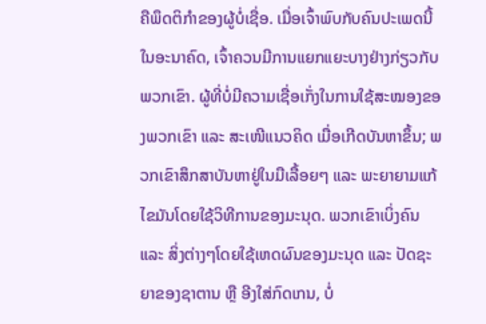ຄືພຶດຕິກຳຂອງຜູ້ບໍ່ເຊື່ອ. ເມື່ອເຈົ້າພົບກັບຄົນປະເພດນີ້ໃນອະນາຄົດ, ເຈົ້າຄວນມີການແຍກແຍະບາງຢ່າງກ່ຽວກັບພວກເຂົາ. ຜູ້ທີ່ບໍ່ມີຄວາມເຊື່ອເກັ່ງໃນການໃຊ້ສະໝອງຂອງພວກເຂົາ ແລະ ສະເໜີແນວຄິດ ເມື່ອເກີດບັນຫາຂຶ້ນ; ພວກເຂົາສຶກສາບັນຫາຢູ່ໃນມືເລື້ອຍໆ ແລະ ພະຍາຍາມແກ້ໄຂມັນໂດຍໃຊ້ວິທີການຂອງມະນຸດ. ພວກເຂົາເບິ່ງຄົນ ແລະ ສິ່ງຕ່າງໆໂດຍໃຊ້ເຫດຜົນຂອງມະນຸດ ແລະ ປັດຊະຍາຂອງຊາຕານ ຫຼື ອີງໃສ່ກົດເກນ, ບໍ່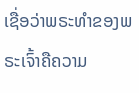ເຊື່ອວ່າພຣະທຳຂອງພຣະເຈົ້າຄືຄວາມ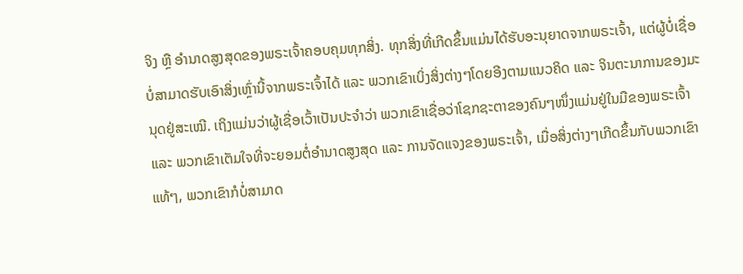ຈິງ ຫຼື ອຳນາດສູງສຸດຂອງພຣະເຈົ້າຄອບຄຸມທຸກສິ່ງ. ທຸກສິ່ງທີ່ເກີດຂຶ້ນແມ່ນໄດ້ຮັບອະນຸຍາດຈາກພຣະເຈົ້າ, ແຕ່ຜູ້ບໍ່ເຊື່ອບໍ່ສາມາດຮັບເອົາສິ່ງເຫຼົ່ານີ້ຈາກພຣະເຈົ້າໄດ້ ແລະ ພວກເຂົາເບິ່ງສິ່ງຕ່າງໆໂດຍອີງຕາມແນວຄິດ ແລະ ຈິນຕະນາການຂອງມະນຸດຢູ່ສະເໝີ. ເຖິງແມ່ນວ່າຜູ້ເຊື່ອເວົ້າເປັນປະຈຳວ່າ ພວກເຂົາເຊື່ອວ່າໂຊກຊະຕາຂອງຄົນໆໜຶ່ງແມ່ນຢູ່ໃນມືຂອງພຣະເຈົ້າ ແລະ ພວກເຂົາເຕັມໃຈທີ່ຈະຍອມຕໍ່ອຳນາດສູງສຸດ ແລະ ການຈັດແຈງຂອງພຣະເຈົ້າ, ເມື່ອສິ່ງຕ່າງໆເກີດຂຶ້ນກັບພວກເຂົາແທ້ໆ, ພວກເຂົາກໍບໍ່ສາມາດ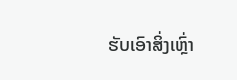ຮັບເອົາສິ່ງເຫຼົ່າ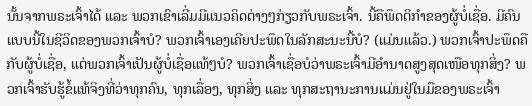ນັ້ນຈາກພຣະເຈົ້າໄດ້ ແລະ ພວກເຂົາເລີ່ມມີແນວຄິດຕ່າງໆກ່ຽວກັບພຣະເຈົ້າ. ນີ້ຄືພຶດຕິກຳຂອງຜູ້ບໍ່ເຊື່ອ. ມີຄົນແບບນີ້ໃນຊີວິດຂອງພວກເຈົ້າບໍ? ພວກເຈົ້າເອງເຄີຍປະພຶດໃນລັກສະນະນີ້ບໍ? (ແມ່ນແລ້ວ.) ພວກເຈົ້າປະພຶດຄືກັບຜູ້ບໍ່ເຊື່ອ, ແຕ່ພວກເຈົ້າເປັນຜູ້ບໍ່ເຊື່ອແທ້ໆບໍ? ພວກເຈົ້າເຊື່ອບໍວ່າພຣະເຈົ້າມີອຳນາດສູງສຸດເໜືອທຸກສິ່ງ? ພວກເຈົ້າຮັບຮູ້ຂໍ້ແທ້ຈິງທີ່ວ່າທຸກຄົນ, ທຸກເລື່ອງ, ທຸກສິ່ງ ແລະ ທຸກສະຖານະການແມ່ນຢູ່ໃນມືຂອງພຣະເຈົ້າ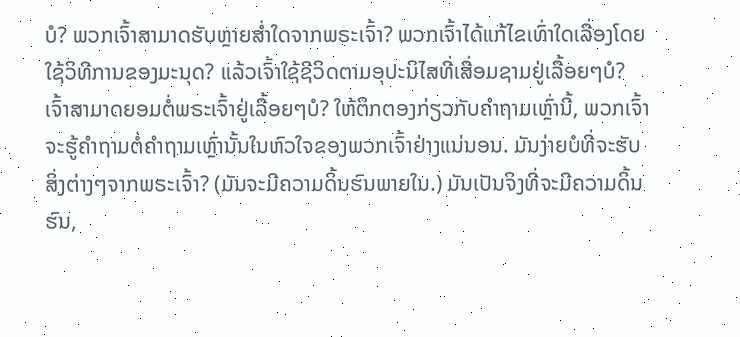ບໍ? ພວກເຈົ້າສາມາດຮັບຫຼາຍສໍ່າໃດຈາກພຣະເຈົ້າ? ພວກເຈົ້າໄດ້ແກ້ໄຂເທົ່າໃດເລື່ອງໂດຍໃຊ້ວິທີການຂອງມະນຸດ? ແລ້ວເຈົ້າໃຊ້ຊີວິດຕາມອຸປະນິໄສທີ່ເສື່ອມຊາມຢູ່ເລື້ອຍໆບໍ? ເຈົ້າສາມາດຍອມຕໍ່ພຣະເຈົ້າຢູ່ເລື້ອຍໆບໍ? ໃຫ້ຕຶກຕອງກ່ຽວກັບຄຳຖາມເຫຼົ່ານີ້, ພວກເຈົ້າຈະຮູ້ຄຳຖາມຕໍ່ຄຳຖາມເຫຼົ່ານັ້ນໃນຫົວໃຈຂອງພວກເຈົ້າຢ່າງແນ່ນອນ. ມັນງ່າຍບໍທີ່ຈະຮັບສິ່ງຕ່າງໆຈາກພຣະເຈົ້າ? (ມັນຈະມີຄວາມດິ້ນຮົນພາຍໃນ.) ມັນເປັນຈິງທີ່ຈະມີຄວາມດິ້ນຮົນ,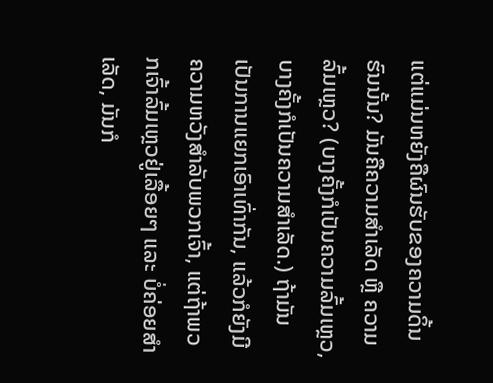ແຕ່ແມ່ນຫຍັງຄືຜົນຮັບຂອງຄວາມດິ້ນຮົນນັ້ນ? ມັນຄືຄວາມສຳເລັດ ຫຼື ຄວາມລົ້ມເຫຼວ? (ບາງຄັ້ງກໍເປັນຄວາມລົ້ມເຫຼວ, ບາງຄັ້ງກໍເປັນຄວາມສຳເລັດ.) ຖ້າມັນເປັນການແຍກເອົາເທົ່າກັນ, ແລ້ວກໍຍັງມີຄວາມຫວັງສຳລັບພວກເຈົ້າ, ແຕ່ຖ້າພວກເຈົ້າລົ້ມເຫຼວຢູ່ເລື້ອຍໆ ແລະ ບໍ່ຄ່ອຍສຳເລັດ, ມັນກໍ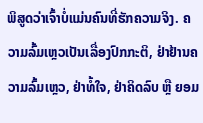ພິສູດວ່າເຈົ້າບໍ່ແມ່ນຄົນທີ່ຮັກຄວາມຈິງ. ຄວາມລົ້ມເຫຼວເປັນເລື່ອງປົກກະຕິ, ຢ່າຢ້ານຄວາມລົ້ມເຫຼວ, ຢ່າທໍ້ໃຈ, ຢ່າຄິດລົບ ຫຼື ຍອມ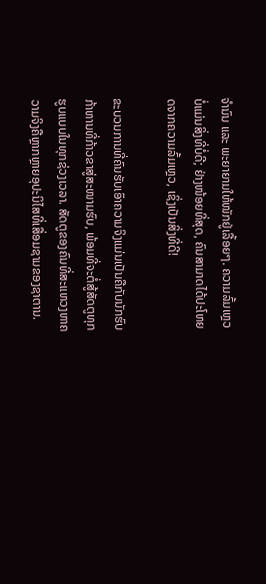ຈຳນົນ ແລະ ພະຍາຍາມໃຫ້ໜັກຢູ່ເລື້ອຍໆ. ຄວາມລົ້ມເຫຼວບໍ່ແມ່ນສິ່ງທີ່ບໍ່ດີ; ຢ່າງໜ້ອຍທີ່ສຸດ, ຄົນສາມາດໄດ້ປະໂຫຍດຈາກຄວາມລົ້ມເຫຼວ, ເຊິ່ງເປັນສິ່ງທີ່ດີ!

ຂະບວນການທີ່ຄົນຮັບເອົາຄວາມຈິງແມ່ນເປັນຄືກັບນັກຮົບກ້າຫານທີ່ກ້າວຂາສູ່ສະໜາມຮົບ, ພ້ອມທີ່ຈະຕໍ່ສູ້ສັດຕູທຸກຮູບແບບໃນທຸກຊ່ວງເວລາ. ສັດຕູຂອງຄົນທີ່ສະແຫວງຫາຄວາມຈິງຄືຫຼາກຫຼາຍອຸປະນິໄສທີ່ເສື່ອມຊາມຂອງຊາຕານ.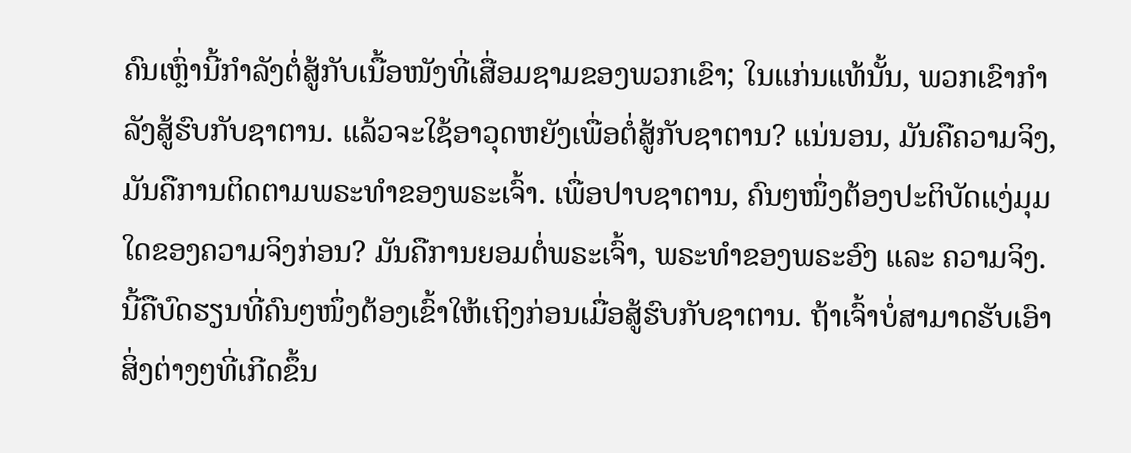ຄົນເຫຼົ່ານີ້ກໍາລັງຕໍ່ສູ້ກັບເນື້ອໜັງທີ່ເສື່ອມຊາມຂອງພວກເຂົາ; ໃນແກ່ນແທ້ນັ້ນ, ພວກເຂົາກຳລັງສູ້ຮົບກັບຊາຕານ. ແລ້ວຈະໃຊ້ອາວຸດຫຍັງເພື່ອຕໍ່ສູ້ກັບຊາຕານ? ແນ່ນອນ, ມັນຄືຄວາມຈິງ, ມັນຄືການຕິດຕາມພຣະທຳຂອງພຣະເຈົ້າ. ເພື່ອປາບຊາຕານ, ຄົນໆໜຶ່ງຕ້ອງປະຕິບັດແງ່ມຸມໃດຂອງຄວາມຈິງກ່ອນ? ມັນຄືການຍອມຕໍ່ພຣະເຈົ້າ, ພຣະທຳຂອງພຣະອົງ ແລະ ຄວາມຈິງ. ນີ້ຄືບົດຮຽນທີ່ຄົນໆໜຶ່ງຕ້ອງເຂົ້າໃຫ້ເຖິງກ່ອນເມື່ອສູ້ຮົບກັບຊາຕານ. ຖ້າເຈົ້າບໍ່ສາມາດຮັບເອົາສິ່ງຕ່າງໆທີ່ເກີດຂຶ້ນ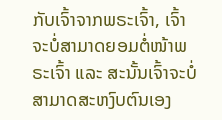ກັບເຈົ້າຈາກພຣະເຈົ້າ, ເຈົ້າຈະບໍ່ສາມາດຍອມຕໍ່ໜ້າພຣະເຈົ້າ ແລະ ສະນັ້ນເຈົ້າຈະບໍ່ສາມາດສະຫງົບຕົນເອງ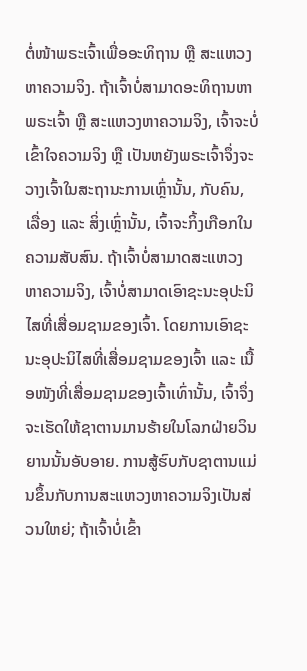ຕໍ່ໜ້າພຣະເຈົ້າເພື່ອອະທິຖານ ຫຼື ສະແຫວງຫາຄວາມຈິງ. ຖ້າເຈົ້າບໍ່ສາມາດອະທິຖານຫາພຣະເຈົ້າ ຫຼື ສະແຫວງຫາຄວາມຈິງ, ເຈົ້າຈະບໍ່ເຂົ້າໃຈຄວາມຈິງ ຫຼື ເປັນຫຍັງພຣະເຈົ້າຈຶ່ງຈະວາງເຈົ້າໃນສະຖານະການເຫຼົ່ານັ້ນ, ກັບຄົນ, ເລື່ອງ ແລະ ສິ່ງເຫຼົ່ານັ້ນ, ເຈົ້າຈະກິ້ງເກືອກໃນຄວາມສັບສົນ. ຖ້າເຈົ້າບໍ່ສາມາດສະແຫວງຫາຄວາມຈິງ, ເຈົ້າບໍ່ສາມາດເອົາຊະນະອຸປະນິໄສທີ່ເສື່ອມຊາມຂອງເຈົ້າ. ໂດຍການເອົາຊະນະອຸປະນິໄສທີ່ເສື່ອມຊາມຂອງເຈົ້າ ແລະ ເນື້ອໜັງທີ່ເສື່ອມຊາມຂອງເຈົ້າເທົ່ານັ້ນ, ເຈົ້າຈຶ່ງຈະເຮັດໃຫ້ຊາຕານມານຮ້າຍໃນໂລກຝ່າຍວິນຍານນັ້ນອັບອາຍ. ການສູ້ຮົບກັບຊາຕານແມ່ນຂຶ້ນກັບການສະແຫວງຫາຄວາມຈິງເປັນສ່ວນໃຫຍ່; ຖ້າເຈົ້າບໍ່ເຂົ້າ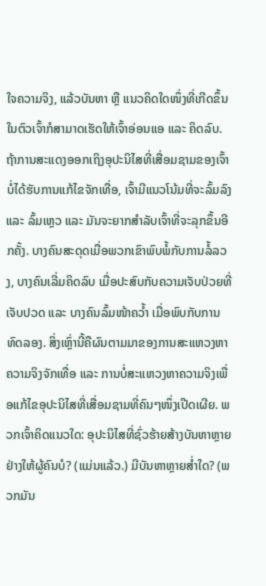ໃຈຄວາມຈິງ, ແລ້ວບັນຫາ ຫຼື ແນວຄິດໃດໜຶ່ງທີ່ເກີດຂຶ້ນໃນຕົວເຈົ້າກໍສາມາດເຮັດໃຫ້ເຈົ້າອ່ອນແອ ແລະ ຄິດລົບ. ຖ້າການສະແດງອອກເຖິງອຸປະນິໄສທີ່ເສື່ອມຊາມຂອງເຈົ້າບໍ່ໄດ້ຮັບການແກ້ໄຂຈັກເທື່ອ, ເຈົ້າມີແນວໂນ້ມທີ່ຈະລົ້ມລົງ ແລະ ລົ້ມເຫຼວ ແລະ ມັນຈະຍາກສຳລັບເຈົ້າທີ່ຈະລຸກຂຶ້ນອີກຄັ້ງ. ບາງຄົນສະດຸດເມື່ອພວກເຂົາພົບພໍ້ກັບການລໍ້ລວງ, ບາງຄົນເລີ່ມຄິດລົບ ເມື່ອປະສົບກັບຄວາມເຈັບປ່ວຍທີ່ເຈັບປວດ ແລະ ບາງຄົນລົ້ມໜ້າຄວໍ້າ ເມື່ອພົບກັບການທົດລອງ. ສິ່ງເຫຼົ່ານີ້ຄືຜົນຕາມມາຂອງການສະແຫວງຫາຄວາມຈິງຈັກເທື່ອ ແລະ ການບໍ່ສະແຫວງຫາຄວາມຈິງເພື່ອແກ້ໄຂອຸປະນິໄສທີ່ເສື່ອມຊາມທີ່ຄົນໆໜຶ່ງເປີດເຜີຍ. ພວກເຈົ້າຄິດແນວໃດ: ອຸປະນິໄສທີ່ຊົ່ວຮ້າຍສ້າງບັນຫາຫຼາຍຢ່າງໃຫ້ຜູ້ຄົນບໍ? (ແມ່ນແລ້ວ.) ມີບັນຫາຫຼາຍສໍ່າໃດ? (ພວກມັນ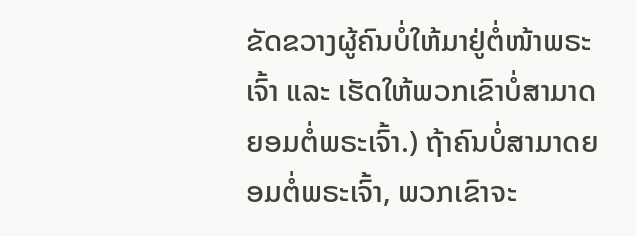ຂັດຂວາງຜູ້ຄົນບໍ່ໃຫ້ມາຢູ່ຕໍ່ໜ້າພຣະເຈົ້າ ແລະ ເຮັດໃຫ້ພວກເຂົາບໍ່ສາມາດຍອມຕໍ່ພຣະເຈົ້າ.) ຖ້າຄົນບໍ່ສາມາດຍອມຕໍ່ພຣະເຈົ້າ, ພວກເຂົາຈະ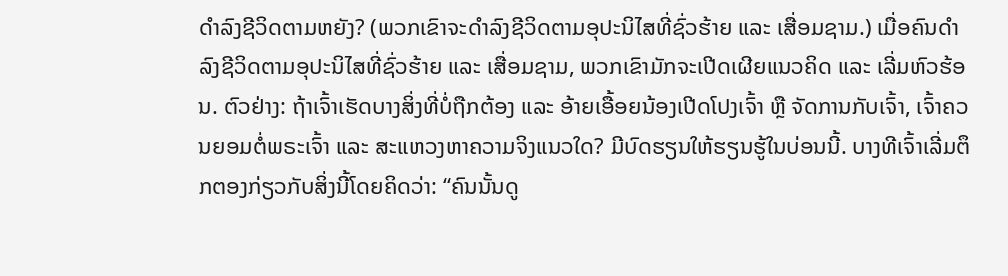ດຳລົງຊີວິດຕາມຫຍັງ? (ພວກເຂົາຈະດຳລົງຊີວິດຕາມອຸປະນິໄສທີ່ຊົ່ວຮ້າຍ ແລະ ເສື່ອມຊາມ.) ເມື່ອຄົນດຳລົງຊີວິດຕາມອຸປະນິໄສທີ່ຊົ່ວຮ້າຍ ແລະ ເສື່ອມຊາມ, ພວກເຂົາມັກຈະເປີດເຜີຍແນວຄິດ ແລະ ເລີ່ມຫົວຮ້ອນ. ຕົວຢ່າງ: ຖ້າເຈົ້າເຮັດບາງສິ່ງທີ່ບໍ່ຖືກຕ້ອງ ແລະ ອ້າຍເອື້ອຍນ້ອງເປີດໂປງເຈົ້າ ຫຼື ຈັດການກັບເຈົ້າ, ເຈົ້າຄວນຍອມຕໍ່ພຣະເຈົ້າ ແລະ ສະແຫວງຫາຄວາມຈິງແນວໃດ? ມີບົດຮຽນໃຫ້ຮຽນຮູ້ໃນບ່ອນນີ້. ບາງທີເຈົ້າເລີ່ມຕຶກຕອງກ່ຽວກັບສິ່ງນີ້ໂດຍຄິດວ່າ: “ຄົນນັ້ນດູ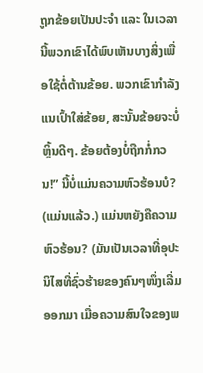ຖູກຂ້ອຍເປັນປະຈຳ ແລະ ໃນເວລານີ້ພວກເຂົາໄດ້ພົບເຫັນບາງສິ່ງເພື່ອໃຊ້ຕໍ່ຕ້ານຂ້ອຍ. ພວກເຂົາກຳລັງແນເປົ້າໃສ່ຂ້ອຍ, ສະນັ້ນຂ້ອຍຈະບໍ່ຫຼິ້ນດີໆ. ຂ້ອຍຕ້ອງບໍ່ຖືກກໍ່ກວນ!” ນີ້ບໍ່ແມ່ນຄວາມຫົວຮ້ອນບໍ? (ແມ່ນແລ້ວ.) ແມ່ນຫຍັງຄືຄວາມຫົວຮ້ອນ? (ມັນເປັນເວລາທີ່ອຸປະນິໄສທີ່ຊົ່ວຮ້າຍຂອງຄົນໆໜຶ່ງເລີ່ມອອກມາ ເມື່ອຄວາມສົນໃຈຂອງພ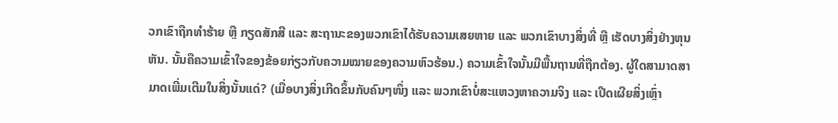ວກເຂົາຖືກທຳຮ້າຍ ຫຼື ກຽດສັກສີ ແລະ ສະຖານະຂອງພວກເຂົາໄດ້ຮັບຄວາມເສຍຫາຍ ແລະ ພວກເຂົາບາງສິ່ງທີ່ ຫຼື ເຮັດບາງສິ່ງຢ່າງຫຸນຫັນ. ນັ້ນຄືຄວາມເຂົ້າໃຈຂອງຂ້ອຍກ່ຽວກັບຄວາມໝາຍຂອງຄວາມຫົວຮ້ອນ.) ຄວາມເຂົ້າໃຈນັ້ນມີພື້ນຖານທີ່ຖືກຕ້ອງ. ຜູ້ໃດສາມາດສາມາດເພີ່ມເຕີມໃນສິ່ງນັ້ນແດ່? (ເມື່ອບາງສິ່ງເກີດຂຶ້ນກັບຄົນໆໜຶ່ງ ແລະ ພວກເຂົາບໍ່ສະແຫວງຫາຄວາມຈິງ ແລະ ເປີດເຜີຍສິ່ງເຫຼົ່າ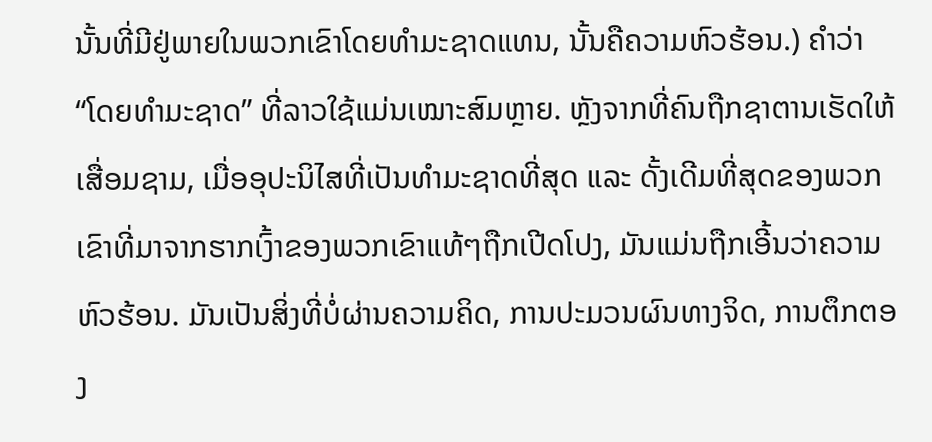ນັ້ນທີ່ມີຢູ່ພາຍໃນພວກເຂົາໂດຍທຳມະຊາດແທນ, ນັ້ນຄືຄວາມຫົວຮ້ອນ.) ຄຳວ່າ “ໂດຍທຳມະຊາດ” ທີ່ລາວໃຊ້ແມ່ນເໝາະສົມຫຼາຍ. ຫຼັງຈາກທີ່ຄົນຖືກຊາຕານເຮັດໃຫ້ເສື່ອມຊາມ, ເມື່ອອຸປະນິໄສທີ່ເປັນທຳມະຊາດທີ່ສຸດ ແລະ ດັ້ງເດີມທີ່ສຸດຂອງພວກເຂົາທີ່ມາຈາກຮາກເງົ້າຂອງພວກເຂົາແທ້ໆຖືກເປີດໂປງ, ມັນແມ່ນຖືກເອີ້ນວ່າຄວາມຫົວຮ້ອນ. ມັນເປັນສິ່ງທີ່ບໍ່ຜ່ານຄວາມຄິດ, ການປະມວນຜົນທາງຈິດ, ການຕຶກຕອງ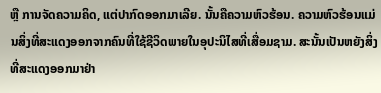ຫຼື ການຈັດຄວາມຄິດ, ແຕ່ປາກົດອອກມາເລີຍ. ນັ້ນຄືຄວາມຫົວຮ້ອນ. ຄວາມຫົວຮ້ອນແມ່ນສິ່ງທີ່ສະແດງອອກຈາກຄົນທີ່ໃຊ້ຊີວິດພາຍໃນອຸປະນິໄສທີ່ເສື່ອມຊາມ. ສະນັ້ນເປັນຫຍັງສິ່ງທີ່ສະແດງອອກມາຢ່າ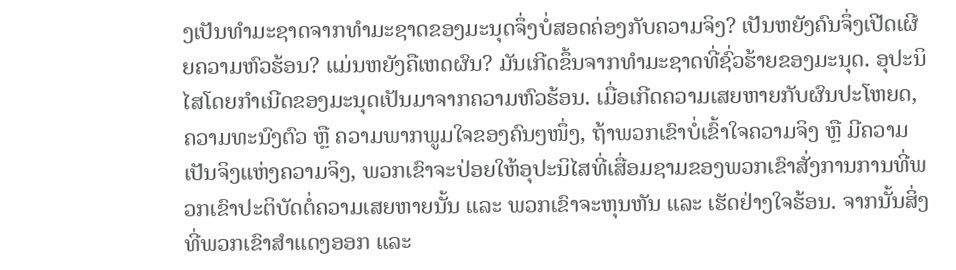ງເປັນທຳມະຊາດຈາກທຳມະຊາດຂອງມະນຸດຈຶ່ງບໍ່ສອດຄ່ອງກັບຄວາມຈິງ? ເປັນຫຍັງຄົນຈຶ່ງເປີດເຜີຍຄວາມຫົວຮ້ອນ? ແມ່ນຫຍັງຄືເຫດຜົນ? ມັນເກີດຂຶ້ນຈາກທຳມະຊາດທີ່ຊົ່ວຮ້າຍຂອງມະນຸດ. ອຸປະນິໄສໂດຍກຳເນີດຂອງມະນຸດເປັນມາຈາກຄວາມຫົວຮ້ອນ. ເມື່ອເກີດຄວາມເສຍຫາຍກັບຜົນປະໂຫຍດ, ຄວາມທະນົງຕົວ ຫຼື ຄວາມພາກພູມໃຈຂອງຄົນໆໜຶ່ງ, ຖ້າພວກເຂົາບໍ່ເຂົ້າໃຈຄວາມຈິງ ຫຼື ມີຄວາມເປັນຈິງແຫ່ງຄວາມຈິງ, ພວກເຂົາຈະປ່ອຍໃຫ້ອຸປະນິໄສທີ່ເສື່ອມຊາມຂອງພວກເຂົາສັ່ງການການທີ່ພວກເຂົາປະຕິບັດຕໍ່ຄວາມເສຍຫາຍນັ້ນ ແລະ ພວກເຂົາຈະຫຸນຫັນ ແລະ ເຮັດຢ່າງໃຈຮ້ອນ. ຈາກນັ້ນສິ່ງທີ່ພວກເຂົາສຳແດງອອກ ແລະ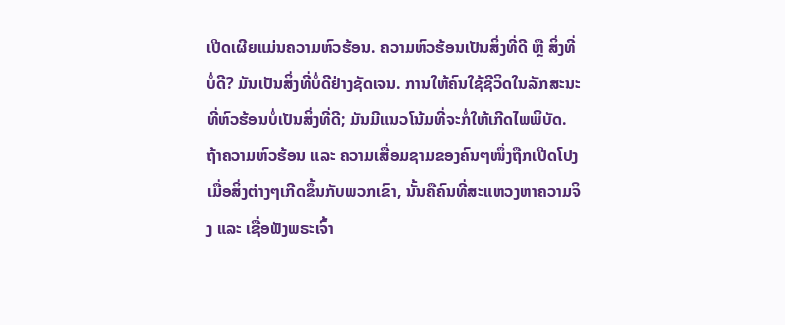ເປີດເຜີຍແມ່ນຄວາມຫົວຮ້ອນ. ຄວາມຫົວຮ້ອນເປັນສິ່ງທີ່ດີ ຫຼື ສິ່ງທີ່ບໍ່ດີ? ມັນເປັນສິ່ງທີ່ບໍ່ດີຢ່າງຊັດເຈນ. ການໃຫ້ຄົນໃຊ້ຊີວິດໃນລັກສະນະທີ່ຫົວຮ້ອນບໍ່ເປັນສິ່ງທີ່ດີ; ມັນມີແນວໂນ້ມທີ່ຈະກໍ່ໃຫ້ເກີດໄພພິບັດ. ຖ້າຄວາມຫົວຮ້ອນ ແລະ ຄວາມເສື່ອມຊາມຂອງຄົນໆໜຶ່ງຖືກເປີດໂປງເມື່ອສິ່ງຕ່າງໆເກີດຂຶ້ນກັບພວກເຂົາ, ນັ້ນຄືຄົນທີ່ສະແຫວງຫາຄວາມຈິງ ແລະ ເຊື່ອຟັງພຣະເຈົ້າ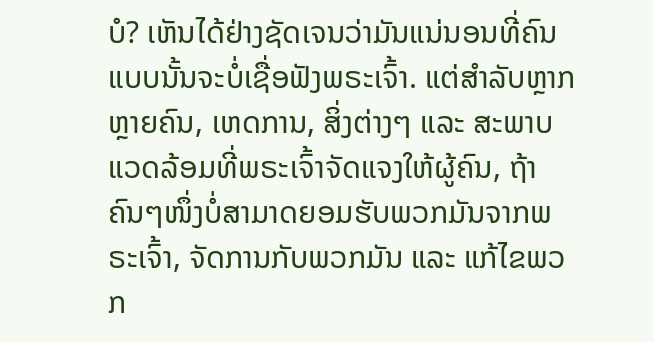ບໍ? ເຫັນໄດ້ຢ່າງຊັດເຈນວ່າມັນແນ່ນອນທີ່ຄົນແບບນັ້ນຈະບໍ່ເຊື່ອຟັງພຣະເຈົ້າ. ແຕ່ສຳລັບຫຼາກຫຼາຍຄົນ, ເຫດການ, ສິ່ງຕ່າງໆ ແລະ ສະພາບແວດລ້ອມທີ່ພຣະເຈົ້າຈັດແຈງໃຫ້ຜູ້ຄົນ, ຖ້າຄົນໆໜຶ່ງບໍ່ສາມາດຍອມຮັບພວກມັນຈາກພຣະເຈົ້າ, ຈັດການກັບພວກມັນ ແລະ ແກ້ໄຂພວກ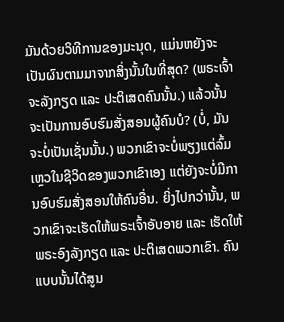ມັນດ້ວຍວິທີການຂອງມະນຸດ, ແມ່ນຫຍັງຈະເປັນຜົນຕາມມາຈາກສິ່ງນັ້ນໃນທີ່ສຸດ? (ພຣະເຈົ້າຈະລັງກຽດ ແລະ ປະຕິເສດຄົນນັ້ນ.) ແລ້ວນັ້ນຈະເປັນການອົບຮົມສັ່ງສອນຜູ້ຄົນບໍ? (ບໍ່, ມັນຈະບໍ່ເປັນເຊັ່ນນັ້ນ.) ພວກເຂົາຈະບໍ່ພຽງແຕ່ລົ້ມເຫຼວໃນຊີວິດຂອງພວກເຂົາເອງ ແຕ່ຍັງຈະບໍ່ມີການອົບຮົມສັ່ງສອນໃຫ້ຄົນອື່ນ. ຍິ່ງໄປກວ່ານັ້ນ, ພວກເຂົາຈະເຮັດໃຫ້ພຣະເຈົ້າອັບອາຍ ແລະ ເຮັດໃຫ້ພຣະອົງລັງກຽດ ແລະ ປະຕິເສດພວກເຂົາ. ຄົນແບບນັ້ນໄດ້ສູນ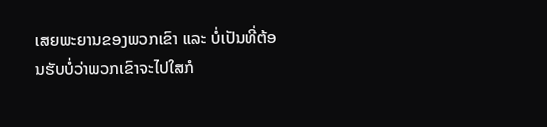ເສຍພະຍານຂອງພວກເຂົາ ແລະ ບໍ່ເປັນທີ່ຕ້ອນຮັບບໍ່ວ່າພວກເຂົາຈະໄປໃສກໍ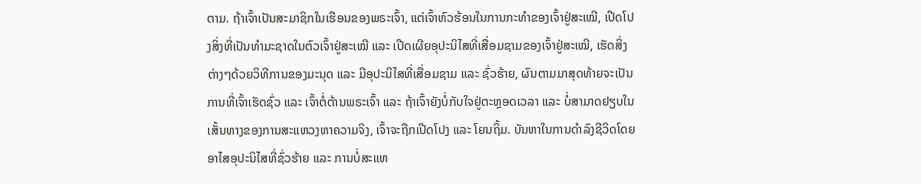ຕາມ. ຖ້າເຈົ້າເປັນສະມາຊິກໃນເຮືອນຂອງພຣະເຈົ້າ, ແຕ່ເຈົ້າຫົວຮ້ອນໃນການກະທຳຂອງເຈົ້າຢູ່ສະເໝີ, ເປີດໂປງສິ່ງທີ່ເປັນທຳມະຊາດໃນຕົວເຈົ້າຢູ່ສະເໝີ ແລະ ເປີດເຜີຍອຸປະນິໄສທີ່ເສື່ອມຊາມຂອງເຈົ້າຢູ່ສະເໝີ, ເຮັດສິ່ງຕ່າງໆດ້ວຍວິທີການຂອງມະນຸດ ແລະ ມີອຸປະນິໄສທີ່ເສື່ອມຊາມ ແລະ ຊົ່ວຮ້າຍ, ຜົນຕາມມາສຸດທ້າຍຈະເປັນການທີ່ເຈົ້າເຮັດຊົ່ວ ແລະ ເຈົ້າຕໍ່ຕ້ານພຣະເຈົ້າ ແລະ ຖ້າເຈົ້າຍັງບໍ່ກັບໃຈຢູ່ຕະຫຼອດເວລາ ແລະ ບໍ່ສາມາດຢຽບໃນເສັ້ນທາງຂອງການສະແຫວງຫາຄວາມຈິງ, ເຈົ້າຈະຖືກເປີດໂປງ ແລະ ໂຍນຖິ້ມ. ບັນຫາໃນການດຳລົງຊີວິດໂດຍອາໄສອຸປະນິໄສທີ່ຊົ່ວຮ້າຍ ແລະ ການບໍ່ສະແຫ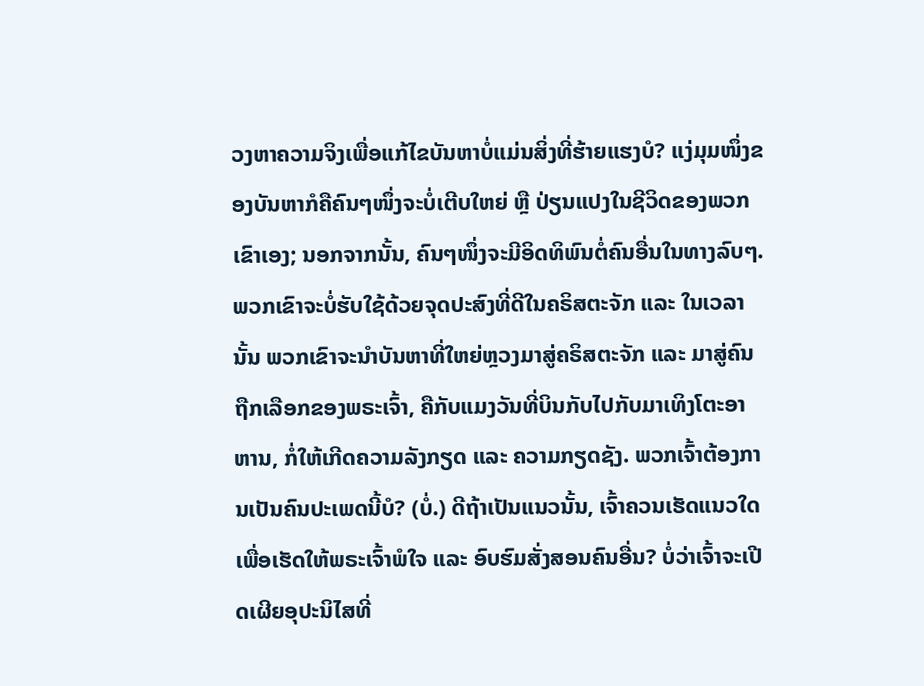ວງຫາຄວາມຈິງເພື່ອແກ້ໄຂບັນຫາບໍ່ແມ່ນສິ່ງທີ່ຮ້າຍແຮງບໍ? ແງ່ມຸມໜຶ່ງຂອງບັນຫາກໍຄືຄົນໆໜຶ່ງຈະບໍ່ເຕີບໃຫຍ່ ຫຼື ປ່ຽນແປງໃນຊີວິດຂອງພວກເຂົາເອງ; ນອກຈາກນັ້ນ, ຄົນໆໜຶ່ງຈະມີອິດທິພົນຕໍ່ຄົນອື່ນໃນທາງລົບໆ. ພວກເຂົາຈະບໍ່ຮັບໃຊ້ດ້ວຍຈຸດປະສົງທີ່ດີໃນຄຣິສຕະຈັກ ແລະ ໃນເວລານັ້ນ ພວກເຂົາຈະນໍາບັນຫາທີ່ໃຫຍ່ຫຼວງມາສູ່ຄຣິສຕະຈັກ ແລະ ມາສູ່ຄົນຖືກເລືອກຂອງພຣະເຈົ້າ, ຄືກັບແມງວັນທີ່ບິນກັບໄປກັບມາເທິງໂຕະອາຫານ, ກໍ່ໃຫ້ເກີດຄວາມລັງກຽດ ແລະ ຄວາມກຽດຊັງ. ພວກເຈົ້າຕ້ອງການເປັນຄົນປະເພດນີ້ບໍ? (ບໍ່.) ດີຖ້າເປັນແນວນັ້ນ, ເຈົ້າຄວນເຮັດແນວໃດເພື່ອເຮັດໃຫ້ພຣະເຈົ້າພໍໃຈ ແລະ ອົບຮົມສັ່ງສອນຄົນອື່ນ? ບໍ່ວ່າເຈົ້າຈະເປີດເຜີຍອຸປະນິໄສທີ່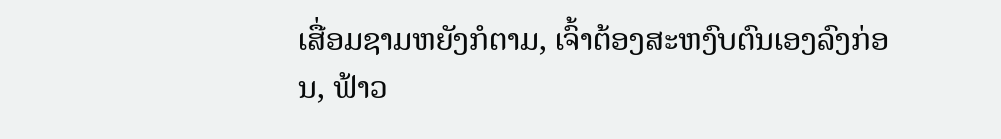ເສື່ອມຊາມຫຍັງກໍຕາມ, ເຈົ້າຕ້ອງສະຫງົບຕົນເອງລົງກ່ອນ, ຟ້າວ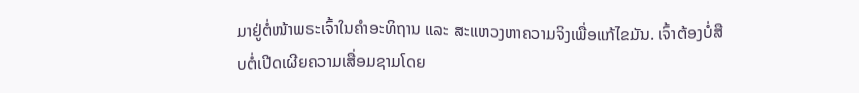ມາຢູ່ຕໍ່ໜ້າພຣະເຈົ້າໃນຄຳອະທິຖານ ແລະ ສະແຫວງຫາຄວາມຈິງເພື່ອແກ້ໄຂມັນ. ເຈົ້າຕ້ອງບໍ່ສືບຕໍ່ເປີດເຜີຍຄວາມເສື່ອມຊາມໂດຍ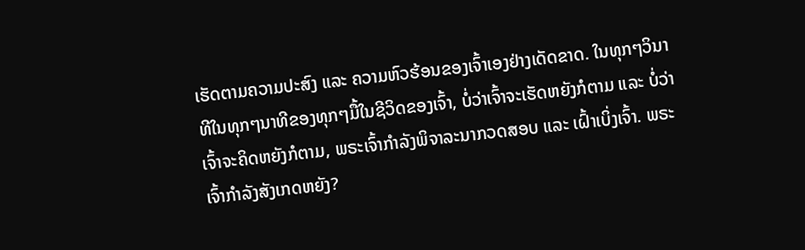ເຮັດຕາມຄວາມປະສົງ ແລະ ຄວາມຫົວຮ້ອນຂອງເຈົ້າເອງຢ່າງເດັດຂາດ. ໃນທຸກໆວິນາທີໃນທຸກໆນາທີຂອງທຸກໆມື້ໃນຊີວິດຂອງເຈົ້າ, ບໍ່ວ່າເຈົ້າຈະເຮັດຫຍັງກໍຕາມ ແລະ ບໍ່ວ່າເຈົ້າຈະຄິດຫຍັງກໍຕາມ, ພຣະເຈົ້າກຳລັງພິຈາລະນາກວດສອບ ແລະ ເຝົ້າເບິ່ງເຈົ້າ. ພຣະເຈົ້າກຳລັງສັງເກດຫຍັງ?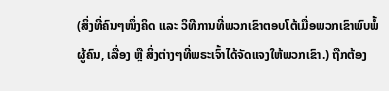(ສິ່ງທີ່ຄົນໆໜຶ່ງຄິດ ແລະ ວິທີການທີ່ພວກເຂົາຕອບໂຕ້ເມື່ອພວກເຂົາພົບພໍ້ຜູ້ຄົນ, ເລື່ອງ ຫຼື ສິ່ງຕ່າງໆທີ່ພຣະເຈົ້າໄດ້ຈັດແຈງໃຫ້ພວກເຂົາ.) ຖືກຕ້ອງ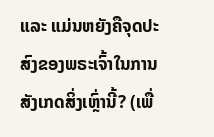ແລະ ແມ່ນຫຍັງຄືຈຸດປະສົງຂອງພຣະເຈົ້າໃນການສັງເກດສິ່ງເຫຼົ່ານີ້? (ເພື່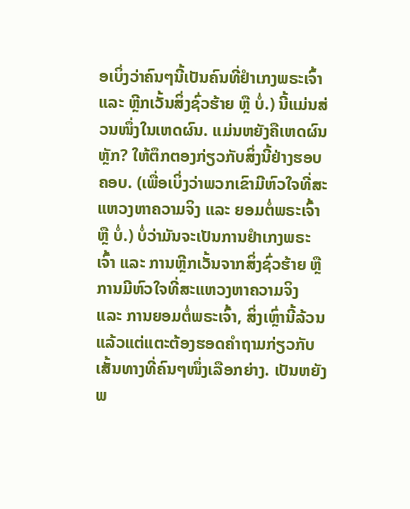ອເບິ່ງວ່າຄົນໆນີ້ເປັນຄົນທີ່ຢຳເກງພຣະເຈົ້າ ແລະ ຫຼີກເວັ້ນສິ່ງຊົ່ວຮ້າຍ ຫຼື ບໍ່.) ນີ້ແມ່ນສ່ວນໜຶ່ງໃນເຫດຜົນ. ແມ່ນຫຍັງຄືເຫດຜົນຫຼັກ? ໃຫ້ຕຶກຕອງກ່ຽວກັບສິ່ງນີ້ຢ່າງຮອບຄອບ. (ເພື່ອເບິ່ງວ່າພວກເຂົາມີຫົວໃຈທີ່ສະແຫວງຫາຄວາມຈິງ ແລະ ຍອມຕໍ່ພຣະເຈົ້າ ຫຼື ບໍ່.) ບໍ່ວ່າມັນຈະເປັນການຢຳເກງພຣະເຈົ້າ ແລະ ການຫຼີກເວັ້ນຈາກສິ່ງຊົ່ວຮ້າຍ ຫຼື ການມີຫົວໃຈທີ່ສະແຫວງຫາຄວາມຈິງ ແລະ ການຍອມຕໍ່ພຣະເຈົ້າ, ສິ່ງເຫຼົ່ານີ້ລ້ວນແລ້ວແຕ່ແຕະຕ້ອງຮອດຄຳຖາມກ່ຽວກັບເສັ້ນທາງທີ່ຄົນໆໜຶ່ງເລືອກຍ່າງ. ເປັນຫຍັງພ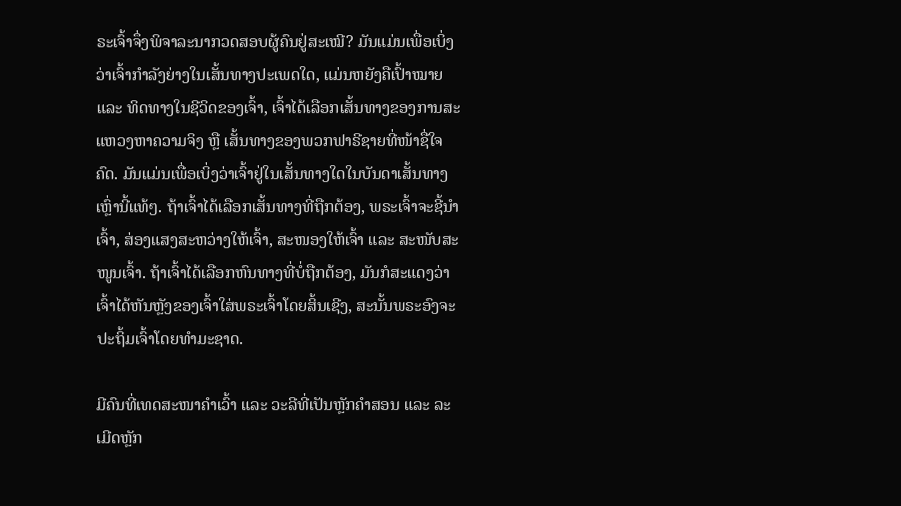ຣະເຈົ້າຈຶ່ງພິຈາລະນາກວດສອບຜູ້ຄົນຢູ່ສະເໝີ? ມັນແມ່ນເພື່ອເບິ່ງວ່າເຈົ້າກຳລັງຍ່າງໃນເສັ້ນທາງປະເພດໃດ, ແມ່ນຫຍັງຄືເປົ້າໝາຍ ແລະ ທິດທາງໃນຊີວິດຂອງເຈົ້າ, ເຈົ້າໄດ້ເລືອກເສັ້ນທາງຂອງການສະແຫວງຫາຄວາມຈິງ ຫຼື ເສັ້ນທາງຂອງພວກຟາຣີຊາຍທີ່ໜ້າຊື່ໃຈຄົດ. ມັນແມ່ນເພື່ອເບິ່ງວ່າເຈົ້າຢູ່ໃນເສັ້ນທາງໃດໃນບັນດາເສັ້ນທາງເຫຼົ່ານີ້ແທ້ໆ. ຖ້າເຈົ້າໄດ້ເລືອກເສັ້ນທາງທີ່ຖືກຕ້ອງ, ພຣະເຈົ້າຈະຊີ້ນໍາເຈົ້າ, ສ່ອງແສງສະຫວ່າງໃຫ້ເຈົ້າ, ສະໜອງໃຫ້ເຈົ້າ ແລະ ສະໜັບສະໜູນເຈົ້າ. ຖ້າເຈົ້າໄດ້ເລືອກຫົນທາງທີ່ບໍ່ຖືກຕ້ອງ, ມັນກໍສະແດງວ່າເຈົ້າໄດ້ຫັນຫຼັງຂອງເຈົ້າໃສ່ພຣະເຈົ້າໂດຍສິ້ນເຊີງ, ສະນັ້ນພຣະອົງຈະປະຖິ້ມເຈົ້າໂດຍທຳມະຊາດ.

ມີຄົນທີ່ເທດສະໜາຄຳເວົ້າ ແລະ ວະລີທີ່ເປັນຫຼັກຄຳສອນ ແລະ ລະເມີດຫຼັກ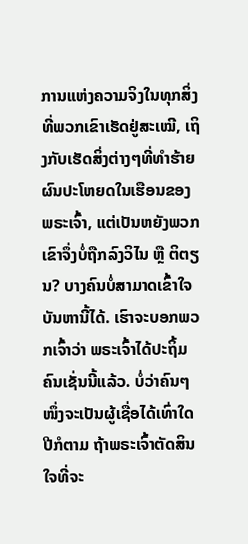ການແຫ່ງຄວາມຈິງໃນທຸກສິ່ງທີ່ພວກເຂົາເຮັດຢູ່ສະເໝີ, ເຖິງກັບເຮັດສິ່ງຕ່າງໆທີ່ທຳຮ້າຍຜົນປະໂຫຍດໃນເຮືອນຂອງພຣະເຈົ້າ, ແຕ່ເປັນຫຍັງພວກເຂົາຈຶ່ງບໍ່ຖືກລົງວິໄນ ຫຼື ຕິຕຽນ? ບາງຄົນບໍ່ສາມາດເຂົ້າໃຈບັນຫານີ້ໄດ້. ເຮົາຈະບອກພວກເຈົ້າວ່າ ພຣະເຈົ້າໄດ້ປະຖິ້ມຄົນເຊັ່ນນີ້ແລ້ວ. ບໍ່ວ່າຄົນໆໜຶ່ງຈະເປັນຜູ້ເຊື່ອໄດ້ເທົ່າໃດປີກໍຕາມ ຖ້າພຣະເຈົ້າຕັດສິນໃຈທີ່ຈະ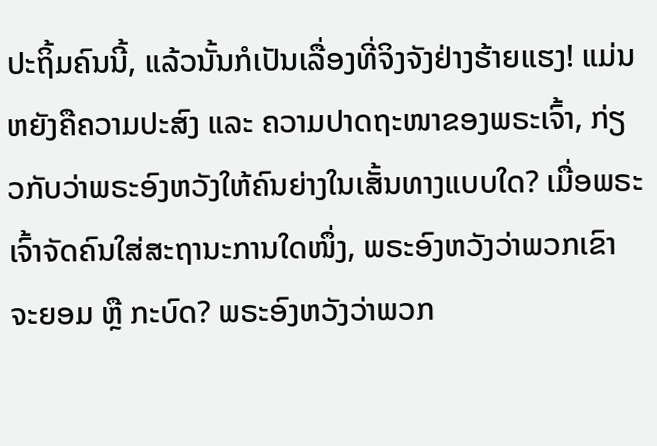ປະຖິ້ມຄົນນີ້, ແລ້ວນັ້ນກໍເປັນເລື່ອງທີ່ຈິງຈັງຢ່າງຮ້າຍແຮງ! ແມ່ນຫຍັງຄືຄວາມປະສົງ ແລະ ຄວາມປາດຖະໜາຂອງພຣະເຈົ້າ, ກ່ຽວກັບວ່າພຣະອົງຫວັງໃຫ້ຄົນຍ່າງໃນເສັ້ນທາງແບບໃດ? ເມື່ອພຣະເຈົ້າຈັດຄົນໃສ່ສະຖານະການໃດໜຶ່ງ, ພຣະອົງຫວັງວ່າພວກເຂົາຈະຍອມ ຫຼື ກະບົດ? ພຣະອົງຫວັງວ່າພວກ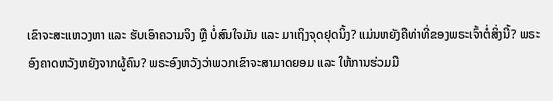ເຂົາຈະສະແຫວງຫາ ແລະ ຮັບເອົາຄວາມຈິງ ຫຼື ບໍ່ສົນໃຈມັນ ແລະ ມາເຖິງຈຸດຢຸດນິ້ງ? ແມ່ນຫຍັງຄືທ່າທີ່ຂອງພຣະເຈົ້າຕໍ່ສິ່ງນີ້? ພຣະອົງຄາດຫວັງຫຍັງຈາກຜູ້ຄົນ? ພຣະອົງຫວັງວ່າພວກເຂົາຈະສາມາດຍອມ ແລະ ໃຫ້ການຮ່ວມມື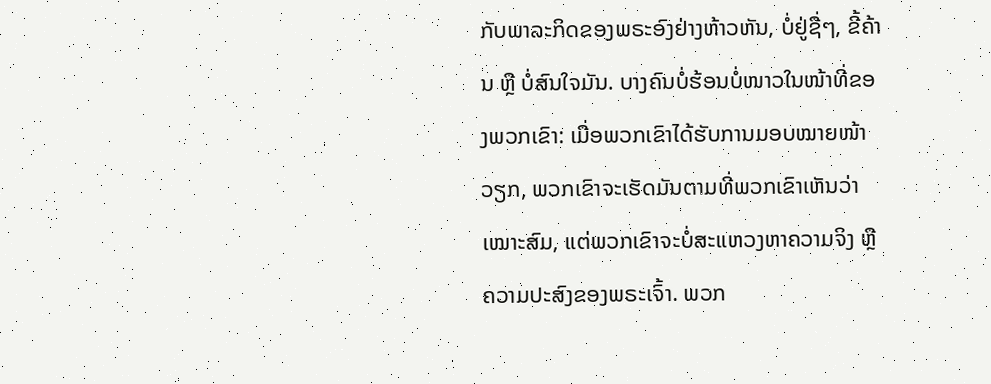ກັບພາລະກິດຂອງພຣະອົງຢ່າງຫ້າວຫັນ, ບໍ່ຢູ່ຊື່ໆ, ຂີ້ຄ້ານ ຫຼື ບໍ່ສົນໃຈມັນ. ບາງຄົນບໍ່ຮ້ອນບໍ່ໜາວໃນໜ້າທີ່ຂອງພວກເຂົາ: ເມື່ອພວກເຂົາໄດ້ຮັບການມອບໝາຍໜ້າວຽກ, ພວກເຂົາຈະເຮັດມັນຕາມທີ່ພວກເຂົາເຫັນວ່າເໝາະສົມ, ແຕ່ພວກເຂົາຈະບໍ່ສະແຫວງຫາຄວາມຈິງ ຫຼື ຄວາມປະສົງຂອງພຣະເຈົ້າ. ພວກ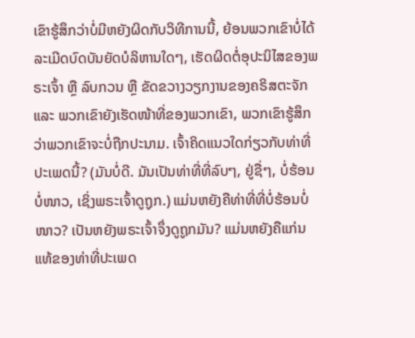ເຂົາຮູ້ສຶກວ່າບໍ່ມີຫຍັງຜິດກັບວິທີການນີ້, ຍ້ອນພວກເຂົາບໍ່ໄດ້ລະເມີດບົດບັນຍັດບໍລິຫານໃດໆ, ເຮັດຜິດຕໍ່ອຸປະນິໄສຂອງພຣະເຈົ້າ ຫຼື ລົບກວນ ຫຼື ຂັດຂວາງວຽກງານຂອງຄຣິສຕະຈັກ ແລະ ພວກເຂົາຍັງເຮັດໜ້າທີ່ຂອງພວກເຂົາ, ພວກເຂົາຮູ້ສຶກວ່າພວກເຂົາຈະບໍ່ຖືກປະນາມ. ເຈົ້າຄິດແນວໃດກ່ຽວກັບທ່າທີ່ປະເພດນີ້? (ມັນບໍ່ດີ. ມັນເປັນທ່າທີ່ທີ່ລົບໆ, ຢູ່ຊື່ໆ, ບໍ່ຮ້ອນບໍ່ໜາວ, ເຊິ່ງພຣະເຈົ້າດູຖູກ.) ແມ່ນຫຍັງຄືທ່າທີ່ທີ່ບໍ່ຮ້ອນບໍ່ໜາວ? ເປັນຫຍັງພຣະເຈົ້າຈຶ່ງດູຖູກມັນ? ແມ່ນຫຍັງຄືແກ່ນແທ້ຂອງທ່າທີ່ປະເພດ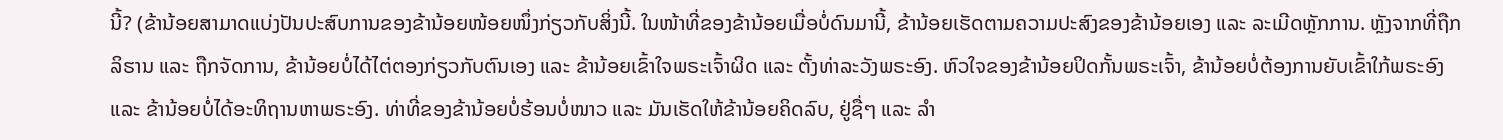ນີ້? (ຂ້ານ້ອຍສາມາດແບ່ງປັນປະສົບການຂອງຂ້ານ້ອຍໜ້ອຍໜຶ່ງກ່ຽວກັບສິ່ງນີ້. ໃນໜ້າທີ່ຂອງຂ້ານ້ອຍເມື່ອບໍ່ດົນມານີ້, ຂ້ານ້ອຍເຮັດຕາມຄວາມປະສົງຂອງຂ້ານ້ອຍເອງ ແລະ ລະເມີດຫຼັກການ. ຫຼັງຈາກທີ່ຖືກລິຮານ ແລະ ຖືກຈັດການ, ຂ້ານ້ອຍບໍ່ໄດ້ໄຕ່ຕອງກ່ຽວກັບຕົນເອງ ແລະ ຂ້ານ້ອຍເຂົ້າໃຈພຣະເຈົ້າຜິດ ແລະ ຕັ້ງທ່າລະວັງພຣະອົງ. ຫົວໃຈຂອງຂ້ານ້ອຍປິດກັ້ນພຣະເຈົ້າ, ຂ້ານ້ອຍບໍ່ຕ້ອງການຍັບເຂົ້າໃກ້ພຣະອົງ ແລະ ຂ້ານ້ອຍບໍ່ໄດ້ອະທິຖານຫາພຣະອົງ. ທ່າທີ່ຂອງຂ້ານ້ອຍບໍ່ຮ້ອນບໍ່ໜາວ ແລະ ມັນເຮັດໃຫ້ຂ້ານ້ອຍຄິດລົບ, ຢູ່ຊື່ໆ ແລະ ລຳ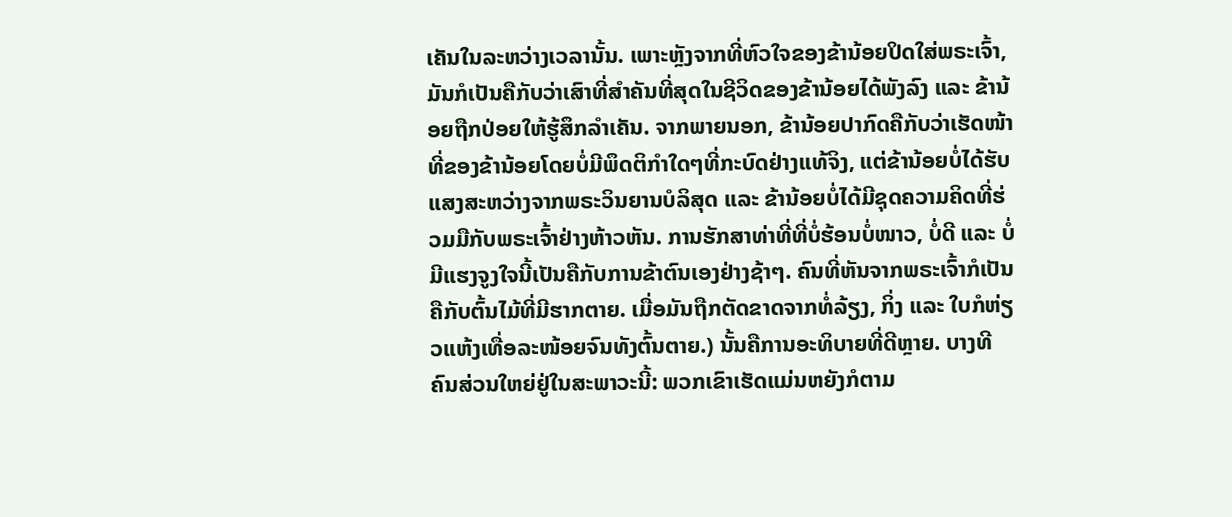ເຄັນໃນລະຫວ່າງເວລານັ້ນ. ເພາະຫຼັງຈາກທີ່ຫົວໃຈຂອງຂ້ານ້ອຍປິດໃສ່ພຣະເຈົ້າ, ມັນກໍເປັນຄືກັບວ່າເສົາທີ່ສຳຄັນທີ່ສຸດໃນຊີວິດຂອງຂ້ານ້ອຍໄດ້ພັງລົງ ແລະ ຂ້ານ້ອຍຖືກປ່ອຍໃຫ້ຮູ້ສຶກລຳເຄັນ. ຈາກພາຍນອກ, ຂ້ານ້ອຍປາກົດຄືກັບວ່າເຮັດໜ້າທີ່ຂອງຂ້ານ້ອຍໂດຍບໍ່ມີພຶດຕິກຳໃດໆທີ່ກະບົດຢ່າງແທ້ຈິງ, ແຕ່ຂ້ານ້ອຍບໍ່ໄດ້ຮັບແສງສະຫວ່າງຈາກພຣະວິນຍານບໍລິສຸດ ແລະ ຂ້ານ້ອຍບໍ່ໄດ້ມີຊຸດຄວາມຄິດທີ່ຮ່ວມມືກັບພຣະເຈົ້າຢ່າງຫ້າວຫັນ. ການຮັກສາທ່າທີ່ທີ່ບໍ່ຮ້ອນບໍ່ໜາວ, ບໍ່ດີ ແລະ ບໍ່ມີແຮງຈູງໃຈນີ້ເປັນຄືກັບການຂ້າຕົນເອງຢ່າງຊ້າໆ. ຄົນທີ່ຫັນຈາກພຣະເຈົ້າກໍເປັນຄືກັບຕົ້ນໄມ້ທີ່ມີຮາກຕາຍ. ເມື່ອມັນຖືກຕັດຂາດຈາກທໍ່ລ້ຽງ, ກິ່ງ ແລະ ໃບກໍຫ່ຽວແຫ້ງເທື່ອລະໜ້ອຍຈົນທັງຕົ້ນຕາຍ.) ນັ້ນຄືການອະທິບາຍທີ່ດີຫຼາຍ. ບາງທີຄົນສ່ວນໃຫຍ່ຢູ່ໃນສະພາວະນີ້: ພວກເຂົາເຮັດແມ່ນຫຍັງກໍຕາມ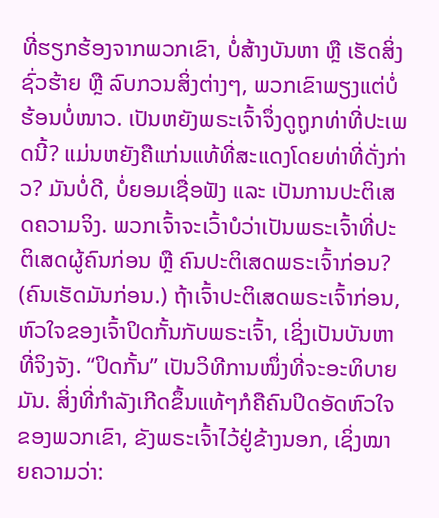ທີ່ຮຽກຮ້ອງຈາກພວກເຂົາ, ບໍ່ສ້າງບັນຫາ ຫຼື ເຮັດສິ່ງຊົ່ວຮ້າຍ ຫຼື ລົບກວນສິ່ງຕ່າງໆ, ພວກເຂົາພຽງແຕ່ບໍ່ຮ້ອນບໍ່ໜາວ. ເປັນຫຍັງພຣະເຈົ້າຈຶ່ງດູຖູກທ່າທີ່ປະເພດນີ້? ແມ່ນຫຍັງຄືແກ່ນແທ້ທີ່ສະແດງໂດຍທ່າທີ່ດັ່ງກ່າວ? ມັນບໍ່ດີ, ບໍ່ຍອມເຊື່ອຟັງ ແລະ ເປັນການປະຕິເສດຄວາມຈິງ. ພວກເຈົ້າຈະເວົ້າບໍວ່າເປັນພຣະເຈົ້າທີ່ປະຕິເສດຜູ້ຄົນກ່ອນ ຫຼື ຄົນປະຕິເສດພຣະເຈົ້າກ່ອນ? (ຄົນເຮັດມັນກ່ອນ.) ຖ້າເຈົ້າປະຕິເສດພຣະເຈົ້າກ່ອນ, ຫົວໃຈຂອງເຈົ້າປິດກັ້ນກັບພຣະເຈົ້າ, ເຊິ່ງເປັນບັນຫາທີ່ຈິງຈັງ. “ປິດກັ້ນ” ເປັນວິທີການໜຶ່ງທີ່ຈະອະທິບາຍມັນ. ສິ່ງທີ່ກຳລັງເກີດຂຶ້ນແທ້ໆກໍຄືຄົນປິດອັດຫົວໃຈຂອງພວກເຂົາ, ຂັງພຣະເຈົ້າໄວ້ຢູ່ຂ້າງນອກ, ເຊິ່ງໝາຍຄວາມວ່າ: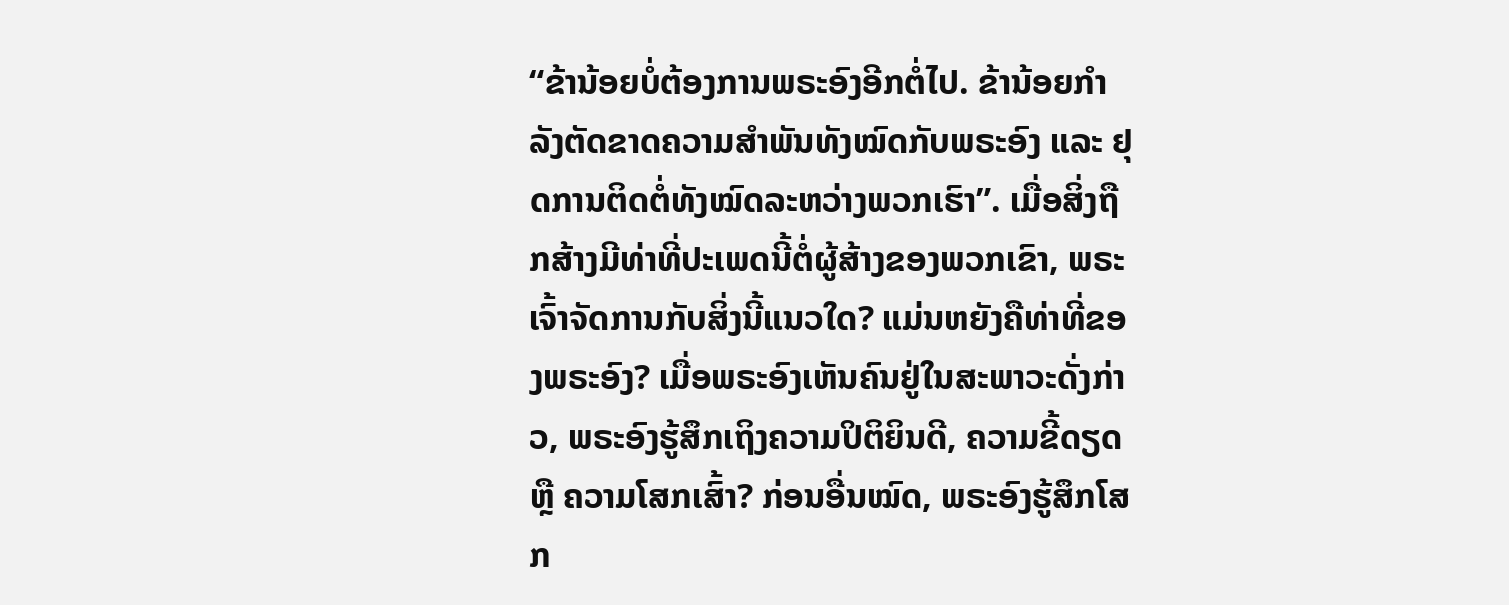“ຂ້ານ້ອຍບໍ່ຕ້ອງການພຣະອົງອີກຕໍ່ໄປ. ຂ້ານ້ອຍກຳລັງຕັດຂາດຄວາມສຳພັນທັງໝົດກັບພຣະອົງ ແລະ ຢຸດການຕິດຕໍ່ທັງໝົດລະຫວ່າງພວກເຮົາ”. ເມື່ອສິ່ງຖືກສ້າງມີທ່າທີ່ປະເພດນີ້ຕໍ່ຜູ້ສ້າງຂອງພວກເຂົາ, ພຣະເຈົ້າຈັດການກັບສິ່ງນີ້ແນວໃດ? ແມ່ນຫຍັງຄືທ່າທີ່ຂອງພຣະອົງ? ເມື່ອພຣະອົງເຫັນຄົນຢູ່ໃນສະພາວະດັ່ງກ່າວ, ພຣະອົງຮູ້ສຶກເຖິງຄວາມປິຕິຍິນດີ, ຄວາມຂີ້ດຽດ ຫຼື ຄວາມໂສກເສົ້າ? ກ່ອນອື່ນໝົດ, ພຣະອົງຮູ້ສຶກໂສກ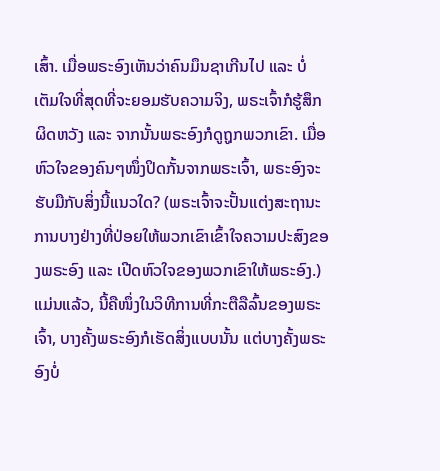ເສົ້າ. ເມື່ອພຣະອົງເຫັນວ່າຄົນມຶນຊາເກີນໄປ ແລະ ບໍ່ເຕັມໃຈທີ່ສຸດທີ່ຈະຍອມຮັບຄວາມຈິງ, ພຣະເຈົ້າກໍຮູ້ສຶກຜິດຫວັງ ແລະ ຈາກນັ້ນພຣະອົງກໍດູຖູກພວກເຂົາ. ເມື່ອຫົວໃຈຂອງຄົນໆໜຶ່ງປິດກັ້ນຈາກພຣະເຈົ້າ, ພຣະອົງຈະຮັບມືກັບສິ່ງນີ້ແນວໃດ? (ພຣະເຈົ້າຈະປັ້ນແຕ່ງສະຖານະການບາງຢ່າງທີ່ປ່ອຍໃຫ້ພວກເຂົາເຂົ້າໃຈຄວາມປະສົງຂອງພຣະອົງ ແລະ ເປີດຫົວໃຈຂອງພວກເຂົາໃຫ້ພຣະອົງ.) ແມ່ນແລ້ວ, ນີ້ຄືໜຶ່ງໃນວິທີການທີ່ກະຕືລືລົ້ນຂອງພຣະເຈົ້າ, ບາງຄັ້ງພຣະອົງກໍເຮັດສິ່ງແບບນັ້ນ ແຕ່ບາງຄັ້ງພຣະອົງບໍ່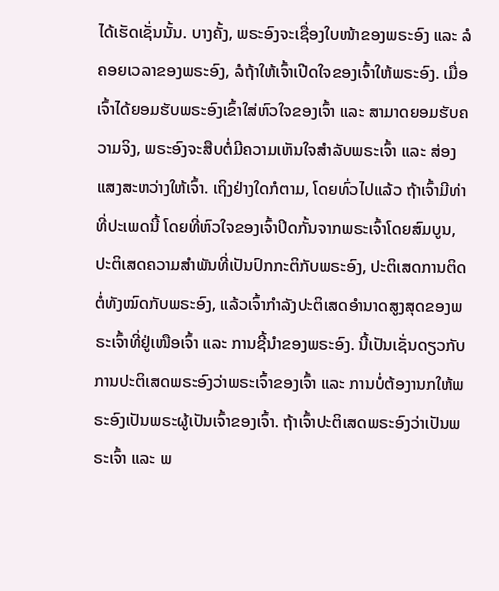ໄດ້ເຮັດເຊັ່ນນັ້ນ. ບາງຄັ້ງ, ພຣະອົງຈະເຊື່ອງໃບໜ້າຂອງພຣະອົງ ແລະ ລໍຄອຍເວລາຂອງພຣະອົງ, ລໍຖ້າໃຫ້ເຈົ້າເປີດໃຈຂອງເຈົ້າໃຫ້ພຣະອົງ. ເມື່ອເຈົ້າໄດ້ຍອມຮັບພຣະອົງເຂົ້າໃສ່ຫົວໃຈຂອງເຈົ້າ ແລະ ສາມາດຍອມຮັບຄວາມຈິງ, ພຣະອົງຈະສືບຕໍ່ມີຄວາມເຫັນໃຈສຳລັບພຣະເຈົ້າ ແລະ ສ່ອງແສງສະຫວ່າງໃຫ້ເຈົ້າ. ເຖິງຢ່າງໃດກໍຕາມ, ໂດຍທົ່ວໄປແລ້ວ ຖ້າເຈົ້າມີທ່າທີ່ປະເພດນີ້ ໂດຍທີ່ຫົວໃຈຂອງເຈົ້າປິດກັ້ນຈາກພຣະເຈົ້າໂດຍສົມບູນ, ປະຕິເສດຄວາມສຳພັນທີ່ເປັນປົກກະຕິກັບພຣະອົງ, ປະຕິເສດການຕິດຕໍ່ທັງໝົດກັບພຣະອົງ, ແລ້ວເຈົ້າກຳລັງປະຕິເສດອຳນາດສູງສຸດຂອງພຣະເຈົ້າທີ່ຢູ່ເໜືອເຈົ້າ ແລະ ການຊີ້ນໍາຂອງພຣະອົງ. ນີ້ເປັນເຊັ່ນດຽວກັບການປະຕິເສດພຣະອົງວ່າພຣະເຈົ້າຂອງເຈົ້າ ແລະ ການບໍ່ຕ້ອງານກໃຫ້ພຣະອົງເປັນພຣະຜູ້ເປັນເຈົ້າຂອງເຈົ້າ. ຖ້າເຈົ້າປະຕິເສດພຣະອົງວ່າເປັນພຣະເຈົ້າ ແລະ ພ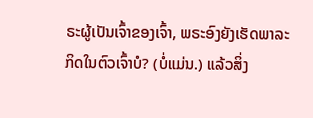ຣະຜູ້ເປັນເຈົ້າຂອງເຈົ້າ, ພຣະອົງຍັງເຮັດພາລະກິດໃນຕົວເຈົ້າບໍ? (ບໍ່ແມ່ນ.) ແລ້ວສິ່ງ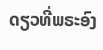ດຽວທີ່ພຣະອົງ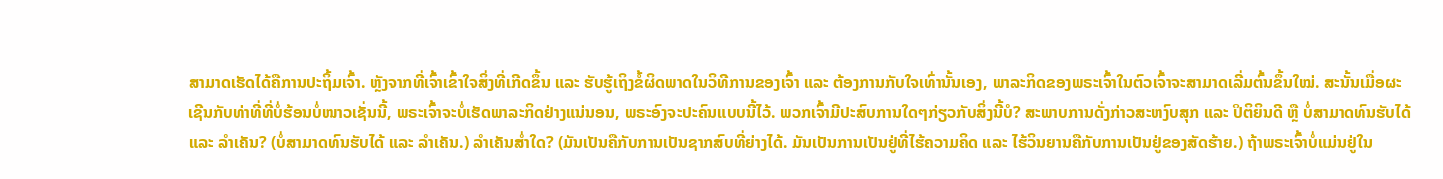ສາມາດເຮັດໄດ້ຄືການປະຖິ້ມເຈົ້າ. ຫຼັງຈາກທີ່ເຈົ້າເຂົ້າໃຈສິ່ງທີ່ເກີດຂຶ້ນ ແລະ ຮັບຮູ້ເຖິງຂໍ້ຜິດພາດໃນວິທີການຂອງເຈົ້າ ແລະ ຕ້ອງການກັບໃຈເທົ່ານັ້ນເອງ, ພາລະກິດຂອງພຣະເຈົ້າໃນຕົວເຈົ້າຈະສາມາດເລີ່ມຕົ້ນຂຶ້ນໃໝ່. ສະນັ້ນເມື່ອຜະເຊີນກັບທ່າທີ່ທີ່ບໍ່ຮ້ອນບໍ່ໜາວເຊັ່ນນີ້, ພຣະເຈົ້າຈະບໍ່ເຮັດພາລະກິດຢ່າງແນ່ນອນ, ພຣະອົງຈະປະຄົນແບບນີ້ໄວ້. ພວກເຈົ້າມີປະສົບການໃດໆກ່ຽວກັບສິ່ງນີ້ບໍ? ສະພາບການດັ່ງກ່າວສະຫງົບສຸກ ແລະ ປິຕິຍິນດີ ຫຼື ບໍ່ສາມາດທົນຮັບໄດ້ ແລະ ລຳເຄັນ? (ບໍ່ສາມາດທົນຮັບໄດ້ ແລະ ລຳເຄັນ.) ລຳເຄັນສໍ່າໃດ? (ມັນເປັນຄືກັບການເປັນຊາກສົບທີ່ຍ່າງໄດ້. ມັນເປັນການເປັນຢູ່ທີ່ໄຮ້ຄວາມຄິດ ແລະ ໄຮ້ວິນຍານຄືກັບການເປັນຢູ່ຂອງສັດຮ້າຍ.) ຖ້າພຣະເຈົ້າບໍ່ແມ່ນຢູ່ໃນ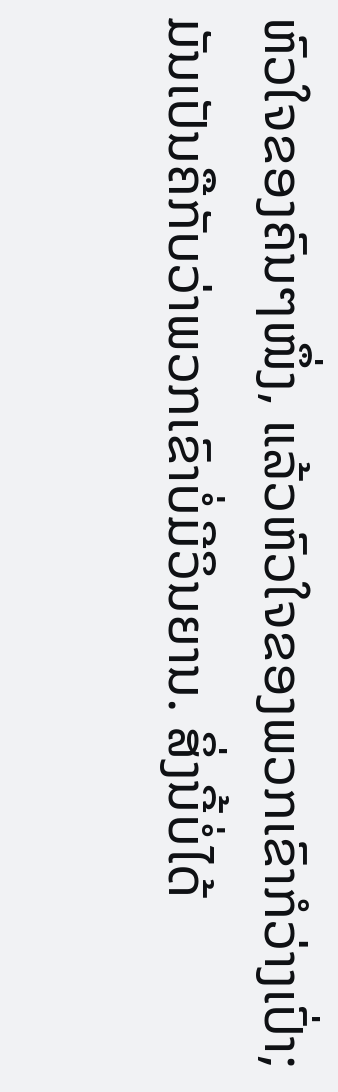ຫົວໃຈຂອງຄົນໆໜຶ່ງ, ແລ້ວຫົວໃຈຂອງພວກເຂົາກໍວ່າງເປົ່າ; ມັນເປັນຄືກັບວ່າພວກເຂົາບໍ່ມີວິນຍານ. ສິ່ງນີ້ບໍ່ໄດ້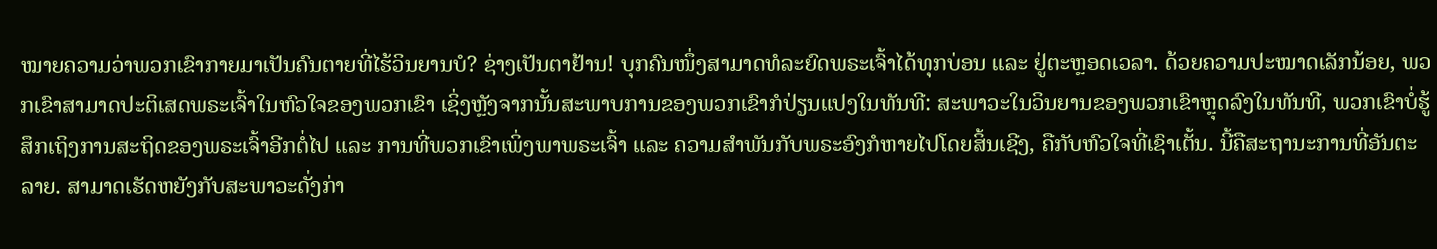ໝາຍຄວາມວ່າພວກເຂົາກາຍມາເປັນຄົນຕາຍທີ່ໄຮ້ວິນຍານບໍ? ຊ່າງເປັນຕາຢ້ານ! ບຸກຄົນໜຶ່ງສາມາດທໍລະຍົດພຣະເຈົ້າໄດ້ທຸກບ່ອນ ແລະ ຢູ່ຕະຫຼອດເວລາ. ດ້ວຍຄວາມປະໝາດເລັກນ້ອຍ, ພວກເຂົາສາມາດປະຕິເສດພຣະເຈົ້າໃນຫົວໃຈຂອງພວກເຂົາ ເຊິ່ງຫຼັງຈາກນັ້ນສະພາບການຂອງພວກເຂົາກໍປ່ຽນແປງໃນທັນທີ: ສະພາວະໃນວິນຍານຂອງພວກເຂົາຫຼຸດລົງໃນທັນທີ, ພວກເຂົາບໍ່ຮູ້ສຶກເຖິງການສະຖິດຂອງພຣະເຈົ້າອີກຕໍ່ໄປ ແລະ ການທີ່ພວກເຂົາເພິ່ງພາພຣະເຈົ້າ ແລະ ຄວາມສຳພັນກັບພຣະອົງກໍຫາຍໄປໂດຍສິ້ນເຊີງ, ຄືກັບຫົວໃຈທີ່ເຊົາເຕັ້ນ. ນີ້ຄືສະຖານະການທີ່ອັນຕະລາຍ. ສາມາດເຮັດຫຍັງກັບສະພາວະດັ່ງກ່າ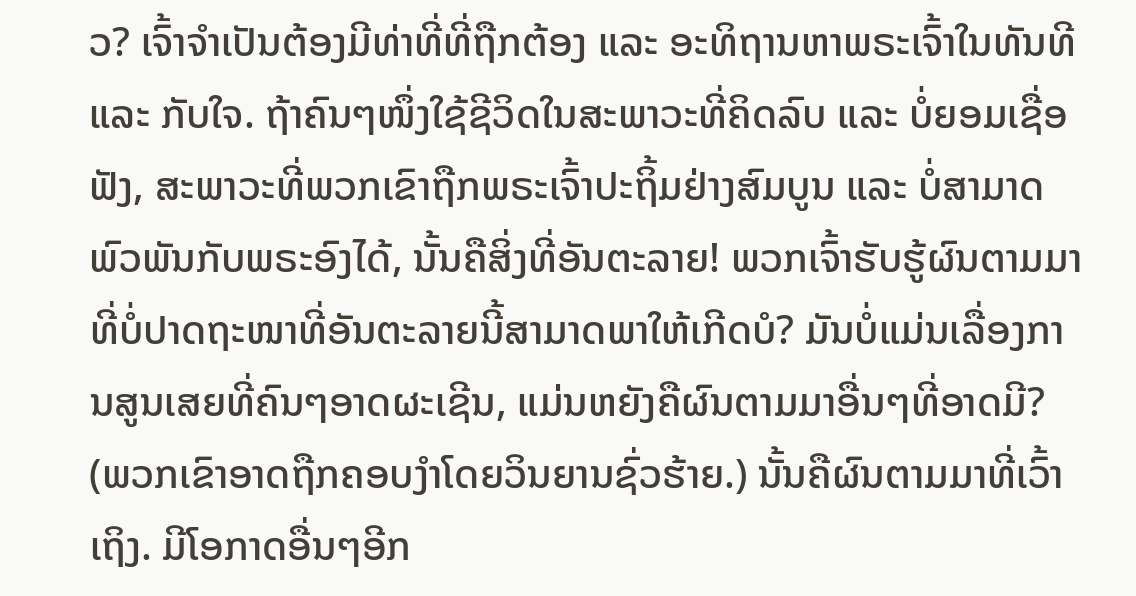ວ? ເຈົ້າຈຳເປັນຕ້ອງມີທ່າທີ່ທີ່ຖືກຕ້ອງ ແລະ ອະທິຖານຫາພຣະເຈົ້າໃນທັນທີ ແລະ ກັບໃຈ. ຖ້າຄົນໆໜຶ່ງໃຊ້ຊີວິດໃນສະພາວະທີ່ຄິດລົບ ແລະ ບໍ່ຍອມເຊື່ອຟັງ, ສະພາວະທີ່ພວກເຂົາຖືກພຣະເຈົ້າປະຖິ້ມຢ່າງສົມບູນ ແລະ ບໍ່ສາມາດພົວພັນກັບພຣະອົງໄດ້, ນັ້ນຄືສິ່ງທີ່ອັນຕະລາຍ! ພວກເຈົ້າຮັບຮູ້ຜົນຕາມມາທີ່ບໍ່ປາດຖະໜາທີ່ອັນຕະລາຍນີ້ສາມາດພາໃຫ້ເກີດບໍ? ມັນບໍ່ແມ່ນເລື່ອງການສູນເສຍທີ່ຄົນໆອາດຜະເຊີນ, ແມ່ນຫຍັງຄືຜົນຕາມມາອື່ນໆທີ່ອາດມີ? (ພວກເຂົາອາດຖືກຄອບງໍາໂດຍວິນຍານຊົ່ວຮ້າຍ.) ນັ້ນຄືຜົນຕາມມາທີ່ເວົ້າເຖິງ. ມີໂອກາດອື່ນໆອີກ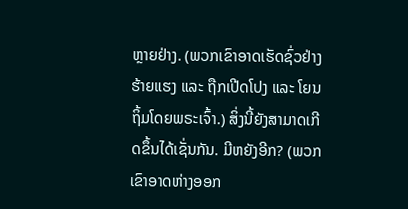ຫຼາຍຢ່າງ. (ພວກເຂົາອາດເຮັດຊົ່ວຢ່າງຮ້າຍແຮງ ແລະ ຖືກເປີດໂປງ ແລະ ໂຍນຖິ້ມໂດຍພຣະເຈົ້າ.) ສິ່ງນີ້ຍັງສາມາດເກີດຂຶ້ນໄດ້ເຊັ່ນກັນ. ມີຫຍັງອີກ? (ພວກເຂົາອາດຫ່າງອອກ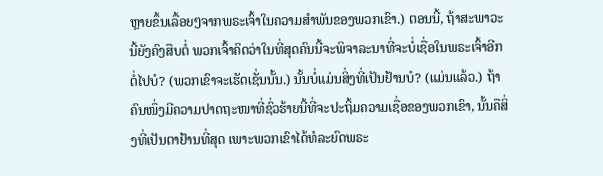ຫຼາຍຂຶ້ນເລື້ອຍໆຈາກພຣະເຈົ້າໃນຄວາມສຳພັນຂອງພວກເຂົາ.) ຕອນນີ້, ຖ້າສະພາວະນີ້ຍັງຄົງສືບຕໍ່ ພວກເຈົ້າຄິດວ່າໃນທີ່ສຸດຄົນນີ້ຈະພິຈາລະນາທີ່ຈະບໍ່ເຊື່ອໃນພຣະເຈົ້າອີກຕໍ່ໄປບໍ? (ພວກເຂົາຈະເຮັດເຊັ່ນນັ້ນ.) ນັ້ນບໍ່ແມ່ນສິ່ງທີ່ເປັນຢ້ານບໍ? (ແມ່ນແລ້ວ.) ຖ້າຄົນໜຶ່ງມີຄວາມປາດຖະໜາທີ່ຊົ່ວຮ້າຍນີ້ທີ່ຈະປະຖິ້ມຄວາມເຊື່ອຂອງພວກເຂົາ, ນັ້ນຄືສິ່ງທີ່ເປັນຕາຢ້ານທີ່ສຸດ ເພາະພວກເຂົາໄດ້ທໍລະຍົດພຣະ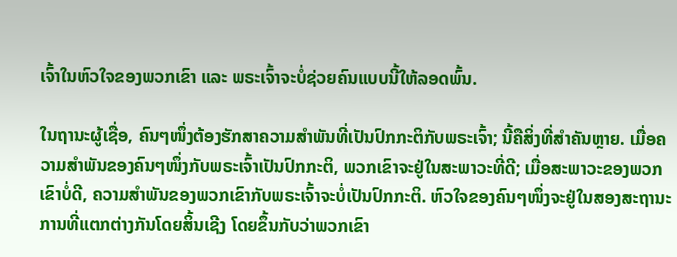ເຈົ້າໃນຫົວໃຈຂອງພວກເຂົາ ແລະ ພຣະເຈົ້າຈະບໍ່ຊ່ວຍຄົນແບບນີ້ໃຫ້ລອດພົ້ນ.

ໃນຖານະຜູ້ເຊື່ອ, ຄົນໆໜຶ່ງຕ້ອງຮັກສາຄວາມສຳພັນທີ່ເປັນປົກກະຕິກັບພຣະເຈົ້າ; ນີ້ຄືສິ່ງທີ່ສຳຄັນຫຼາຍ. ເມື່ອຄວາມສຳພັນຂອງຄົນໆໜຶ່ງກັບພຣະເຈົ້າເປັນປົກກະຕິ, ພວກເຂົາຈະຢູ່ໃນສະພາວະທີ່ດີ; ເມື່ອສະພາວະຂອງພວກເຂົາບໍ່ດີ, ຄວາມສຳພັນຂອງພວກເຂົາກັບພຣະເຈົ້າຈະບໍ່ເປັນປົກກະຕິ. ຫົວໃຈຂອງຄົນໆໜຶ່ງຈະຢູ່ໃນສອງສະຖານະການທີ່ແຕກຕ່າງກັນໂດຍສິ້ນເຊີງ ໂດຍຂຶ້ນກັບວ່າພວກເຂົາ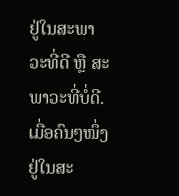ຢູ່ໃນສະພາວະທີ່ດີ ຫຼື ສະພາວະທີ່ບໍ່ດີ. ເມື່ອຄົນໆໜຶ່ງຢູ່ໃນສະ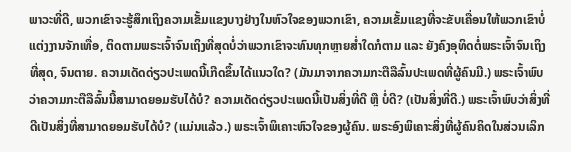ພາວະທີ່ດີ, ພວກເຂົາຈະຮູ້ສຶກເຖິງຄວາມເຂັ້ມແຂງບາງຢ່າງໃນຫົວໃຈຂອງພວກເຂົາ, ຄວາມເຂັ້ມແຂງທີ່ຈະຂັບເຄື່ອນໃຫ້ພວກເຂົາບໍ່ແຕ່ງງານຈັກເທື່ອ, ຕິດຕາມພຣະເຈົ້າຈົນເຖິງທີ່ສຸດບໍ່ວ່າພວກເຂົາຈະທົນທຸກຫຼາຍສໍ່າໃດກໍຕາມ ແລະ ຍັງຄົງອຸທິດຕໍ່ພຣະເຈົ້າຈົນເຖິງທີ່ສຸດ, ຈົນຕາຍ. ຄວາມເດັດດ່ຽວປະເພດນີ້ເກີດຂຶ້ນໄດ້ແນວໃດ? (ມັນມາຈາກຄວາມກະຕືລືລົ້ນປະເພດທີ່ຜູ້ຄົນມີ.) ພຣະເຈົ້າພົບວ່າຄວາມກະຕືລືລົ້ນນີ້ສາມາດຍອມຮັບໄດ້ບໍ? ຄວາມເດັດດ່ຽວປະເພດນີ້ເປັນສິ່ງທີ່ດີ ຫຼື ບໍ່ດີ? (ເປັນສິ່ງທີ່ດີ.) ພຣະເຈົ້າພົບວ່າສິ່ງທີ່ດີເປັນສິ່ງທີ່ສາມາດຍອມຮັບໄດ້ບໍ? (ແມ່ນແລ້ວ.) ພຣະເຈົ້າພິເຄາະຫົວໃຈຂອງຜູ້ຄົນ. ພຣະອົງພິເຄາະສິ່ງທີ່ຜູ້ຄົນຄິດໃນສ່ວນເລິກ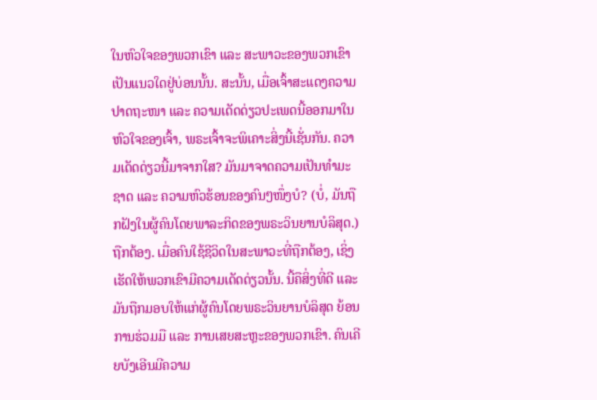ໃນຫົວໃຈຂອງພວກເຂົາ ແລະ ສະພາວະຂອງພວກເຂົາເປັນແນວໃດຢູ່ບ່ອນນັ້ນ. ສະນັ້ນ, ເມື່ອເຈົ້າສະແດງຄວາມປາດຖະໜາ ແລະ ຄວາມເດັດດ່ຽວປະເພດນີ້ອອກມາໃນຫົວໃຈຂອງເຈົ້າ, ພຣະເຈົ້າຈະພິເຄາະສິ່ງນີ້ເຊັ່ນກັນ. ຄວາມເດັດດ່ຽວນີ້ມາຈາກໃສ? ມັນມາຈາດຄວາມເປັນທຳມະຊາດ ແລະ ຄວາມຫົວຮ້ອນຂອງຄົນໆໜຶ່ງບໍ? (ບໍ່, ມັນຖືກຝັງໃນຜູ້ຄົນໂດຍພາລະກິດຂອງພຣະວິນຍານບໍລິສຸດ.) ຖືກຕ້ອງ. ເມື່ອຄົນໃຊ້ຊີວິດໃນສະພາວະທີ່ຖືກຕ້ອງ, ເຊິ່ງເຮັດໃຫ້ພວກເຂົາມີຄວາມເດັດດ່ຽວນັ້ນ. ນີ້ຄືສິ່ງທີ່ດີ ແລະ ມັນຖືກມອບໃຫ້ແກ່ຜູ້ຄົນໂດຍພຣະວິນຍານບໍລິສຸດ ຍ້ອນການຮ່ວມມື ແລະ ການເສຍສະຫຼະຂອງພວກເຂົາ. ຄົນເຄີຍບັງເອີນມີຄວາມ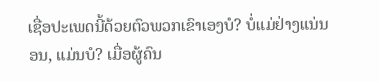ເຊື່ອປະເພດນີ້ດ້ວຍຕົວພວກເຂົາເອງບໍ? ບໍ່ແມ່ຢ່າງແນ່ນອນ, ແມ່ນບໍ? ເມື່ອຜູ້ຄົນ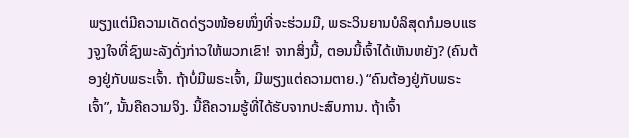ພຽງແຕ່ມີຄວາມເດັດດ່ຽວໜ້ອຍໜຶ່ງທີ່ຈະຮ່ວມມື, ພຣະວິນຍານບໍລິສຸດກໍມອບແຮງຈູງໃຈທີ່ຊົງພະລັງດັ່ງກ່າວໃຫ້ພວກເຂົາ! ຈາກສິ່ງນີ້, ຕອນນີ້ເຈົ້າໄດ້ເຫັນຫຍັງ? (ຄົນຕ້ອງຢູ່ກັບພຣະເຈົ້າ. ຖ້າບໍ່ມີພຣະເຈົ້າ, ມີພຽງແຕ່ຄວາມຕາຍ.) “ຄົນຕ້ອງຢູ່ກັບພຣະເຈົ້າ”, ນັ້ນຄືຄວາມຈິງ. ນີ້ຄືຄວາມຮູ້ທີ່ໄດ້ຮັບຈາກປະສົບການ. ຖ້າເຈົ້າ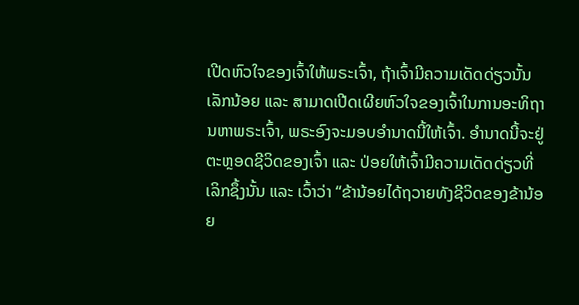ເປີດຫົວໃຈຂອງເຈົ້າໃຫ້ພຣະເຈົ້າ, ຖ້າເຈົ້າມີຄວາມເດັດດ່ຽວນັ້ນເລັກນ້ອຍ ແລະ ສາມາດເປີດເຜີຍຫົວໃຈຂອງເຈົ້າໃນການອະທິຖານຫາພຣະເຈົ້າ, ພຣະອົງຈະມອບອຳນາດນີ້ໃຫ້ເຈົ້າ. ອຳນາດນີ້ຈະຢູ່ຕະຫຼອດຊີວິດຂອງເຈົ້າ ແລະ ປ່ອຍໃຫ້ເຈົ້າມີຄວາມເດັດດ່ຽວທີ່ເລິກຊຶ້ງນັ້ນ ແລະ ເວົ້າວ່າ “ຂ້ານ້ອຍໄດ້ຖວາຍທັງຊີວິດຂອງຂ້ານ້ອຍ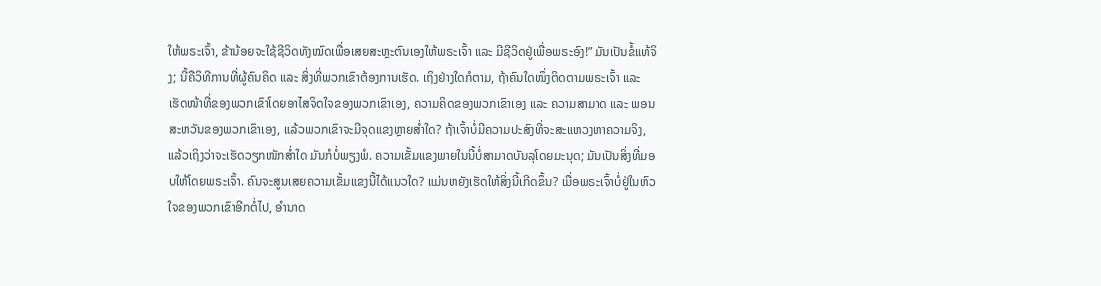ໃຫ້ພຣະເຈົ້າ, ຂ້ານ້ອຍຈະໃຊ້ຊີວິດທັງໝົດເພື່ອເສຍສະຫຼະຕົນເອງໃຫ້ພຣະເຈົ້າ ແລະ ມີຊີວິດຢູ່ເພື່ອພຣະອົງ!” ມັນເປັນຂໍ້ແທ້ຈິງ; ນີ້ຄືວິທີການທີ່ຜູ້ຄົນຄິດ ແລະ ສິ່ງທີ່ພວກເຂົາຕ້ອງການເຮັດ. ເຖິງຢ່າງໃດກໍຕາມ, ຖ້າຄົນໃດໜຶ່ງຕິດຕາມພຣະເຈົ້າ ແລະ ເຮັດໜ້າທີ່ຂອງພວກເຂົາໂດຍອາໄສຈິດໃຈຂອງພວກເຂົາເອງ, ຄວາມຄິດຂອງພວກເຂົາເອງ ແລະ ຄວາມສາມາດ ແລະ ພອນສະຫວັນຂອງພວກເຂົາເອງ, ແລ້ວພວກເຂົາຈະມີຈຸດແຂງຫຼາຍສໍ່າໃດ? ຖ້າເຈົ້າບໍ່ມີຄວາມປະສົງທີ່ຈະສະແຫວງຫາຄວາມຈິງ, ແລ້ວເຖິງວ່າຈະເຮັດວຽກໜັກສໍ່າໃດ ມັນກໍບໍ່ພຽງພໍ. ຄວາມເຂັ້ມແຂງພາຍໃນນີ້ບໍ່ສາມາດບັນລຸໂດຍມະນຸດ; ມັນເປັນສິ່ງທີ່ມອບໃຫ້ໂດຍພຣະເຈົ້າ. ຄົນຈະສູນເສຍຄວາມເຂັ້ມແຂງນີ້ໄດ້ແນວໃດ? ແມ່ນຫຍັງເຮັດໃຫ້ສິ່ງນີ້ເກີດຂຶ້ນ? ເມື່ອພຣະເຈົ້າບໍ່ຢູ່ໃນຫົວໃຈຂອງພວກເຂົາອີກຕໍ່ໄປ, ອຳນາດ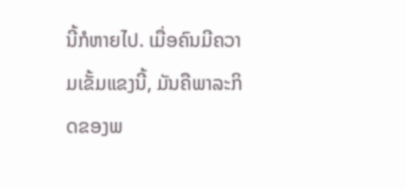ນີ້ກໍຫາຍໄປ. ເມື່ອຄົນມີຄວາມເຂັ້ມແຂງນີ້, ມັນຄືພາລະກິດຂອງພ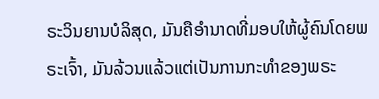ຣະວິນຍານບໍລິສຸດ, ມັນຄືອຳນາດທີ່ມອບໃຫ້ຜູ້ຄົນໂດຍພຣະເຈົ້າ, ມັນລ້ວນແລ້ວແຕ່ເປັນການກະທຳຂອງພຣະ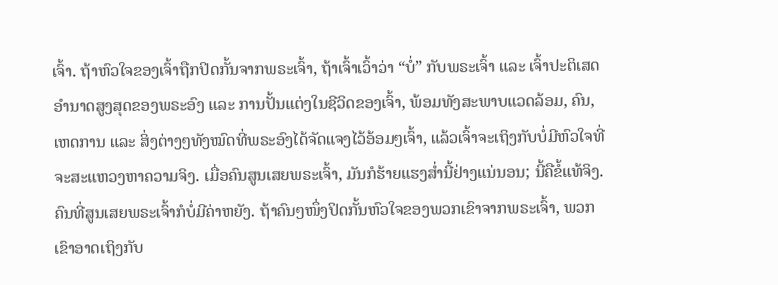ເຈົ້າ. ຖ້າຫົວໃຈຂອງເຈົ້າຖືກປິດກັ້ນຈາກພຣະເຈົ້າ, ຖ້າເຈົ້າເວົ້າວ່າ “ບໍ່” ກັບພຣະເຈົ້າ ແລະ ເຈົ້າປະຕິເສດອຳນາດສູງສຸດຂອງພຣະອົງ ແລະ ການປັ້ນແຕ່ງໃນຊີວິດຂອງເຈົ້າ, ພ້ອມທັງສະພາບແວດລ້ອມ, ຄົນ, ເຫດການ ແລະ ສິ່ງຕ່າງໆທັງໝົດທີ່ພຣະອົງໄດ້ຈັດແຈງໄວ້ອ້ອມໆເຈົ້າ, ແລ້ວເຈົ້າຈະເຖິງກັບບໍ່ມີຫົວໃຈທີ່ຈະສະແຫວງຫາຄວາມຈິງ. ເມື່ອຄົນສູນເສຍພຣະເຈົ້າ, ມັນກໍຮ້າຍແຮງສໍ່ານີ້ຢ່າງແນ່ນອນ; ນີ້ຄືຂໍ້ແທ້ຈິງ. ຄົນທີ່ສູນເສຍພຣະເຈົ້າກໍບໍ່ມີຄ່າຫຍັງ. ຖ້າຄົນໆໜຶ່ງປິດກັ້ນຫົວໃຈຂອງພວກເຂົາຈາກພຣະເຈົ້າ, ພວກເຂົາອາດເຖິງກັບ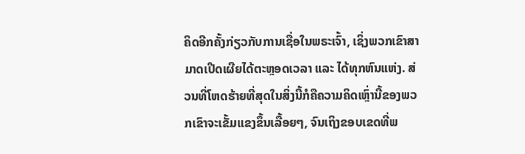ຄິດອີກຄັ້ງກ່ຽວກັບການເຊື່ອໃນພຣະເຈົ້າ, ເຊິ່ງພວກເຂົາສາມາດເປີດເຜີຍໄດ້ຕະຫຼອດເວລາ ແລະ ໄດ້ທຸກຫົນແຫ່ງ. ສ່ວນທີ່ໂຫດຮ້າຍທີ່ສຸດໃນສິ່ງນີ້ກໍຄືຄວາມຄິດເຫຼົ່ານີ້ຂອງພວກເຂົາຈະເຂັ້ມແຂງຂຶ້ນເລື້ອຍໆ, ຈົນເຖິງຂອບເຂດທີ່ພ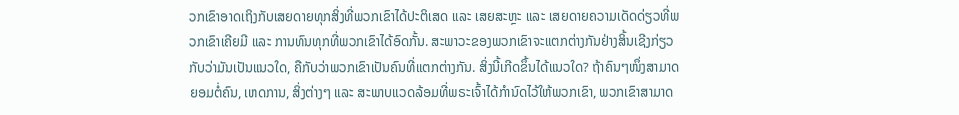ວກເຂົາອາດເຖິງກັບເສຍດາຍທຸກສິ່ງທີ່ພວກເຂົາໄດ້ປະຕິເສດ ແລະ ເສຍສະຫຼະ ແລະ ເສຍດາຍຄວາມເດັດດ່ຽວທີ່ພວກເຂົາເຄີຍມີ ແລະ ການທົນທຸກທີ່ພວກເຂົາໄດ້ອົດກັ້ນ. ສະພາວະຂອງພວກເຂົາຈະແຕກຕ່າງກັນຢ່າງສິ້ນເຊີງກ່ຽວກັບວ່າມັນເປັນແນວໃດ, ຄືກັບວ່າພວກເຂົາເປັນຄົນທີ່ແຕກຕ່າງກັນ. ສິ່ງນີ້ເກີດຂຶ້ນໄດ້ແນວໃດ? ຖ້າຄົນໆໜຶ່ງສາມາດຍອມຕໍ່ຄົນ, ເຫດການ, ສິ່ງຕ່າງໆ ແລະ ສະພາບແວດລ້ອມທີ່ພຣະເຈົ້າໄດ້ກຳນົດໄວ້ໃຫ້ພວກເຂົາ, ພວກເຂົາສາມາດ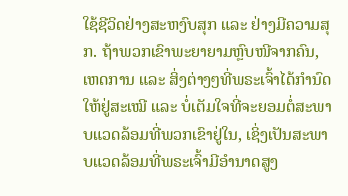ໃຊ້ຊີວິດຢ່າງສະຫງົບສຸກ ແລະ ຢ່າງມີຄວາມສຸກ. ຖ້າພວກເຂົາພະຍາຍາມຫຼົບໜີຈາກຄົນ, ເຫດການ ແລະ ສິ່ງຕ່າງໆທີ່ພຣະເຈົ້າໄດ້ກຳນົດໃຫ້ຢູ່ສະເໝີ ແລະ ບໍ່ເຕັມໃຈທີ່ຈະຍອມຕໍ່ສະພາບແວດລ້ອມທີ່ພວກເຂົາຢູ່ໃນ, ເຊິ່ງເປັນສະພາບແວດລ້ອມທີ່ພຣະເຈົ້າມີອຳນາດສູງ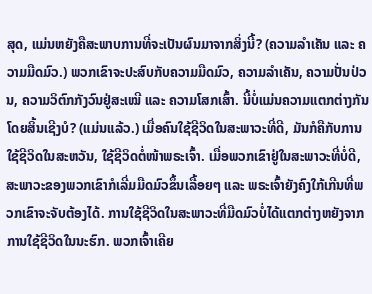ສຸດ, ແມ່ນຫຍັງຄືສະພາບການທີ່ຈະເປັນຜົນມາຈາກສິ່ງນີ້? (ຄວາມລຳເຄັນ ແລະ ຄວາມມືດມົວ.) ພວກເຂົາຈະປະສົບກັບຄວາມມືດມົວ, ຄວາມລຳເຄັນ, ຄວາມປັ່ນປ່ວນ, ຄວາມວິຕົກກັງວົນຢູ່ສະເໝີ ແລະ ຄວາມໂສກເສົ້າ. ນີ້ບໍ່ແມ່ນຄວາມແຕກຕ່າງກັນໂດຍສິ້ນເຊີງບໍ? (ແມ່ນແລ້ວ.) ເມື່ອຄົນໃຊ້ຊີວິດໃນສະພາວະທີ່ດີ, ມັນກໍຄືກັບການໃຊ້ຊີວິດໃນສະຫວັນ, ໃຊ້ຊີວິດຕໍ່ໜ້າພຣະເຈົ້າ. ເມື່ອພວກເຂົາຢູ່ໃນສະພາວະທີ່ບໍ່ດີ, ສະພາວະຂອງພວກເຂົາກໍເລີ່ມມືດມົວຂຶ້ນເລື້ອຍໆ ແລະ ພຣະເຈົ້າຍັງຄົງໃກ້ເກີນທີ່ພວກເຂົາຈະຈັບຕ້ອງໄດ້. ການໃຊ້ຊີວິດໃນສະພາວະທີ່ມືດມົວບໍ່ໄດ້ແຕກຕ່າງຫຍັງຈາກການໃຊ້ຊີວິດໃນນະຮົກ. ພວກເຈົ້າເຄີຍ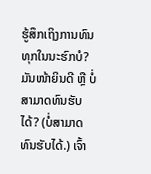ຮູ້ສຶກເຖິງການທົນທຸກໃນນະຮົກບໍ? ມັນໜ້າຍິນດີ ຫຼື ບໍ່ສາມາດທົນຮັບໄດ້? (ບໍ່ສາມາດທົນຮັບໄດ້.) ເຈົ້າ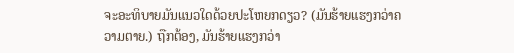ຈະອະທິບາຍມັນແນວໃດດ້ວຍປະໂຫຍກດຽວ? (ມັນຮ້າຍແຮງກວ່າຄວາມຕາຍ.) ຖືກຕ້ອງ, ມັນຮ້າຍແຮງກວ່າ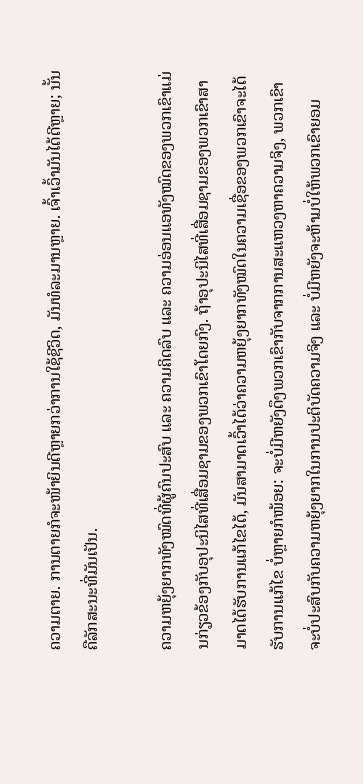ຄວາມຕາຍ. ການຕາຍກໍຈະໜ້າຍິນດີຫຼາຍກວ່າການໃຊ້ຊີວິດ, ມັນທໍລະມານຫຼາຍ. ເຈົ້າເວົ້າມັນໄດ້ດີຫຼາຍ; ນັ້ນຄືລັກສະນະທີ່ມັນເປັນ.

ຄວາມຫຍຸ້ງຍາກທັງໝົດທີ່ຜູ້ຄົນປະສົບ ແລະ ຄວາມຄິດລົບ ແລະ ຄວາມອ່ອນແອທັງໝົດຂອງພວກເຂົາແມ່ນກ່ຽວຂ້ອງກັບອຸປະນິໄສທີ່ເສື່ອມຊາມຂອງພວກເຂົາໂດຍກົງ. ຖ້າອຸປະນິໄສທີ່ເສື່ອມຊາມຂອງພວກເຂົາສາມາດໄດ້ຮັບການແກ້ໄຂໄດ້, ມັນສາມາດເວົ້າໄດ້ວ່າຄວາມຫຍຸ້ງຍາກທັງໝົດໃນຄວາມເຊື່ອຂອງພວກເຂົາຈະໄດ້ຮັບການແກ້ໄຂ ບໍ່ຫຼາຍກໍໜ້ອຍ: ຈະບໍ່ມີຫຍັງດຶງພວກເຂົາກັບຈາກການສະແຫວງຫາຄວາມຈິງ, ພວກເຂົາຈະບໍ່ປະສົບກັບຄວາມຫຍຸ້ງຍາກໃນການປະຕິບັດຄວາມຈິງ ແລະ ບໍ່ມີຫຍັງຈະຫ້າມບໍ່ໃຫ້ພວກເຂົາຍອມ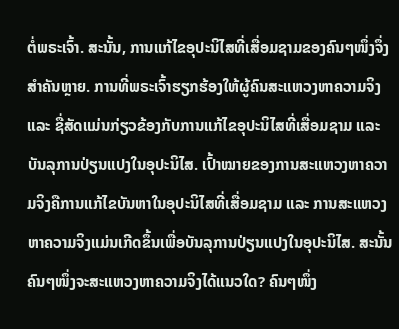ຕໍ່ພຣະເຈົ້າ. ສະນັ້ນ, ການແກ້ໄຂອຸປະນິໄສທີ່ເສື່ອມຊາມຂອງຄົນໆໜຶ່ງຈຶ່ງສຳຄັນຫຼາຍ. ການທີ່ພຣະເຈົ້າຮຽກຮ້ອງໃຫ້ຜູ້ຄົນສະແຫວງຫາຄວາມຈິງ ແລະ ຊື່ສັດແມ່ນກ່ຽວຂ້ອງກັບການແກ້ໄຂອຸປະນິໄສທີ່ເສື່ອມຊາມ ແລະ ບັນລຸການປ່ຽນແປງໃນອຸປະນິໄສ. ເປົ້າໝາຍຂອງການສະແຫວງຫາຄວາມຈິງຄືການແກ້ໄຂບັນຫາໃນອຸປະນິໄສທີ່ເສື່ອມຊາມ ແລະ ການສະແຫວງຫາຄວາມຈິງແມ່ນເກີດຂຶ້ນເພື່ອບັນລຸການປ່ຽນແປງໃນອຸປະນິໄສ. ສະນັ້ນຄົນໆໜຶ່ງຈະສະແຫວງຫາຄວາມຈິງໄດ້ແນວໃດ? ຄົນໆໜຶ່ງ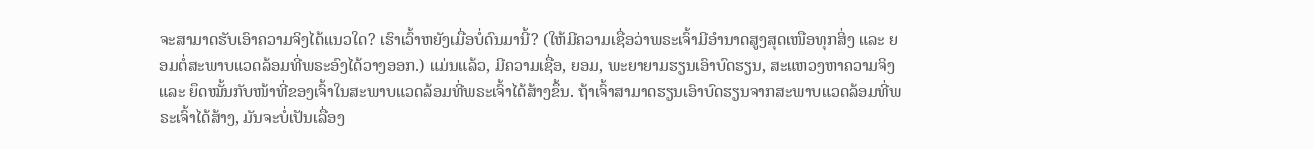ຈະສາມາດຮັບເອົາຄວາມຈິງໄດ້ແນວໃດ? ເຮົາເວົ້າຫຍັງເມື່ອບໍ່ດົນມານີ້? (ໃຫ້ມີຄວາມເຊື່ອວ່າພຣະເຈົ້າມີອຳນາດສູງສຸດເໜືອທຸກສິ່ງ ແລະ ຍອມຕໍ່ສະພາບແວດລ້ອມທີ່ພຣະອົງໄດ້ວາງອອກ.) ແມ່ນແລ້ວ, ມີຄວາມເຊື່ອ, ຍອມ, ພະຍາຍາມຮຽນເອົາບົດຮຽນ, ສະແຫວງຫາຄວາມຈິງ ແລະ ຍຶດໝັ້ນກັບໜ້າທີ່ຂອງເຈົ້າໃນສະພາບແວດລ້ອມທີ່ພຣະເຈົ້າໄດ້ສ້າງຂຶ້ນ. ຖ້າເຈົ້າສາມາດຮຽນເອົາບົດຮຽນຈາກສະພາບແວດລ້ອມທີ່ພຣະເຈົ້າໄດ້ສ້າງ, ມັນຈະບໍ່ເປັນເລື່ອງ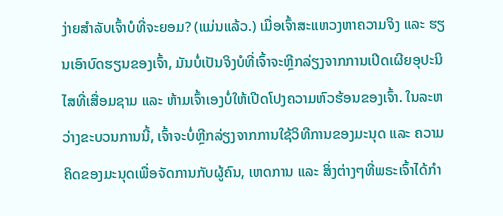ງ່າຍສຳລັບເຈົ້າບໍທີ່ຈະຍອມ? (ແມ່ນແລ້ວ.) ເມື່ອເຈົ້າສະແຫວງຫາຄວາມຈິງ ແລະ ຮຽນເອົາບົດຮຽນຂອງເຈົ້າ, ມັນບໍ່ເປັນຈິງບໍທີ່ເຈົ້າຈະຫຼີກລ່ຽງຈາກການເປີດເຜີຍອຸປະນິໄສທີ່ເສື່ອມຊາມ ແລະ ຫ້າມເຈົ້າເອງບໍ່ໃຫ້ເປີດໂປງຄວາມຫົວຮ້ອນຂອງເຈົ້າ. ໃນລະຫວ່າງຂະບວນການນີ້, ເຈົ້າຈະບໍ່ຫຼີກລ່ຽງຈາກການໃຊ້ວິທີການຂອງມະນຸດ ແລະ ຄວາມຄິດຂອງມະນຸດເພື່ອຈັດການກັບຜູ້ຄົນ, ເຫດການ ແລະ ສິ່ງຕ່າງໆທີ່ພຣະເຈົ້າໄດ້ກຳ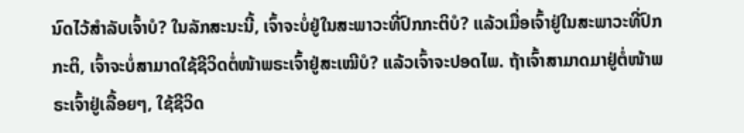ນົດໄວ້ສຳລັບເຈົ້າບໍ? ໃນລັກສະນະນີ້, ເຈົ້າຈະບໍ່ຢູ່ໃນສະພາວະທີ່ປົກກະຕິບໍ? ແລ້ວເມື່ອເຈົ້າຢູ່ໃນສະພາວະທີ່ປົກກະຕິ, ເຈົ້າຈະບໍ່ສາມາດໃຊ້ຊີວິດຕໍ່ໜ້າພຣະເຈົ້າຢູ່ສະເໝີບໍ? ແລ້ວເຈົ້າຈະປອດໄພ. ຖ້າເຈົ້າສາມາດມາຢູ່ຕໍ່ໜ້າພຣະເຈົ້າຢູ່ເລື້ອຍໆ, ໃຊ້ຊີວິດ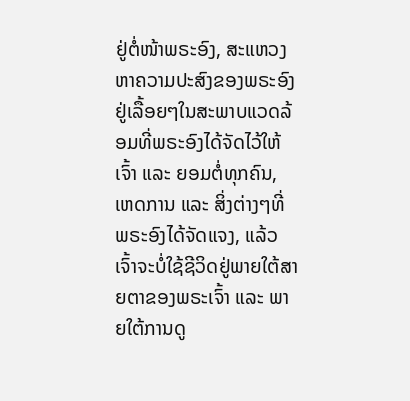ຢູ່ຕໍ່ໜ້າພຣະອົງ, ສະແຫວງຫາຄວາມປະສົງຂອງພຣະອົງຢູ່ເລື້ອຍໆໃນສະພາບແວດລ້ອມທີ່ພຣະອົງໄດ້ຈັດໄວ້ໃຫ້ເຈົ້າ ແລະ ຍອມຕໍ່ທຸກຄົນ, ເຫດການ ແລະ ສິ່ງຕ່າງໆທີ່ພຣະອົງໄດ້ຈັດແຈງ, ແລ້ວເຈົ້າຈະບໍ່ໃຊ້ຊີວິດຢູ່ພາຍໃຕ້ສາຍຕາຂອງພຣະເຈົ້າ ແລະ ພາຍໃຕ້ການດູ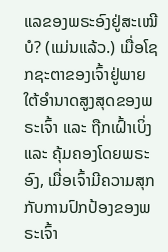ແລຂອງພຣະອົງຢູ່ສະເໝີບໍ? (ແມ່ນແລ້ວ.) ເມື່ອໂຊກຊະຕາຂອງເຈົ້າຢູ່ພາຍໃຕ້ອຳນາດສູງສຸດຂອງພຣະເຈົ້າ ແລະ ຖືກເຝົ້າເບິ່ງ ແລະ ຄຸ້ມຄອງໂດຍພຣະອົງ, ເມື່ອເຈົ້າມີຄວາມສຸກກັບການປົກປ້ອງຂອງພຣະເຈົ້າ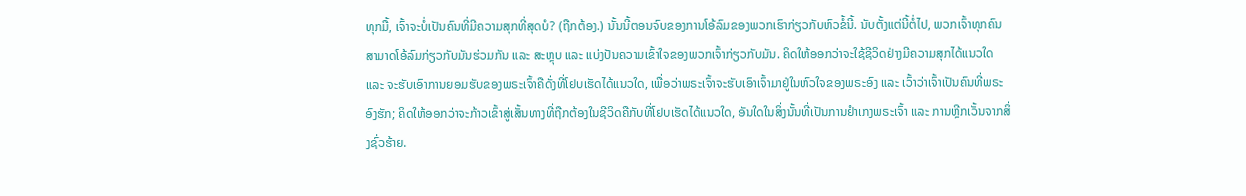ທຸກມື້, ເຈົ້າຈະບໍ່ເປັນຄົນທີ່ມີຄວາມສຸກທີ່ສຸດບໍ? (ຖືກຕ້ອງ.) ນັ້ນນີ້ຕອນຈົບຂອງການໂອ້ລົມຂອງພວກເຮົາກ່ຽວກັບຫົວຂໍ້ນີ້. ນັບຕັ້ງແຕ່ນີ້ຕໍ່ໄປ, ພວກເຈົ້າທຸກຄົນສາມາດໂອ້ລົມກ່ຽວກັບມັນຮ່ວມກັນ ແລະ ສະຫຼຸບ ແລະ ແບ່ງປັນຄວາມເຂົ້າໃຈຂອງພວກເຈົ້າກ່ຽວກັບມັນ. ຄິດໃຫ້ອອກວ່າຈະໃຊ້ຊີວິດຢ່າງມີຄວາມສຸກໄດ້ແນວໃດ ແລະ ຈະຮັບເອົາການຍອມຮັບຂອງພຣະເຈົ້າຄືດັ່ງທີ່ໂຢບເຮັດໄດ້ແນວໃດ, ເພື່ອວ່າພຣະເຈົ້າຈະຮັບເອົາເຈົ້າມາຢູ່ໃນຫົວໃຈຂອງພຣະອົງ ແລະ ເວົ້າວ່າເຈົ້າເປັນຄົນທີ່ພຣະອົງຮັກ; ຄິດໃຫ້ອອກວ່າຈະກ້າວເຂົ້າສູ່ເສັ້ນທາງທີ່ຖືກຕ້ອງໃນຊີວິດຄືກັບທີ່ໂຢບເຮັດໄດ້ແນວໃດ, ອັນໃດໃນສິ່ງນັ້ນທີ່ເປັນການຢຳເກງພຣະເຈົ້າ ແລະ ການຫຼີກເວັ້ນຈາກສິ່ງຊົ່ວຮ້າຍ.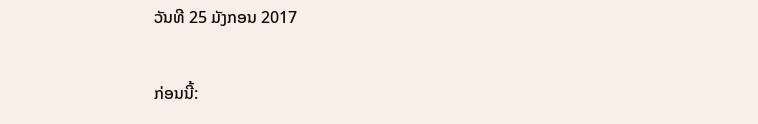ວັນທີ 25 ມັງກອນ 2017

ກ່ອນນີ້: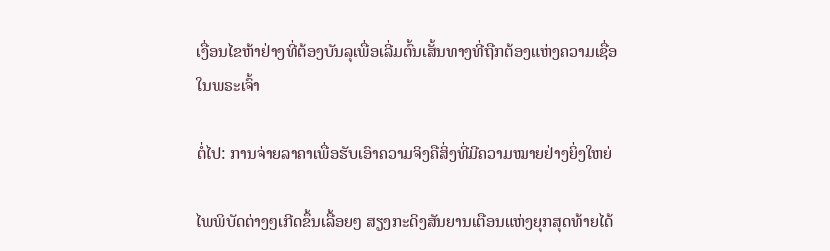ເງື່ອນໄຂຫ້າຢ່າງທີ່ຕ້ອງບັນລຸເພື່ອເລີ່ມຕົ້ນເສັ້ນທາງທີ່ຖືກຕ້ອງແຫ່ງຄວາມເຊື່ອໃນພຣະເຈົ້າ

ຕໍ່ໄປ: ການຈ່າຍລາຄາເພື່ອຮັບເອົາຄວາມຈິງຄືສິ່ງທີ່ມີຄວາມໝາຍຢ່າງຍິ່ງໃຫຍ່

ໄພພິບັດຕ່າງໆເກີດຂຶ້ນເລື້ອຍໆ ສຽງກະດິງສັນຍານເຕືອນແຫ່ງຍຸກສຸດທ້າຍໄດ້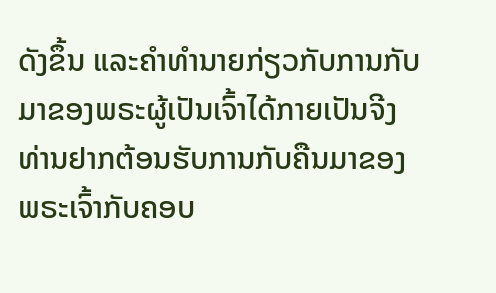ດັງຂຶ້ນ ແລະຄໍາທໍານາຍກ່ຽວກັບການກັບມາຂອງພຣະຜູ້ເປັນເຈົ້າໄດ້ກາຍເປັນຈີງ ທ່ານຢາກຕ້ອນຮັບການກັບຄືນມາຂອງພຣະເຈົ້າກັບຄອບ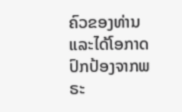ຄົວຂອງທ່ານ ແລະໄດ້ໂອກາດປົກປ້ອງຈາກພຣະ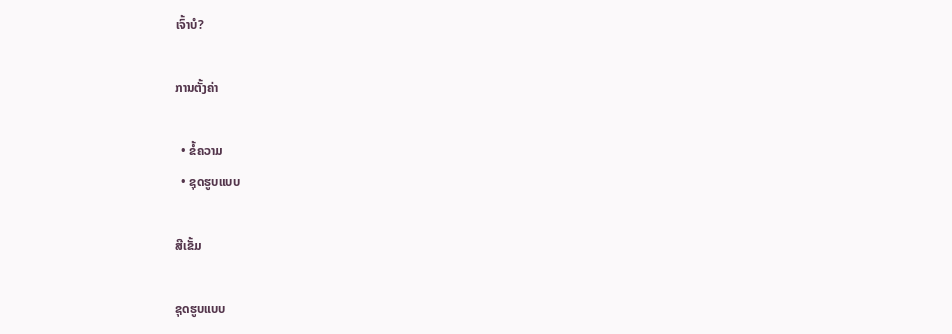ເຈົ້າບໍ?

ການຕັ້ງຄ່າ

  • ຂໍ້ຄວາມ
  • ຊຸດຮູບແບບ

ສີເຂັ້ມ

ຊຸດຮູບແບບ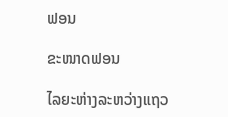ຟອນ

ຂະໜາດຟອນ

ໄລຍະຫ່າງລະຫວ່າງແຖວ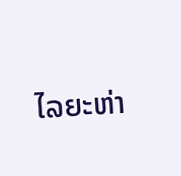ໄລຍະຫ່າ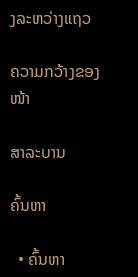ງລະຫວ່າງແຖວ

ຄວາມກວ້າງຂອງໜ້າ

ສາລະບານ

ຄົ້ນຫາ

  • ຄົ້ນຫາ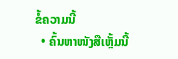ຂໍ້ຄວາມນີ້
  • ຄົ້ນຫາໜັງສືເຫຼັ້ມນີ້